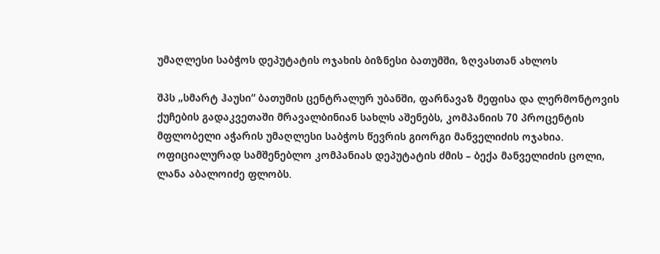უმაღლესი საბჭოს დეპუტატის ოჯახის ბიზნესი ბათუმში, ზღვასთან ახლოს

შპს „სმარტ ჰაუსი“ ბათუმის ცენტრალურ უბანში, ფარნავაზ მეფისა და ლერმონტოვის ქუჩების გადაკვეთაში მრავალბინიან სახლს აშენებს, კომპანიის 70 პროცენტის მფლობელი აჭარის უმაღლესი საბჭოს წევრის გიორგი მანველიძის ოჯახია. ოფიციალურად სამშენებლო კომპანიას დეპუტატის ძმის – ბექა მანველიძის ცოლი, ლანა აბალოიძე ფლობს.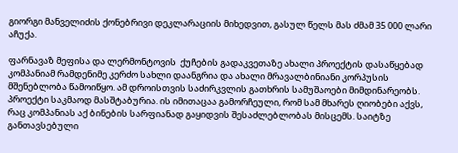გიორგი მანველიძის ქონებრივი დეკლარაციის მიხედვით, გასულ წელს მას ძმამ 35 000 ლარი აჩუქა.

ფარნავაზ მეფისა და ლერმონტოვის  ქუჩების გადაკვეთაზე ახალი პროექტის დასაწყებად კომპანიამ რამდენიმე კერძო სახლი დაანგრია და ახალი მრავალბინიანი კორპუსის მშენებლობა წამოიწყო. ამ დროისთვის საძირკვლის გათხრის სამუშაოები მიმდინარეობს. პროექტი საკმაოდ მასშტაბურია. ის იმითაცაა გამორჩეული, რომ სამ მხარეს ღიობები აქვს, რაც კომპანიას აქ ბინების სარფიანად გაყიდვის შესაძლებლობას მისცემს. საიტზე განთავსებული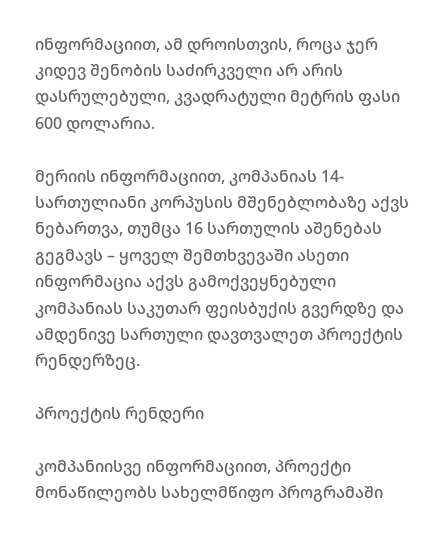ინფორმაციით, ამ დროისთვის, როცა ჯერ კიდევ შენობის საძირკველი არ არის დასრულებული, კვადრატული მეტრის ფასი 600 დოლარია.

მერიის ინფორმაციით, კომპანიას 14-სართულიანი კორპუსის მშენებლობაზე აქვს ნებართვა, თუმცა 16 სართულის აშენებას გეგმავს – ყოველ შემთხვევაში ასეთი ინფორმაცია აქვს გამოქვეყნებული კომპანიას საკუთარ ფეისბუქის გვერდზე და ამდენივე სართული დავთვალეთ პროექტის რენდერზეც.

პროექტის რენდერი

კომპანიისვე ინფორმაციით, პროექტი მონაწილეობს სახელმწიფო პროგრამაში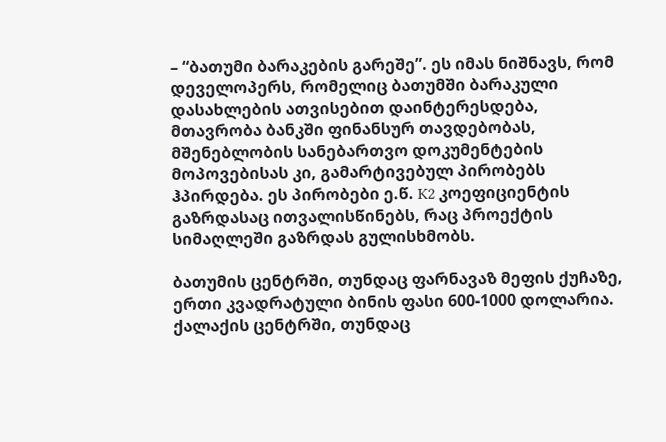– “ბათუმი ბარაკების გარეშე”. ეს იმას ნიშნავს, რომ დეველოპერს, რომელიც ბათუმში ბარაკული დასახლების ათვისებით დაინტერესდება, მთავრობა ბანკში ფინანსურ თავდებობას, მშენებლობის სანებართვო დოკუმენტების მოპოვებისას კი, გამარტივებულ პირობებს ჰპირდება. ეს პირობები ე.წ. K2 კოეფიციენტის გაზრდასაც ითვალისწინებს, რაც პროექტის სიმაღლეში გაზრდას გულისხმობს.

ბათუმის ცენტრში, თუნდაც ფარნავაზ მეფის ქუჩაზე, ერთი კვადრატული ბინის ფასი 600-1000 დოლარია. ქალაქის ცენტრში, თუნდაც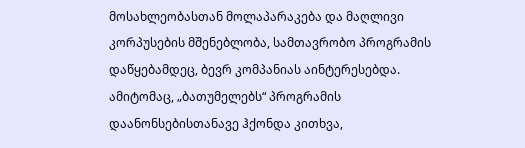მოსახლეობასთან მოლაპარაკება და მაღლივი კორპუსების მშენებლობა, სამთავრობო პროგრამის დაწყებამდეც, ბევრ კომპანიას აინტერესებდა. ამიტომაც, „ბათუმელებს“ პროგრამის დაანონსებისთანავე ჰქონდა კითხვა,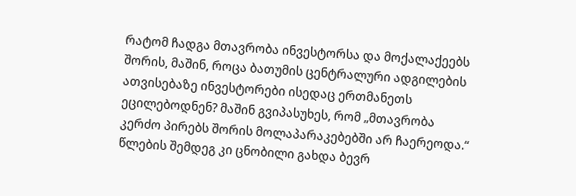რატომ ჩადგა მთავრობა ინვესტორსა და მოქალაქეებს შორის, მაშინ, როცა ბათუმის ცენტრალური ადგილების ათვისებაზე ინვესტორები ისედაც ერთმანეთს ეცილებოდნენ? მაშინ გვიპასუხეს, რომ „მთავრობა კერძო პირებს შორის მოლაპარაკებებში არ ჩაერეოდა.“ წლების შემდეგ კი ცნობილი გახდა ბევრ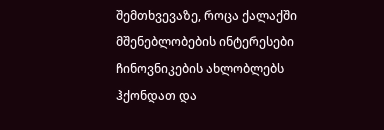შემთხვევაზე, როცა ქალაქში მშენებლობების ინტერესები ჩინოვნიკების ახლობლებს ჰქონდათ და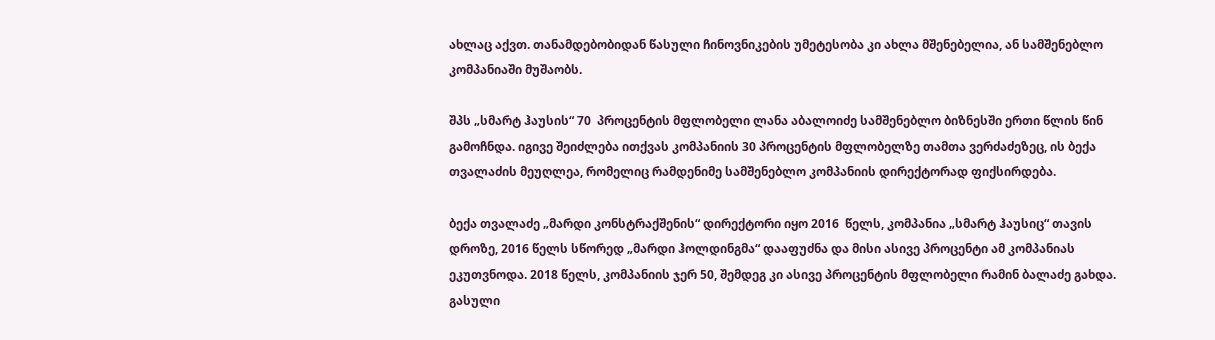ახლაც აქვთ. თანამდებობიდან წასული ჩინოვნიკების უმეტესობა კი ახლა მშენებელია, ან სამშენებლო კომპანიაში მუშაობს.

შპს „სმარტ ჰაუსის“ 70  პროცენტის მფლობელი ლანა აბალოიძე სამშენებლო ბიზნესში ერთი წლის წინ გამოჩნდა. იგივე შეიძლება ითქვას კომპანიის 30 პროცენტის მფლობელზე თამთა ვერძაძეზეც, ის ბექა თვალაძის მეუღლეა, რომელიც რამდენიმე სამშენებლო კომპანიის დირექტორად ფიქსირდება.

ბექა თვალაძე „მარდი კონსტრაქშენის“ დირექტორი იყო 2016  წელს, კომპანია „სმარტ ჰაუსიც“ თავის დროზე, 2016 წელს სწორედ „მარდი ჰოლდინგმა“ დააფუძნა და მისი ასივე პროცენტი ამ კომპანიას ეკუთვნოდა. 2018 წელს, კომპანიის ჯერ 50, შემდეგ კი ასივე პროცენტის მფლობელი რამინ ბალაძე გახდა. გასული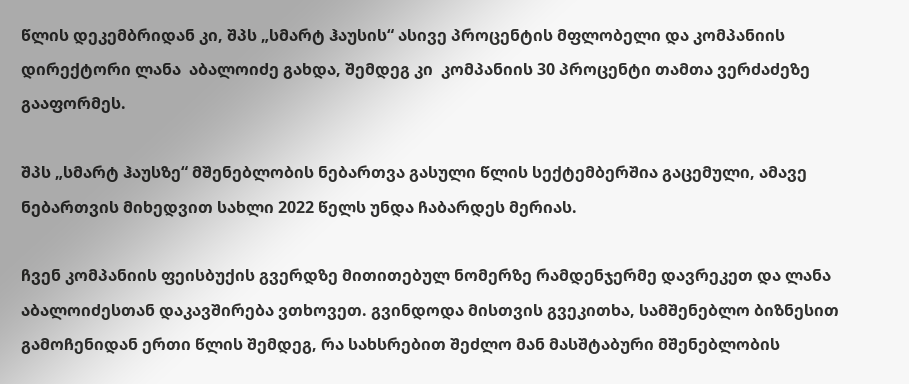წლის დეკემბრიდან კი, შპს „სმარტ ჰაუსის“ ასივე პროცენტის მფლობელი და კომპანიის დირექტორი ლანა  აბალოიძე გახდა, შემდეგ კი  კომპანიის 30 პროცენტი თამთა ვერძაძეზე გააფორმეს.

შპს „სმარტ ჰაუსზე“ მშენებლობის ნებართვა გასული წლის სექტემბერშია გაცემული, ამავე ნებართვის მიხედვით სახლი 2022 წელს უნდა ჩაბარდეს მერიას.

ჩვენ კომპანიის ფეისბუქის გვერდზე მითითებულ ნომერზე რამდენჯერმე დავრეკეთ და ლანა აბალოიძესთან დაკავშირება ვთხოვეთ. გვინდოდა მისთვის გვეკითხა, სამშენებლო ბიზნესით გამოჩენიდან ერთი წლის შემდეგ, რა სახსრებით შეძლო მან მასშტაბური მშენებლობის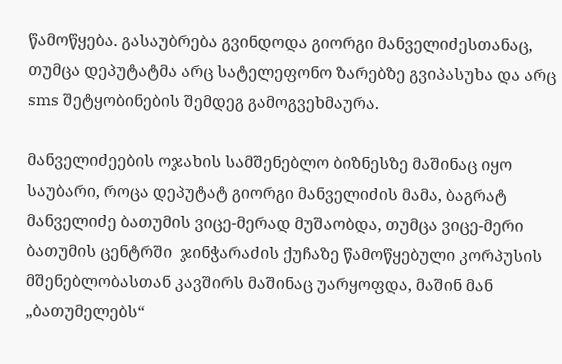წამოწყება. გასაუბრება გვინდოდა გიორგი მანველიძესთანაც, თუმცა დეპუტატმა არც სატელეფონო ზარებზე გვიპასუხა და არც sms შეტყობინების შემდეგ გამოგვეხმაურა.

მანველიძეების ოჯახის სამშენებლო ბიზნესზე მაშინაც იყო საუბარი, როცა დეპუტატ გიორგი მანველიძის მამა, ბაგრატ მანველიძე ბათუმის ვიცე-მერად მუშაობდა, თუმცა ვიცე-მერი ბათუმის ცენტრში  ჯინჭარაძის ქუჩაზე წამოწყებული კორპუსის მშენებლობასთან კავშირს მაშინაც უარყოფდა, მაშინ მან „ბათუმელებს“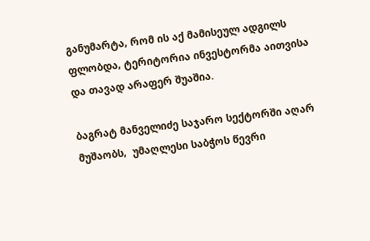განუმარტა, რომ ის აქ მამისეულ ადგილს ფლობდა, ტერიტორია ინვესტორმა აითვისა და თავად არაფერ შუაშია.

ბაგრატ მანველიძე საჯარო სექტორში აღარ მუშაობს,  უმაღლესი საბჭოს წევრი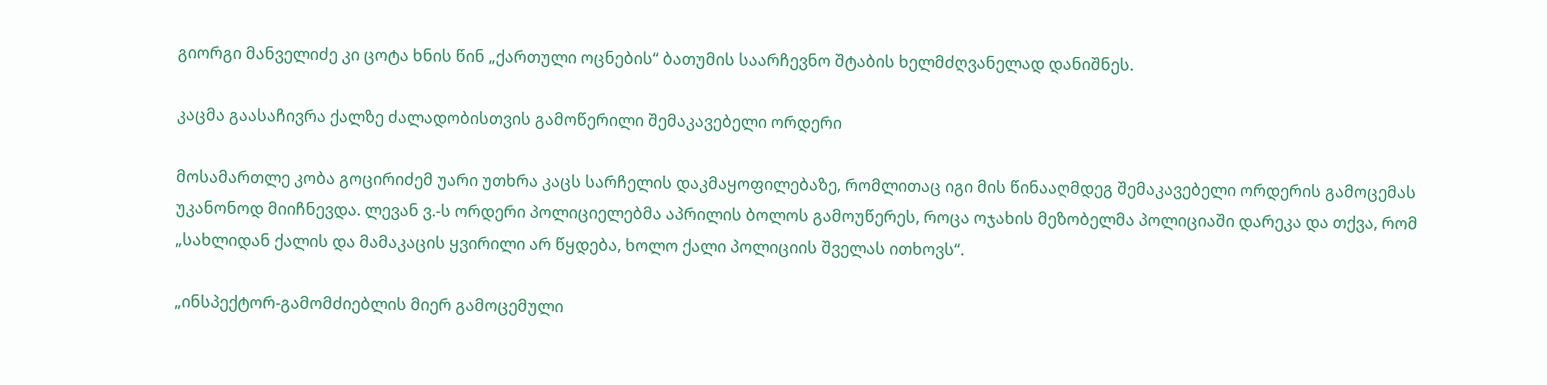გიორგი მანველიძე კი ცოტა ხნის წინ „ქართული ოცნების“ ბათუმის საარჩევნო შტაბის ხელმძღვანელად დანიშნეს.

კაცმა გაასაჩივრა ქალზე ძალადობისთვის გამოწერილი შემაკავებელი ორდერი

მოსამართლე კობა გოცირიძემ უარი უთხრა კაცს სარჩელის დაკმაყოფილებაზე, რომლითაც იგი მის წინააღმდეგ შემაკავებელი ორდერის გამოცემას უკანონოდ მიიჩნევდა. ლევან ვ.-ს ორდერი პოლიციელებმა აპრილის ბოლოს გამოუწერეს, როცა ოჯახის მეზობელმა პოლიციაში დარეკა და თქვა, რომ „სახლიდან ქალის და მამაკაცის ყვირილი არ წყდება, ხოლო ქალი პოლიციის შველას ითხოვს“.

„ინსპექტორ-გამომძიებლის მიერ გამოცემული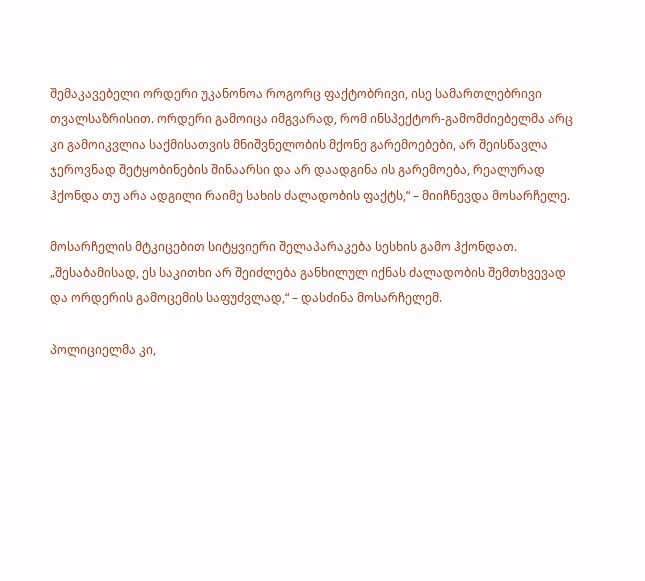შემაკავებელი ორდერი უკანონოა როგორც ფაქტობრივი, ისე სამართლებრივი თვალსაზრისით. ორდერი გამოიცა იმგვარად, რომ ინსპექტორ-გამომძიებელმა არც კი გამოიკვლია საქმისათვის მნიშვნელობის მქონე გარემოებები, არ შეისწავლა ჯეროვნად შეტყობინების შინაარსი და არ დაადგინა ის გარემოება, რეალურად ჰქონდა თუ არა ადგილი რაიმე სახის ძალადობის ფაქტს,“ – მიიჩნევდა მოსარჩელე.

მოსარჩელის მტკიცებით სიტყვიერი შელაპარაკება სესხის გამო ჰქონდათ. „შესაბამისად, ეს საკითხი არ შეიძლება განხილულ იქნას ძალადობის შემთხვევად და ორდერის გამოცემის საფუძვლად,“ – დასძინა მოსარჩელემ.

პოლიციელმა კი,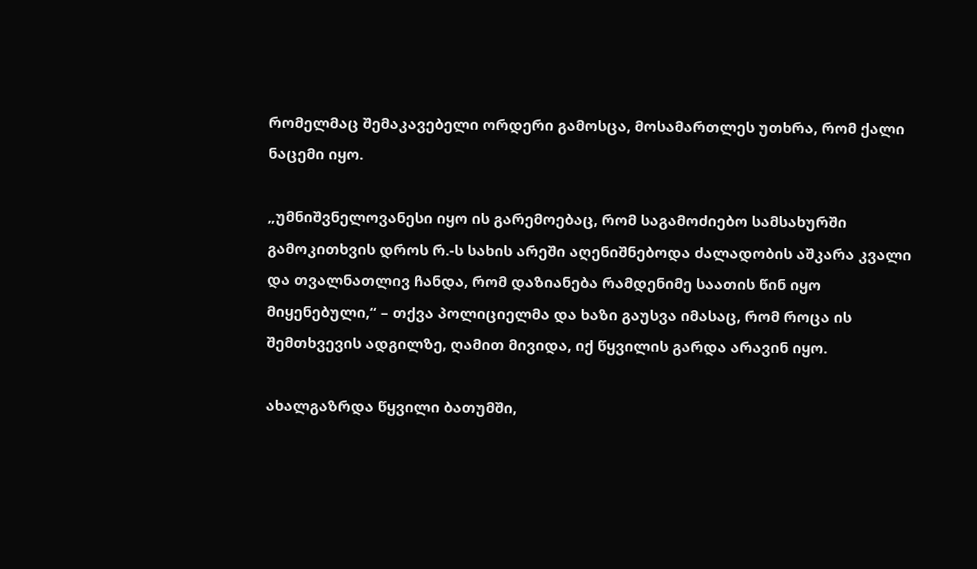რომელმაც შემაკავებელი ორდერი გამოსცა, მოსამართლეს უთხრა, რომ ქალი ნაცემი იყო.

„უმნიშვნელოვანესი იყო ის გარემოებაც, რომ საგამოძიებო სამსახურში გამოკითხვის დროს რ.-ს სახის არეში აღენიშნებოდა ძალადობის აშკარა კვალი და თვალნათლივ ჩანდა, რომ დაზიანება რამდენიმე საათის წინ იყო მიყენებული,“ – თქვა პოლიციელმა და ხაზი გაუსვა იმასაც, რომ როცა ის შემთხვევის ადგილზე, ღამით მივიდა, იქ წყვილის გარდა არავინ იყო.

ახალგაზრდა წყვილი ბათუმში,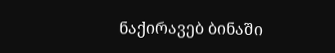ნაქირავებ ბინაში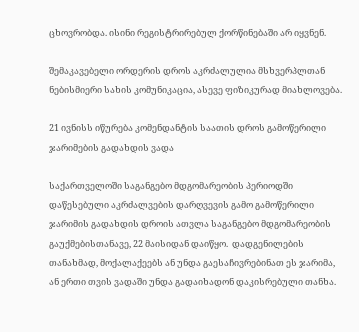ცხოვრობდა. ისინი რეგისტრირებულ ქორწინებაში არ იყვნენ.

შემაკავებელი ორდერის დროს აკრძალულია მსხვერპლთან ნებისმიერი სახის კომუნიკაცია, ასევე ფიზიკურად მიახლოვება.

21 ივნისს იწურება კომენდანტის საათის დროს გამოწერილი ჯარიმების გადახდის ვადა

საქართველოში საგანგებო მდგომარეობის პერიოდში დაწესებული აკრძალვების დარღვევის გამო გამოწერილი ჯარიმის გადახდის დროის ათვლა საგანგებო მდგომარეობის გაუქმებისთანავე, 22 მაისიდან დაიწყო.  დადგენილების თანახმად, მოქალაქეებს ან უნდა გაესაჩივრებინათ ეს ჯარიმა, ან ერთი თვის ვადაში უნდა გადაიხადონ დაკისრებული თანხა.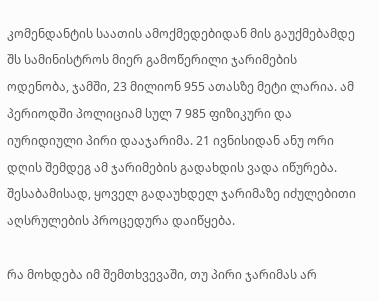კომენდანტის საათის ამოქმედებიდან მის გაუქმებამდე შს სამინისტროს მიერ გამოწერილი ჯარიმების ოდენობა, ჯამში, 23 მილიონ 955 ათასზე მეტი ლარია. ამ პერიოდში პოლიციამ სულ 7 985 ფიზიკური და იურიდიული პირი დააჯარიმა. 21 ივნისიდან ანუ ორი დღის შემდეგ ამ ჯარიმების გადახდის ვადა იწურება. შესაბამისად, ყოველ გადაუხდელ ჯარიმაზე იძულებითი აღსრულების პროცედურა დაიწყება.

რა მოხდება იმ შემთხვევაში, თუ პირი ჯარიმას არ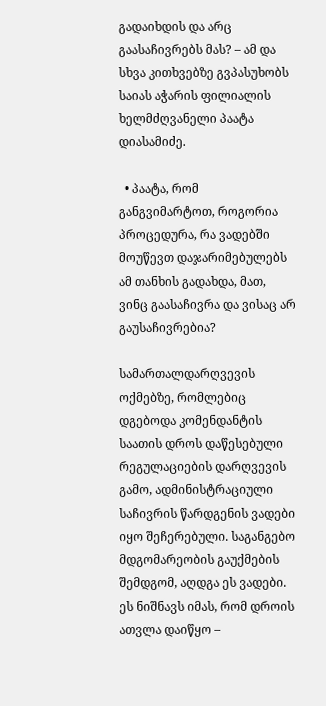გადაიხდის და არც გაასაჩივრებს მას? – ამ და სხვა კითხვებზე გვპასუხობს საიას აჭარის ფილიალის ხელმძღვანელი პაატა დიასამიძე.

  • პაატა, რომ განგვიმარტოთ, როგორია პროცედურა, რა ვადებში მოუწევთ დაჯარიმებულებს ამ თანხის გადახდა, მათ, ვინც გაასაჩივრა და ვისაც არ გაუსაჩივრებია?

სამართალდარღვევის ოქმებზე, რომლებიც დგებოდა კომენდანტის საათის დროს დაწესებული რეგულაციების დარღვევის გამო, ადმინისტრაციული საჩივრის წარდგენის ვადები იყო შეჩერებული. საგანგებო მდგომარეობის გაუქმების შემდგომ, აღდგა ეს ვადები. ეს ნიშნავს იმას, რომ დროის ათვლა დაიწყო –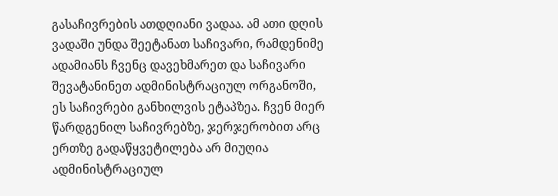გასაჩივრების ათდღიანი ვადაა. ამ ათი დღის ვადაში უნდა შეეტანათ საჩივარი, რამდენიმე ადამიანს ჩვენც დავეხმარეთ და საჩივარი შევატანინეთ ადმინისტრაციულ ორგანოში, ეს საჩივრები განხილვის ეტაპზეა. ჩვენ მიერ წარდგენილ საჩივრებზე, ჯერჯერობით არც ერთზე გადაწყვეტილება არ მიუღია ადმინისტრაციულ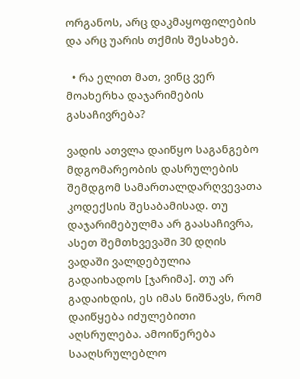ორგანოს, არც დაკმაყოფილების და არც უარის თქმის შესახებ.

  • რა ელით მათ, ვინც ვერ მოახერხა დაჯარიმების გასაჩივრება?

ვადის ათვლა დაიწყო საგანგებო მდგომარეობის დასრულების შემდგომ სამართალდარღვევათა კოდექსის შესაბამისად. თუ დაჯარიმებულმა არ გაასაჩივრა, ასეთ შემთხვევაში 30 დღის ვადაში ვალდებულია გადაიხადოს [ჯარიმა]. თუ არ გადაიხდის, ეს იმას ნიშნავს, რომ დაიწყება იძულებითი აღსრულება. ამოიწერება სააღსრულებლო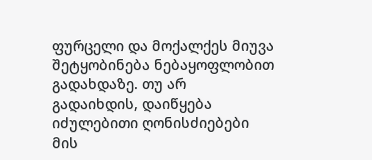ფურცელი და მოქალქეს მიუვა შეტყობინება ნებაყოფლობით გადახდაზე. თუ არ გადაიხდის, დაიწყება იძულებითი ღონისძიებები მის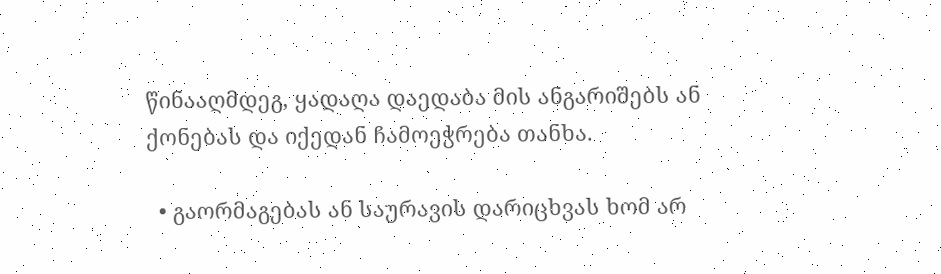წინააღმდეგ, ყადაღა დაედაბა მის ანგარიშებს ან ქონებას და იქედან ჩამოეჭრება თანხა.

  • გაორმაგებას ან საურავის დარიცხვას ხომ არ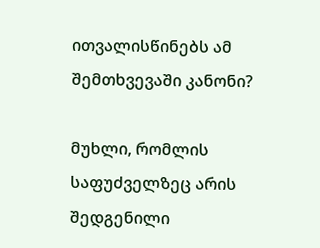ითვალისწინებს ამ შემთხვევაში კანონი?

მუხლი, რომლის საფუძველზეც არის შედგენილი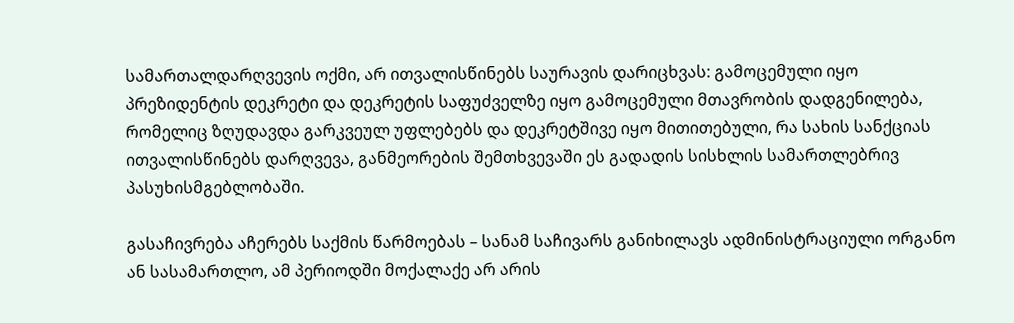სამართალდარღვევის ოქმი, არ ითვალისწინებს საურავის დარიცხვას: გამოცემული იყო პრეზიდენტის დეკრეტი და დეკრეტის საფუძველზე იყო გამოცემული მთავრობის დადგენილება, რომელიც ზღუდავდა გარკვეულ უფლებებს და დეკრეტშივე იყო მითითებული, რა სახის სანქციას ითვალისწინებს დარღვევა, განმეორების შემთხვევაში ეს გადადის სისხლის სამართლებრივ პასუხისმგებლობაში.

გასაჩივრება აჩერებს საქმის წარმოებას – სანამ საჩივარს განიხილავს ადმინისტრაციული ორგანო ან სასამართლო, ამ პერიოდში მოქალაქე არ არის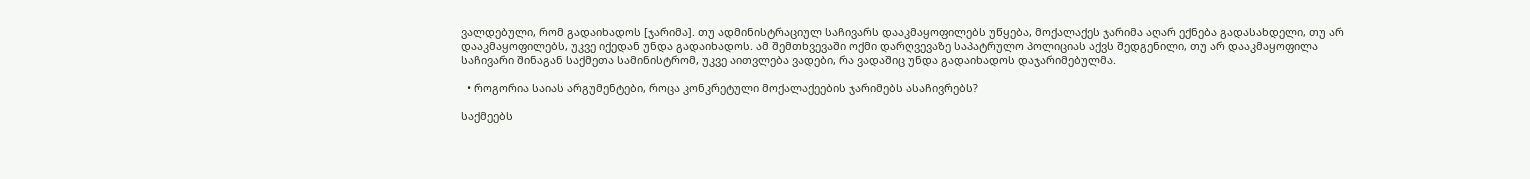ვალდებული, რომ გადაიხადოს [ჯარიმა]. თუ ადმინისტრაციულ საჩივარს დააკმაყოფილებს უწყება, მოქალაქეს ჯარიმა აღარ ექნება გადასახდელი, თუ არ დააკმაყოფილებს, უკვე იქედან უნდა გადაიხადოს. ამ შემთხვევაში ოქმი დარღვევაზე საპატრულო პოლიციას აქვს შედგენილი, თუ არ დააკმაყოფილა საჩივარი შინაგან საქმეთა სამინისტრომ, უკვე აითვლება ვადები, რა ვადაშიც უნდა გადაიხადოს დაჯარიმებულმა.

  • როგორია საიას არგუმენტები, როცა კონკრეტული მოქალაქეების ჯარიმებს ასაჩივრებს?

საქმეებს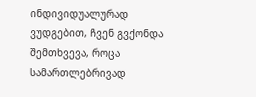ინდივიდუალურად ვუდგებით, ჩვენ გვქონდა შემთხვევა, როცა სამართლებრივად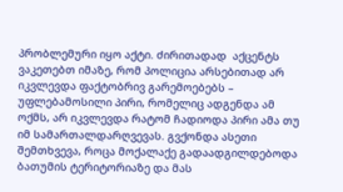პრობლემური იყო აქტი. ძირითადად  აქცენტს ვაკეთებთ იმაზე, რომ პოლიცია არსებითად არ იკვლევდა ფაქტობრივ გარემოებებს – უფლებამოსილი პირი, რომელიც ადგენდა ამ ოქმს, არ იკვლევდა რატომ ჩადიოდა პირი ამა თუ იმ სამართალდარღვევას. გვქონდა ასეთი შემთხვევა, როცა მოქალაქე გადაადგილდებოდა ბათუმის ტერიტორიაზე და მას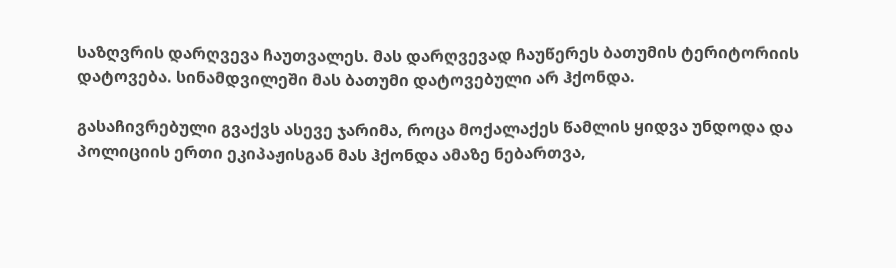საზღვრის დარღვევა ჩაუთვალეს. მას დარღვევად ჩაუწერეს ბათუმის ტერიტორიის დატოვება. სინამდვილეში მას ბათუმი დატოვებული არ ჰქონდა.

გასაჩივრებული გვაქვს ასევე ჯარიმა, როცა მოქალაქეს წამლის ყიდვა უნდოდა და პოლიციის ერთი ეკიპაჟისგან მას ჰქონდა ამაზე ნებართვა,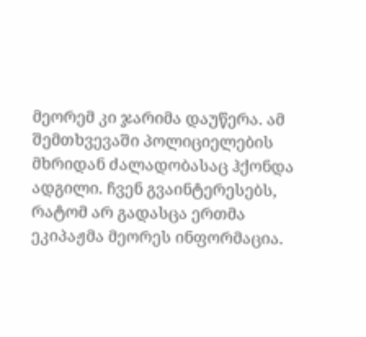მეორემ კი ჯარიმა დაუწერა. ამ შემთხვევაში პოლიციელების მხრიდან ძალადობასაც ჰქონდა ადგილი. ჩვენ გვაინტერესებს, რატომ არ გადასცა ერთმა ეკიპაჟმა მეორეს ინფორმაცია.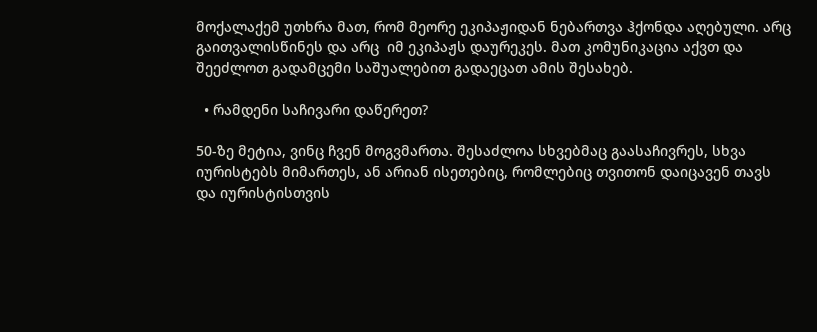მოქალაქემ უთხრა მათ, რომ მეორე ეკიპაჟიდან ნებართვა ჰქონდა აღებული. არც გაითვალისწინეს და არც  იმ ეკიპაჟს დაურეკეს. მათ კომუნიკაცია აქვთ და შეეძლოთ გადამცემი საშუალებით გადაეცათ ამის შესახებ.

  • რამდენი საჩივარი დაწერეთ?

50-ზე მეტია, ვინც ჩვენ მოგვმართა. შესაძლოა სხვებმაც გაასაჩივრეს, სხვა იურისტებს მიმართეს, ან არიან ისეთებიც, რომლებიც თვითონ დაიცავენ თავს და იურისტისთვის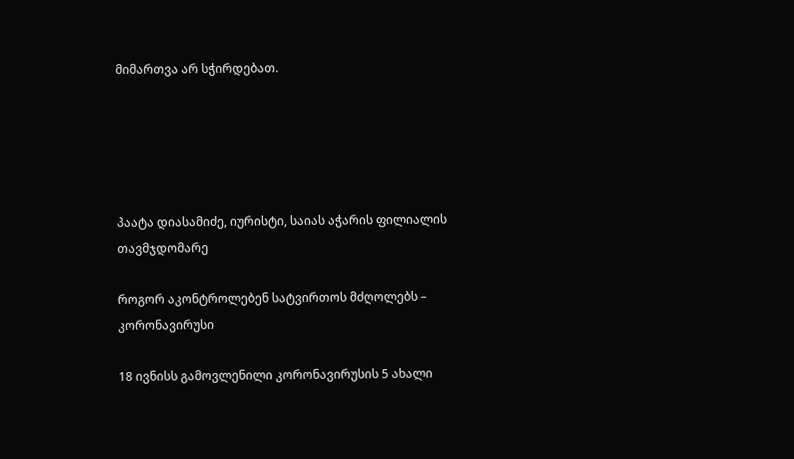მიმართვა არ სჭირდებათ.





პაატა დიასამიძე, იურისტი, საიას აჭარის ფილიალის თავმჯდომარე

როგორ აკონტროლებენ სატვირთოს მძღოლებს – კორონავირუსი

18 ივნისს გამოვლენილი კორონავირუსის 5 ახალი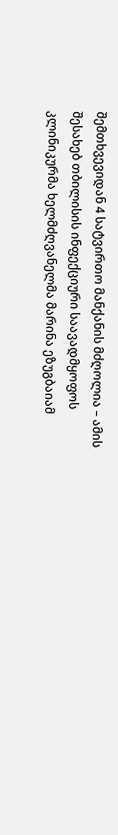შემთხვევიდან 4 სატვირთო მანქანის მძღოლია – ამის შესახებ თბილისის ინფექციური საავადმყოფოს კლინიკურმა ხელმძღვანელმა მარინა ეზუგბაიამ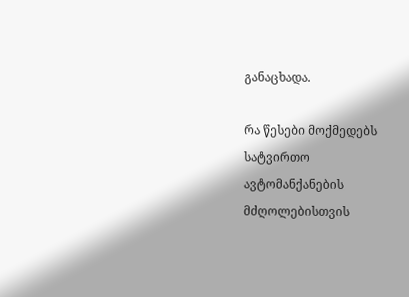განაცხადა.

რა წესები მოქმედებს სატვირთო ავტომანქანების მძღოლებისთვის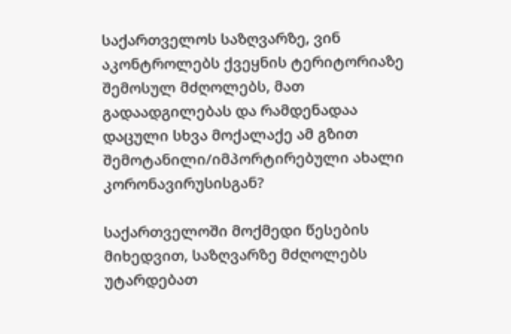საქართველოს საზღვარზე, ვინ აკონტროლებს ქვეყნის ტერიტორიაზე შემოსულ მძღოლებს, მათ გადაადგილებას და რამდენადაა დაცული სხვა მოქალაქე ამ გზით შემოტანილი/იმპორტირებული ახალი კორონავირუსისგან?

საქართველოში მოქმედი წესების მიხედვით, საზღვარზე მძღოლებს უტარდებათ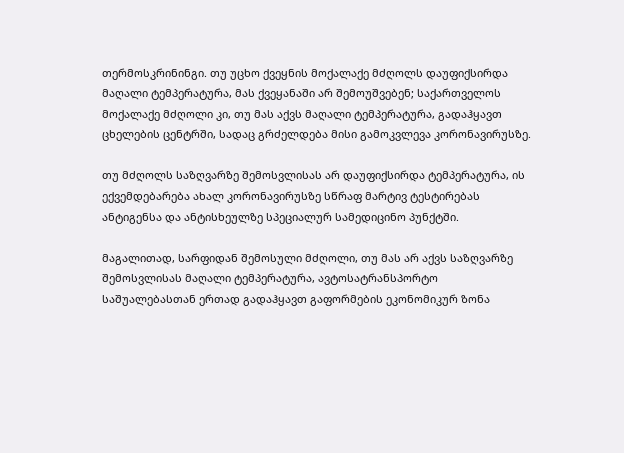თერმოსკრინინგი. თუ უცხო ქვეყნის მოქალაქე მძღოლს დაუფიქსირდა მაღალი ტემპერატურა, მას ქვეყანაში არ შემოუშვებენ; საქართველოს მოქალაქე მძღოლი კი, თუ მას აქვს მაღალი ტემპერატურა, გადაჰყავთ ცხელების ცენტრში, სადაც გრძელდება მისი გამოკვლევა კორონავირუსზე.

თუ მძღოლს საზღვარზე შემოსვლისას არ დაუფიქსირდა ტემპერატურა, ის ექვემდებარება ახალ კორონავირუსზე სწრაფ მარტივ ტესტირებას ანტიგენსა და ანტისხეულზე სპეციალურ სამედიცინო პუნქტში.

მაგალითად, სარფიდან შემოსული მძღოლი, თუ მას არ აქვს საზღვარზე შემოსვლისას მაღალი ტემპერატურა, ავტოსატრანსპორტო საშუალებასთან ერთად გადაჰყავთ გაფორმების ეკონომიკურ ზონა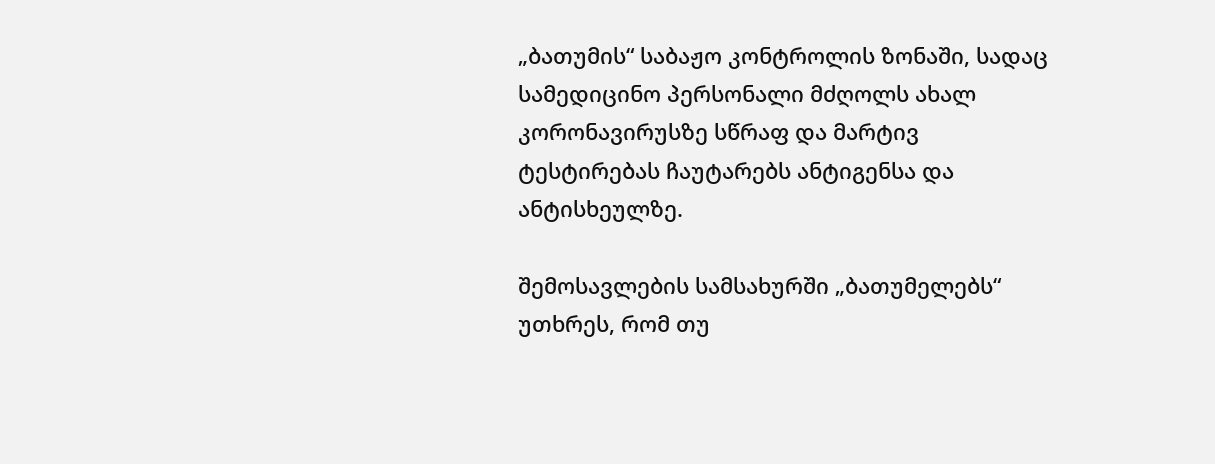„ბათუმის“ საბაჟო კონტროლის ზონაში, სადაც სამედიცინო პერსონალი მძღოლს ახალ კორონავირუსზე სწრაფ და მარტივ ტესტირებას ჩაუტარებს ანტიგენსა და ანტისხეულზე.

შემოსავლების სამსახურში „ბათუმელებს“ უთხრეს, რომ თუ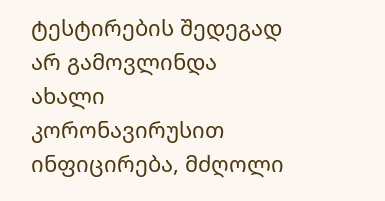ტესტირების შედეგად არ გამოვლინდა ახალი კორონავირუსით ინფიცირება, მძღოლი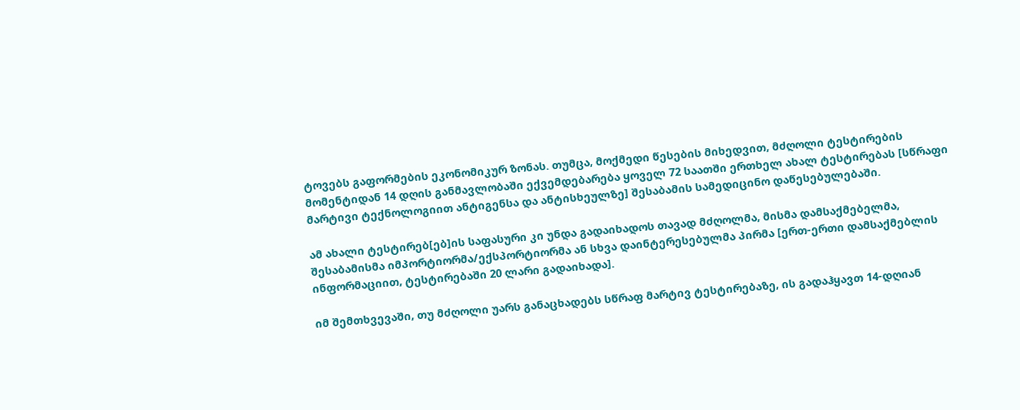ტოვებს გაფორმების ეკონომიკურ ზონას. თუმცა, მოქმედი წესების მიხედვით, მძღოლი ტესტირების მომენტიდან 14 დღის განმავლობაში ექვემდებარება ყოველ 72 საათში ერთხელ ახალ ტესტირებას [სწრაფი მარტივი ტექნოლოგიით ანტიგენსა და ანტისხეულზე] შესაბამის სამედიცინო დაწესებულებაში.

ამ ახალი ტესტირებ[ებ]ის საფასური კი უნდა გადაიხადოს თავად მძღოლმა, მისმა დამსაქმებელმა, შესაბამისმა იმპორტიორმა/ექსპორტიორმა ან სხვა დაინტერესებულმა პირმა [ერთ-ერთი დამსაქმებლის ინფორმაციით, ტესტირებაში 20 ლარი გადაიხადა].

იმ შემთხვევაში, თუ მძღოლი უარს განაცხადებს სწრაფ მარტივ ტესტირებაზე, ის გადაჰყავთ 14-დღიან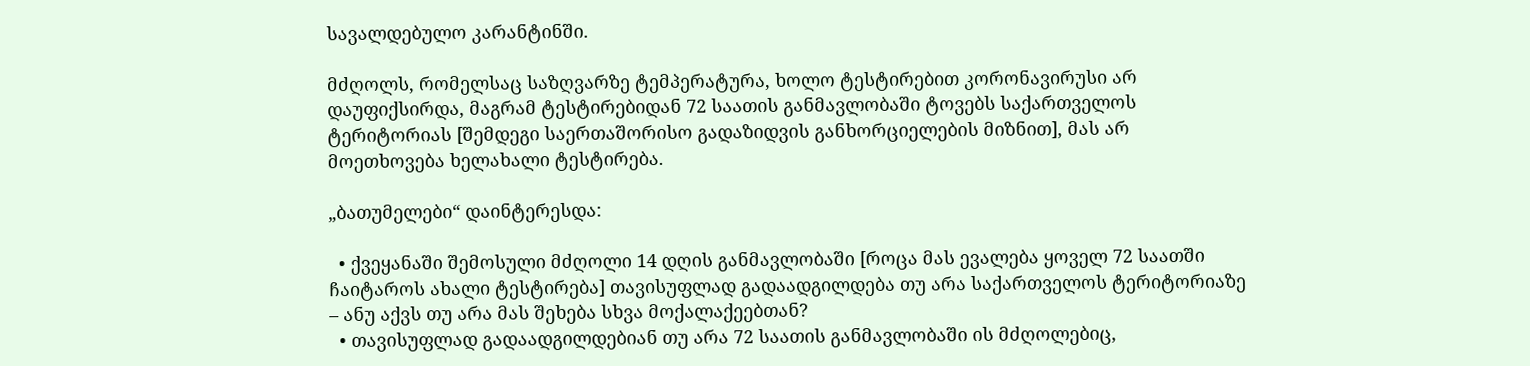სავალდებულო კარანტინში.

მძღოლს, რომელსაც საზღვარზე ტემპერატურა, ხოლო ტესტირებით კორონავირუსი არ დაუფიქსირდა, მაგრამ ტესტირებიდან 72 საათის განმავლობაში ტოვებს საქართველოს ტერიტორიას [შემდეგი საერთაშორისო გადაზიდვის განხორციელების მიზნით], მას არ მოეთხოვება ხელახალი ტესტირება.

„ბათუმელები“ დაინტერესდა:

  • ქვეყანაში შემოსული მძღოლი 14 დღის განმავლობაში [როცა მას ევალება ყოველ 72 საათში ჩაიტაროს ახალი ტესტირება] თავისუფლად გადაადგილდება თუ არა საქართველოს ტერიტორიაზე – ანუ აქვს თუ არა მას შეხება სხვა მოქალაქეებთან?
  • თავისუფლად გადაადგილდებიან თუ არა 72 საათის განმავლობაში ის მძღოლებიც,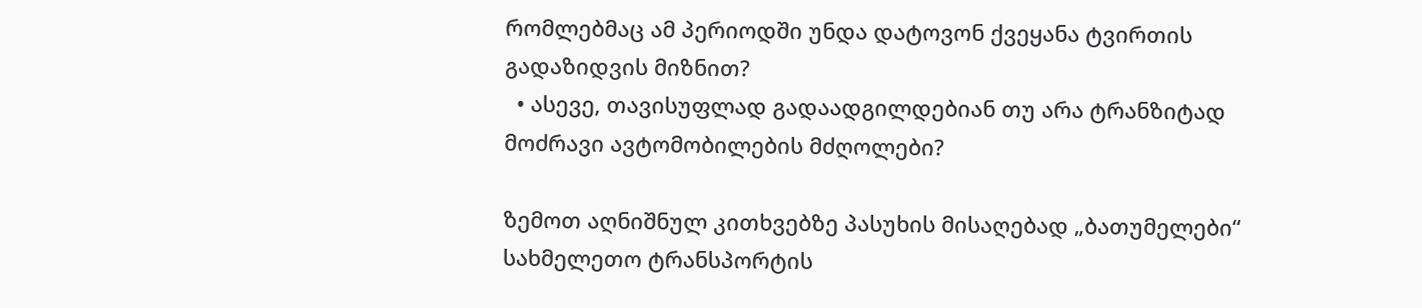რომლებმაც ამ პერიოდში უნდა დატოვონ ქვეყანა ტვირთის გადაზიდვის მიზნით?
  • ასევე, თავისუფლად გადაადგილდებიან თუ არა ტრანზიტად მოძრავი ავტომობილების მძღოლები?

ზემოთ აღნიშნულ კითხვებზე პასუხის მისაღებად „ბათუმელები“ სახმელეთო ტრანსპორტის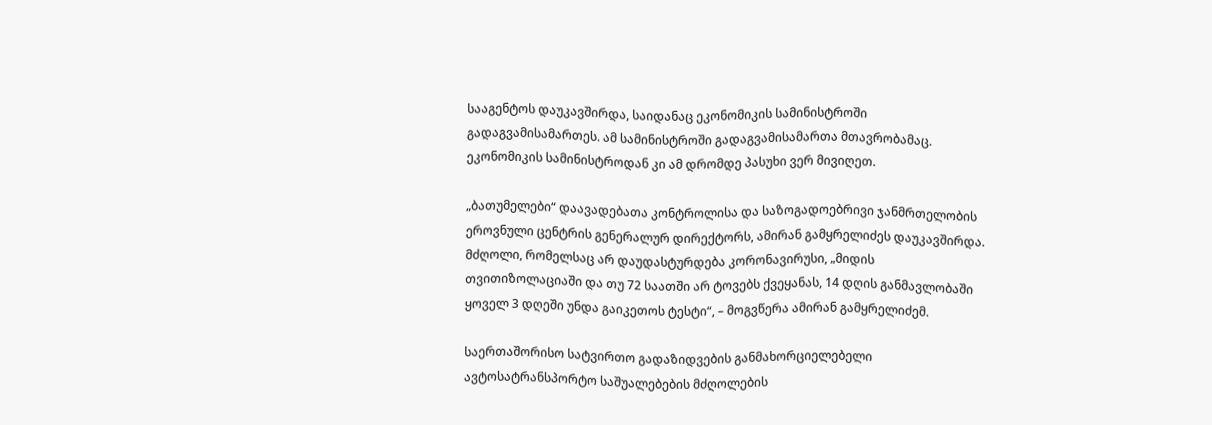სააგენტოს დაუკავშირდა, საიდანაც ეკონომიკის სამინისტროში გადაგვამისამართეს. ამ სამინისტროში გადაგვამისამართა მთავრობამაც. ეკონომიკის სამინისტროდან კი ამ დრომდე პასუხი ვერ მივიღეთ.

„ბათუმელები“ დაავადებათა კონტროლისა და საზოგადოებრივი ჯანმრთელობის ეროვნული ცენტრის გენერალურ დირექტორს, ამირან გამყრელიძეს დაუკავშირდა. მძღოლი, რომელსაც არ დაუდასტურდება კორონავირუსი, „მიდის თვითიზოლაციაში და თუ 72 საათში არ ტოვებს ქვეყანას, 14 დღის განმავლობაში ყოველ 3 დღეში უნდა გაიკეთოს ტესტი“, – მოგვწერა ამირან გამყრელიძემ.

საერთაშორისო სატვირთო გადაზიდვების განმახორციელებელი ავტოსატრანსპორტო საშუალებების მძღოლების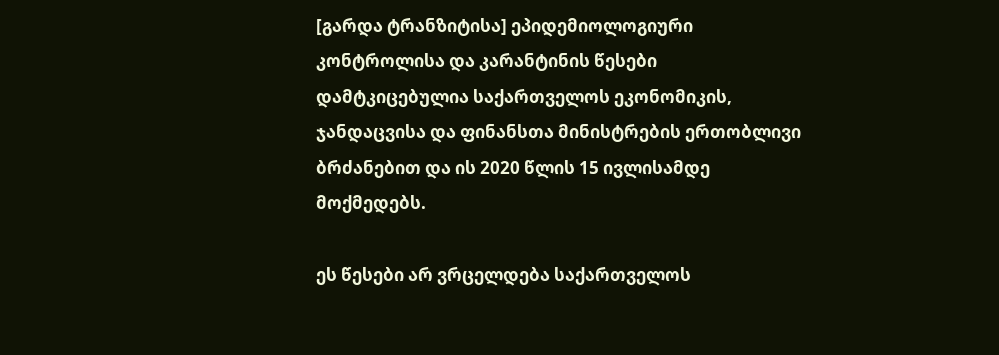[გარდა ტრანზიტისა] ეპიდემიოლოგიური კონტროლისა და კარანტინის წესები დამტკიცებულია საქართველოს ეკონომიკის, ჯანდაცვისა და ფინანსთა მინისტრების ერთობლივი ბრძანებით და ის 2020 წლის 15 ივლისამდე მოქმედებს.

ეს წესები არ ვრცელდება საქართველოს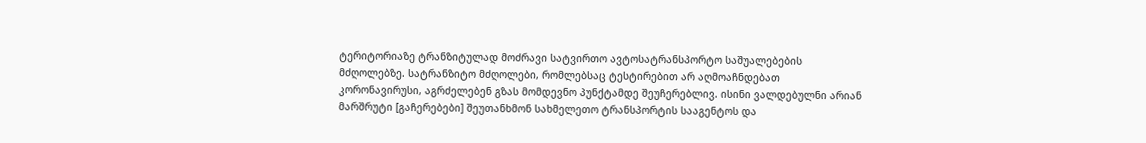ტერიტორიაზე ტრანზიტულად მოძრავი სატვირთო ავტოსატრანსპორტო საშუალებების მძღოლებზე. სატრანზიტო მძღოლები, რომლებსაც ტესტირებით არ აღმოაჩნდებათ კორონავირუსი, აგრძელებენ გზას მომდევნო პუნქტამდე შეუჩერებლივ. ისინი ვალდებულნი არიან მარშრუტი [გაჩერებები] შეუთანხმონ სახმელეთო ტრანსპორტის სააგენტოს და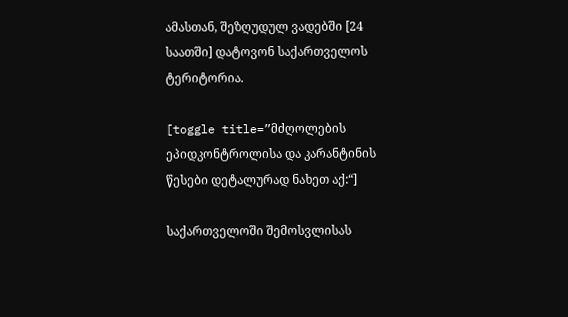ამასთან, შეზღუდულ ვადებში [24 საათში] დატოვონ საქართველოს ტერიტორია.

[toggle title=”მძღოლების ეპიდკონტროლისა და კარანტინის წესები დეტალურად ნახეთ აქ:“]

საქართველოში შემოსვლისას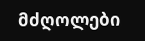მძღოლები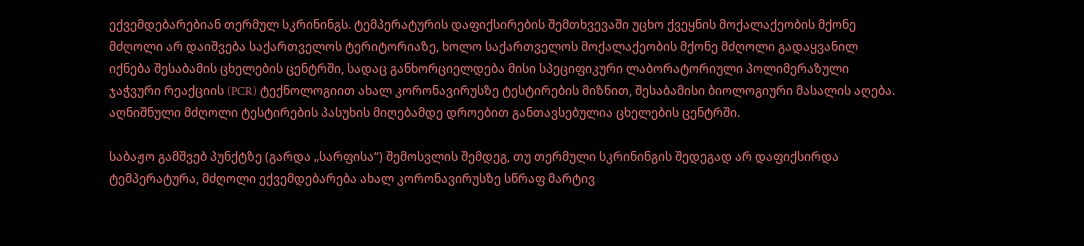ექვემდებარებიან თერმულ სკრინინგს. ტემპერატურის დაფიქსირების შემთხვევაში უცხო ქვეყნის მოქალაქეობის მქონე მძღოლი არ დაიშვება საქართველოს ტერიტორიაზე, ხოლო საქართველოს მოქალაქეობის მქონე მძღოლი გადაყვანილ იქნება შესაბამის ცხელების ცენტრში, სადაც განხორციელდება მისი სპეციფიკური ლაბორატორიული პოლიმერაზული ჯაჭვური რეაქციის (PCR) ტექნოლოგიით ახალ კორონავირუსზე ტესტირების მიზნით, შესაბამისი ბიოლოგიური მასალის აღება. აღნიშნული მძღოლი ტესტირების პასუხის მიღებამდე დროებით განთავსებულია ცხელების ცენტრში.

საბაჟო გამშვებ პუნქტზე (გარდა „სარფისა“) შემოსვლის შემდეგ, თუ თერმული სკრინინგის შედეგად არ დაფიქსირდა ტემპერატურა, მძღოლი ექვემდებარება ახალ კორონავირუსზე სწრაფ მარტივ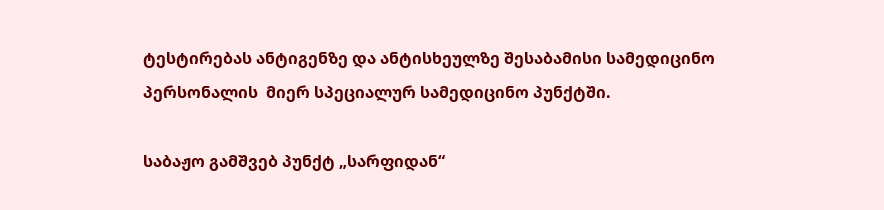ტესტირებას ანტიგენზე და ანტისხეულზე შესაბამისი სამედიცინო პერსონალის  მიერ სპეციალურ სამედიცინო პუნქტში.

საბაჟო გამშვებ პუნქტ „სარფიდან“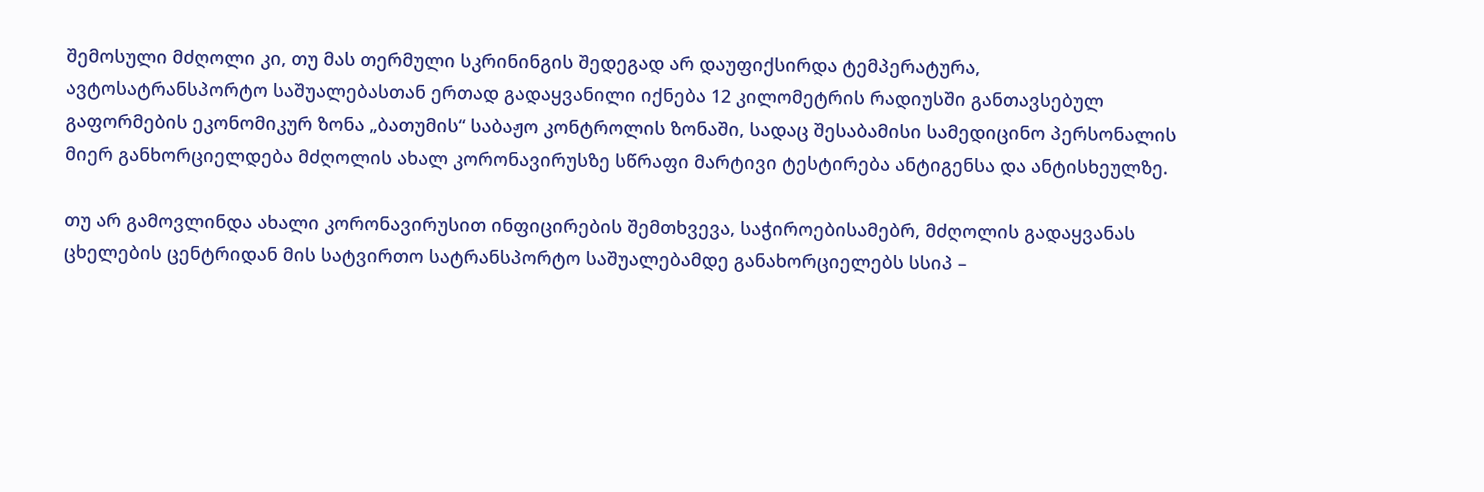შემოსული მძღოლი კი, თუ მას თერმული სკრინინგის შედეგად არ დაუფიქსირდა ტემპერატურა, ავტოსატრანსპორტო საშუალებასთან ერთად გადაყვანილი იქნება 12 კილომეტრის რადიუსში განთავსებულ გაფორმების ეკონომიკურ ზონა „ბათუმის“ საბაჟო კონტროლის ზონაში, სადაც შესაბამისი სამედიცინო პერსონალის მიერ განხორციელდება მძღოლის ახალ კორონავირუსზე სწრაფი მარტივი ტესტირება ანტიგენსა და ანტისხეულზე.

თუ არ გამოვლინდა ახალი კორონავირუსით ინფიცირების შემთხვევა, საჭიროებისამებრ, მძღოლის გადაყვანას ცხელების ცენტრიდან მის სატვირთო სატრანსპორტო საშუალებამდე განახორციელებს სსიპ –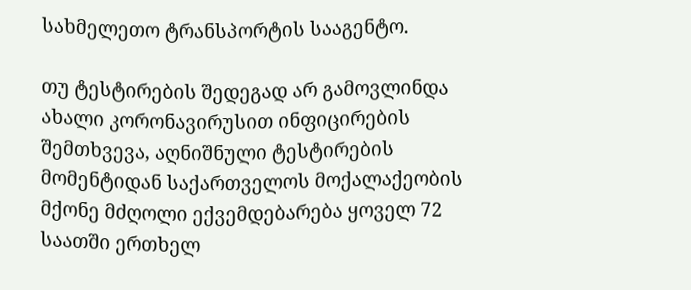სახმელეთო ტრანსპორტის სააგენტო.

თუ ტესტირების შედეგად არ გამოვლინდა ახალი კორონავირუსით ინფიცირების შემთხვევა, აღნიშნული ტესტირების მომენტიდან საქართველოს მოქალაქეობის მქონე მძღოლი ექვემდებარება ყოველ 72 საათში ერთხელ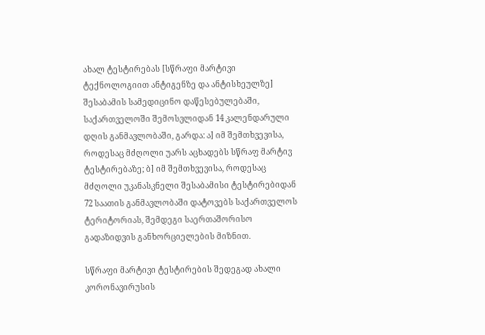ახალ ტესტირებას [სწრაფი მარტივი ტექნოლოგიით ანტიგენზე და ანტისხეულზე] შესაბამის სამედიცინო დაწესებულებაში, საქართველოში შემოსვლიდან 14 კალენდარული დღის განმავლობაში, გარდა: ა] იმ შემთხვევისა, როდესაც მძღოლი უარს აცხადებს სწრაფ მარტივ ტესტირებაზე; ბ] იმ შემთხვევისა, როდესაც მძღოლი უკანასკნელი შესაბამისი ტესტირებიდან 72 საათის განმავლობაში დატოვებს საქართველოს ტერიტორიას, შემდეგი საერთაშორისო გადაზიდვის განხორციელების მიზნით.

სწრაფი მარტივი ტესტირების შედეგად ახალი კორონავირუსის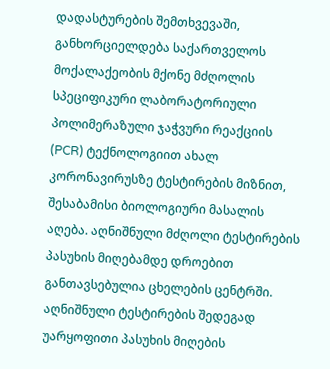დადასტურების შემთხვევაში, განხორციელდება საქართველოს მოქალაქეობის მქონე მძღოლის სპეციფიკური ლაბორატორიული პოლიმერაზული ჯაჭვური რეაქციის (PCR) ტექნოლოგიით ახალ კორონავირუსზე ტესტირების მიზნით, შესაბამისი ბიოლოგიური მასალის აღება. აღნიშნული მძღოლი ტესტირების პასუხის მიღებამდე დროებით განთავსებულია ცხელების ცენტრში. აღნიშნული ტესტირების შედეგად უარყოფითი პასუხის მიღების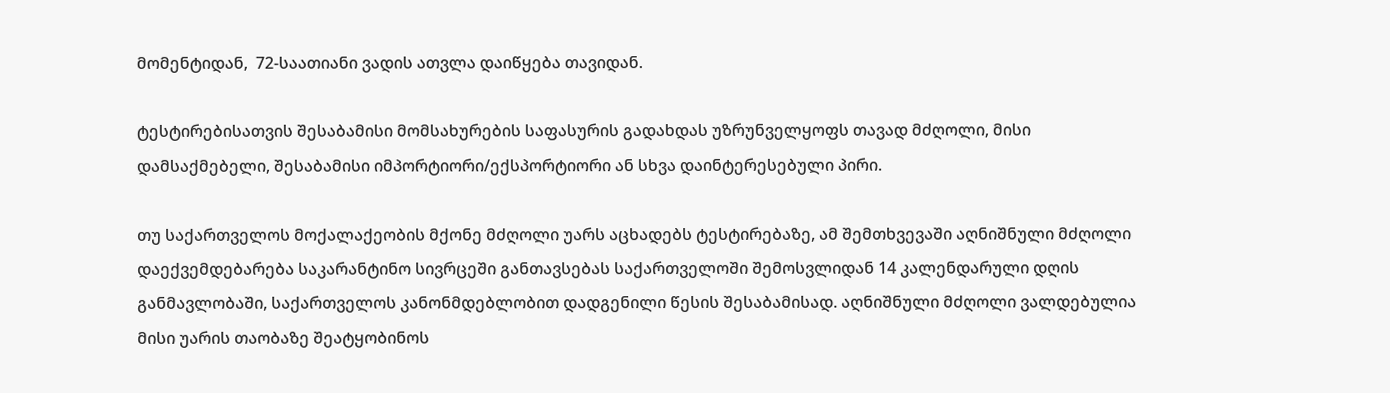მომენტიდან,  72-საათიანი ვადის ათვლა დაიწყება თავიდან.

ტესტირებისათვის შესაბამისი მომსახურების საფასურის გადახდას უზრუნველყოფს თავად მძღოლი, მისი დამსაქმებელი, შესაბამისი იმპორტიორი/ექსპორტიორი ან სხვა დაინტერესებული პირი.

თუ საქართველოს მოქალაქეობის მქონე მძღოლი უარს აცხადებს ტესტირებაზე, ამ შემთხვევაში აღნიშნული მძღოლი დაექვემდებარება საკარანტინო სივრცეში განთავსებას საქართველოში შემოსვლიდან 14 კალენდარული დღის განმავლობაში, საქართველოს კანონმდებლობით დადგენილი წესის შესაბამისად. აღნიშნული მძღოლი ვალდებულია მისი უარის თაობაზე შეატყობინოს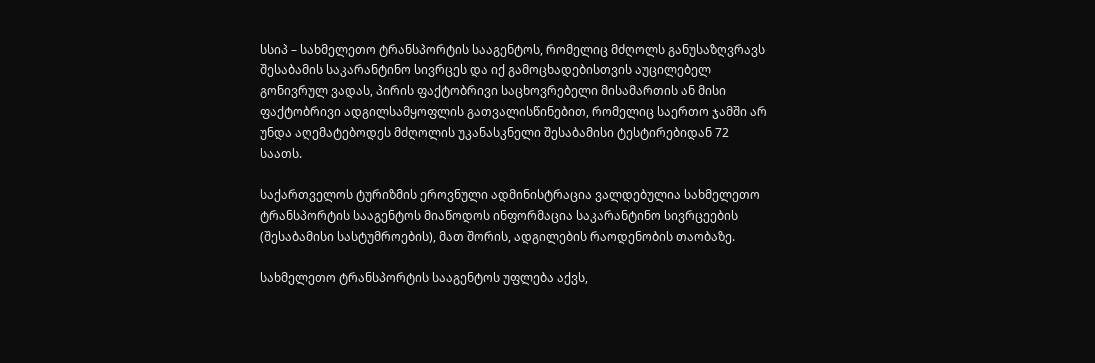სსიპ – სახმელეთო ტრანსპორტის სააგენტოს, რომელიც მძღოლს განუსაზღვრავს შესაბამის საკარანტინო სივრცეს და იქ გამოცხადებისთვის აუცილებელ გონივრულ ვადას, პირის ფაქტობრივი საცხოვრებელი მისამართის ან მისი ფაქტობრივი ადგილსამყოფლის გათვალისწინებით, რომელიც საერთო ჯამში არ უნდა აღემატებოდეს მძღოლის უკანასკნელი შესაბამისი ტესტირებიდან 72 საათს.

საქართველოს ტურიზმის ეროვნული ადმინისტრაცია ვალდებულია სახმელეთო ტრანსპორტის სააგენტოს მიაწოდოს ინფორმაცია საკარანტინო სივრცეების (შესაბამისი სასტუმროების), მათ შორის, ადგილების რაოდენობის თაობაზე.

სახმელეთო ტრანსპორტის სააგენტოს უფლება აქვს,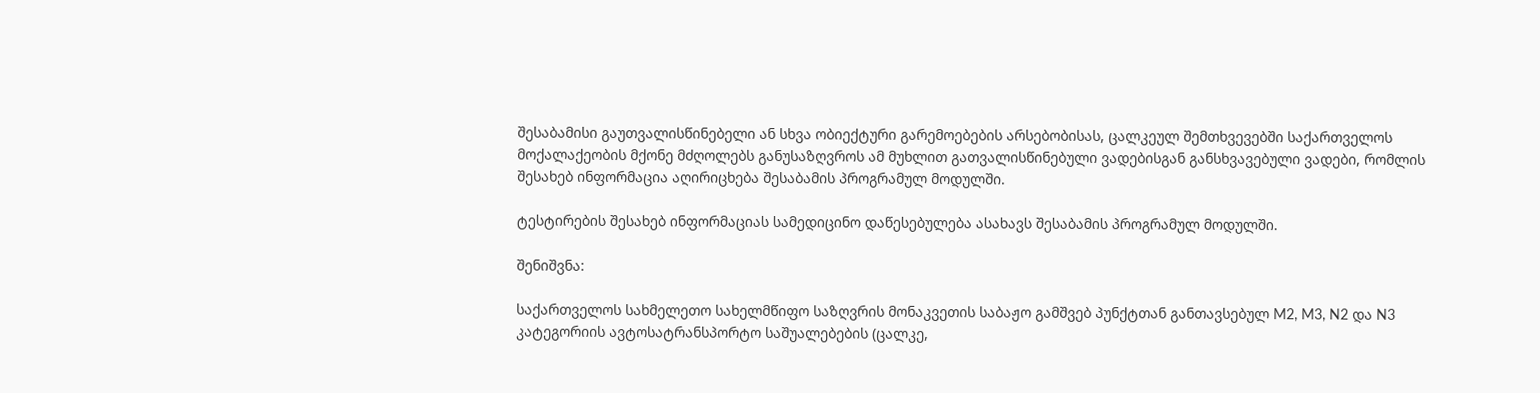შესაბამისი გაუთვალისწინებელი ან სხვა ობიექტური გარემოებების არსებობისას, ცალკეულ შემთხვევებში საქართველოს მოქალაქეობის მქონე მძღოლებს განუსაზღვროს ამ მუხლით გათვალისწინებული ვადებისგან განსხვავებული ვადები, რომლის შესახებ ინფორმაცია აღირიცხება შესაბამის პროგრამულ მოდულში.

ტესტირების შესახებ ინფორმაციას სამედიცინო დაწესებულება ასახავს შესაბამის პროგრამულ მოდულში.

შენიშვნა:

საქართველოს სახმელეთო სახელმწიფო საზღვრის მონაკვეთის საბაჟო გამშვებ პუნქტთან განთავსებულ M2, M3, N2 და N3 კატეგორიის ავტოსატრანსპორტო საშუალებების (ცალკე,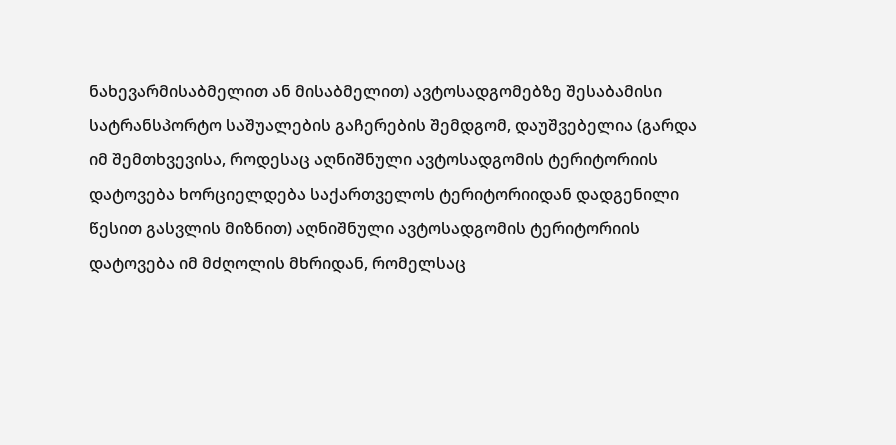ნახევარმისაბმელით ან მისაბმელით) ავტოსადგომებზე შესაბამისი სატრანსპორტო საშუალების გაჩერების შემდგომ, დაუშვებელია (გარდა იმ შემთხვევისა, როდესაც აღნიშნული ავტოსადგომის ტერიტორიის დატოვება ხორციელდება საქართველოს ტერიტორიიდან დადგენილი წესით გასვლის მიზნით) აღნიშნული ავტოსადგომის ტერიტორიის დატოვება იმ მძღოლის მხრიდან, რომელსაც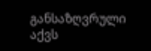განსაზღვრული აქვს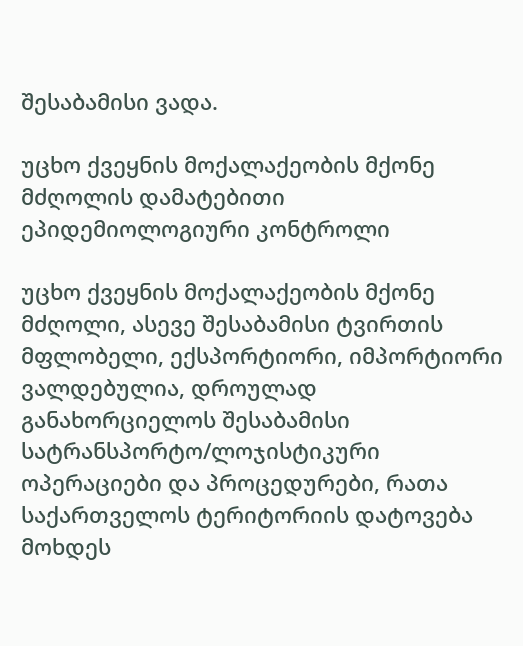შესაბამისი ვადა.

უცხო ქვეყნის მოქალაქეობის მქონე მძღოლის დამატებითი ეპიდემიოლოგიური კონტროლი

უცხო ქვეყნის მოქალაქეობის მქონე მძღოლი, ასევე შესაბამისი ტვირთის მფლობელი, ექსპორტიორი, იმპორტიორი ვალდებულია, დროულად განახორციელოს შესაბამისი სატრანსპორტო/ლოჯისტიკური ოპერაციები და პროცედურები, რათა საქართველოს ტერიტორიის დატოვება მოხდეს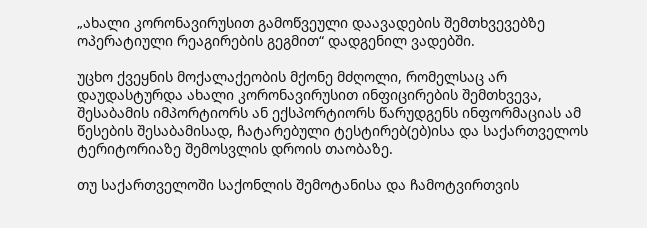„ახალი კორონავირუსით გამოწვეული დაავადების შემთხვევებზე ოპერატიული რეაგირების გეგმით“ დადგენილ ვადებში.

უცხო ქვეყნის მოქალაქეობის მქონე მძღოლი, რომელსაც არ დაუდასტურდა ახალი კორონავირუსით ინფიცირების შემთხვევა, შესაბამის იმპორტიორს ან ექსპორტიორს წარუდგენს ინფორმაციას ამ წესების შესაბამისად, ჩატარებული ტესტირებ(ებ)ისა და საქართველოს ტერიტორიაზე შემოსვლის დროის თაობაზე.

თუ საქართველოში საქონლის შემოტანისა და ჩამოტვირთვის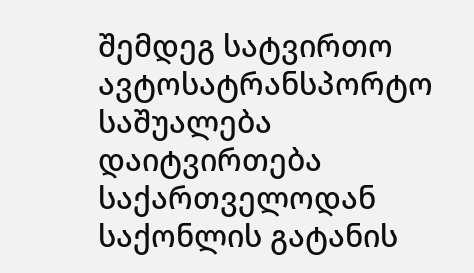შემდეგ სატვირთო ავტოსატრანსპორტო საშუალება დაიტვირთება საქართველოდან საქონლის გატანის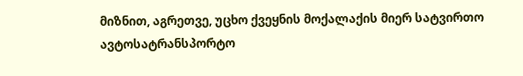მიზნით, აგრეთვე, უცხო ქვეყნის მოქალაქის მიერ სატვირთო ავტოსატრანსპორტო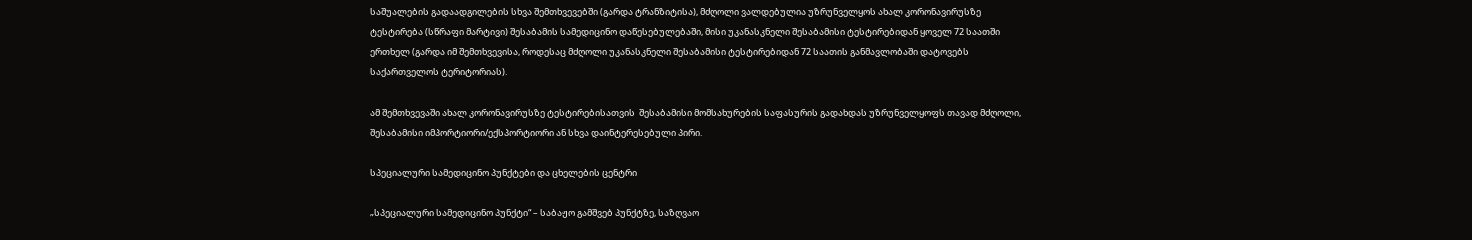საშუალების გადაადგილების სხვა შემთხვევებში (გარდა ტრანზიტისა), მძღოლი ვალდებულია უზრუნველყოს ახალ კორონავირუსზე ტესტირება (სწრაფი მარტივი) შესაბამის სამედიცინო დაწესებულებაში, მისი უკანასკნელი შესაბამისი ტესტირებიდან ყოველ 72 საათში ერთხელ (გარდა იმ შემთხვევისა, როდესაც მძღოლი უკანასკნელი შესაბამისი ტესტირებიდან 72 საათის განმავლობაში დატოვებს საქართველოს ტერიტორიას).

ამ შემთხვევაში ახალ კორონავირუსზე ტესტირებისათვის  შესაბამისი მომსახურების საფასურის გადახდას უზრუნველყოფს თავად მძღოლი, შესაბამისი იმპორტიორი/ექსპორტიორი ან სხვა დაინტერესებული პირი.

სპეციალური სამედიცინო პუნქტები და ცხელების ცენტრი

„სპეციალური სამედიცინო პუნქტი“ – საბაჟო გამშვებ პუნქტზე, საზღვაო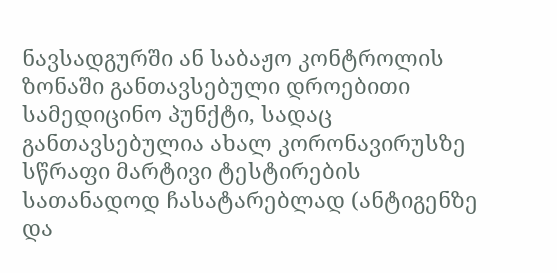ნავსადგურში ან საბაჟო კონტროლის ზონაში განთავსებული დროებითი სამედიცინო პუნქტი, სადაც განთავსებულია ახალ კორონავირუსზე სწრაფი მარტივი ტესტირების სათანადოდ ჩასატარებლად (ანტიგენზე და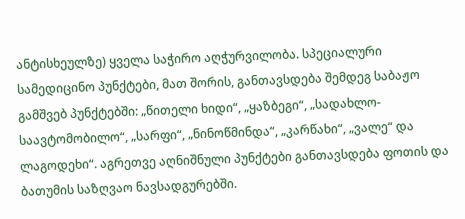ანტისხეულზე) ყველა საჭირო აღჭურვილობა. სპეციალური სამედიცინო პუნქტები, მათ შორის, განთავსდება შემდეგ საბაჟო გამშვებ პუნქტებში: „წითელი ხიდი“, „ყაზბეგი“, „სადახლო-საავტომობილო“, „სარფი“, „ნინოწმინდა“, „კარწახი“, „ვალე“ და ლაგოდეხი“. აგრეთვე აღნიშნული პუნქტები განთავსდება ფოთის და ბათუმის საზღვაო ნავსადგურებში.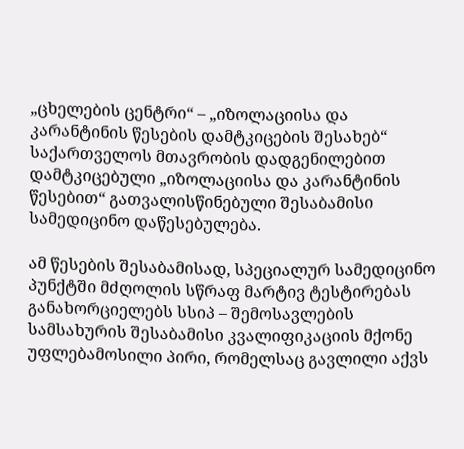„ცხელების ცენტრი“ – „იზოლაციისა და კარანტინის წესების დამტკიცების შესახებ“ საქართველოს მთავრობის დადგენილებით დამტკიცებული „იზოლაციისა და კარანტინის წესებით“ გათვალისწინებული შესაბამისი სამედიცინო დაწესებულება.

ამ წესების შესაბამისად, სპეციალურ სამედიცინო პუნქტში მძღოლის სწრაფ მარტივ ტესტირებას განახორციელებს სსიპ – შემოსავლების სამსახურის შესაბამისი კვალიფიკაციის მქონე უფლებამოსილი პირი, რომელსაც გავლილი აქვს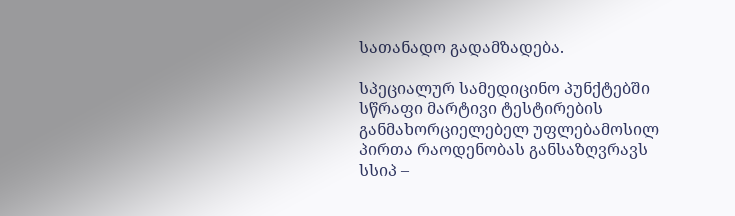სათანადო გადამზადება.

სპეციალურ სამედიცინო პუნქტებში სწრაფი მარტივი ტესტირების განმახორციელებელ უფლებამოსილ პირთა რაოდენობას განსაზღვრავს სსიპ –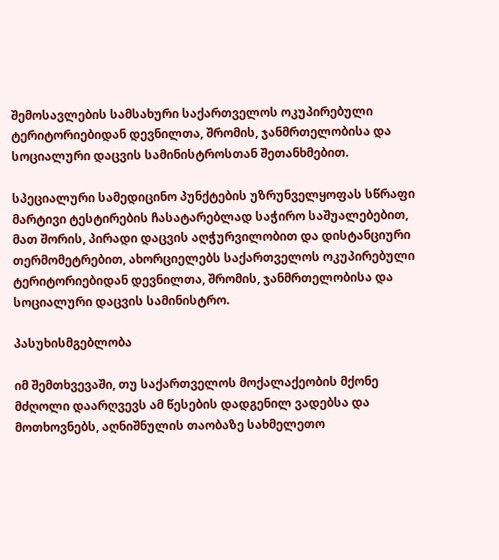შემოსავლების სამსახური საქართველოს ოკუპირებული ტერიტორიებიდან დევნილთა, შრომის, ჯანმრთელობისა და სოციალური დაცვის სამინისტროსთან შეთანხმებით.

სპეციალური სამედიცინო პუნქტების უზრუნველყოფას სწრაფი მარტივი ტესტირების ჩასატარებლად საჭირო საშუალებებით, მათ შორის, პირადი დაცვის აღჭურვილობით და დისტანციური თერმომეტრებით, ახორციელებს საქართველოს ოკუპირებული ტერიტორიებიდან დევნილთა, შრომის, ჯანმრთელობისა და სოციალური დაცვის სამინისტრო.

პასუხისმგებლობა

იმ შემთხვევაში, თუ საქართველოს მოქალაქეობის მქონე მძღოლი დაარღვევს ამ წესების დადგენილ ვადებსა და მოთხოვნებს, აღნიშნულის თაობაზე სახმელეთო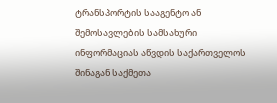ტრანსპორტის სააგენტო ან შემოსავლების სამსახური ინფორმაციას აწვდის საქართველოს შინაგან საქმეთა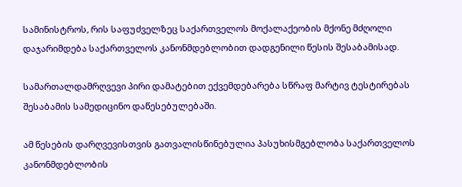სამინისტროს, რის საფუძველზეც საქართველოს მოქალაქეობის მქონე მძღოლი დაჯარიმდება საქართველოს კანონმდებლობით დადგენილი წესის შესაბამისად.

სამართალდამრღვევი პირი დამატებით ექვემდებარება სწრაფ მარტივ ტესტირებას შესაბამის სამედიცინო დაწესებულებაში.

ამ წესების დარღვევისთვის გათვალისწინებულია პასუხისმგებლობა საქართველოს კანონმდებლობის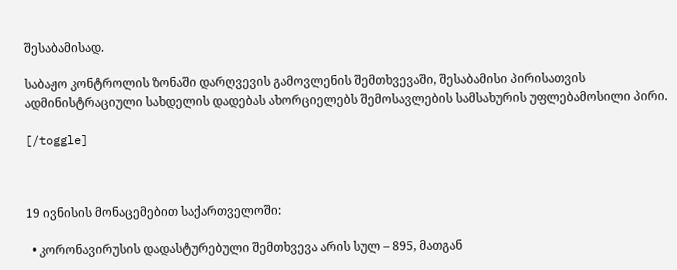შესაბამისად.

საბაჟო კონტროლის ზონაში დარღვევის გამოვლენის შემთხვევაში, შესაბამისი პირისათვის ადმინისტრაციული სახდელის დადებას ახორციელებს შემოსავლების სამსახურის უფლებამოსილი პირი.

[/toggle]



19 ივნისის მონაცემებით საქართველოში:

  • კორონავირუსის დადასტურებული შემთხვევა არის სულ – 895, მათგან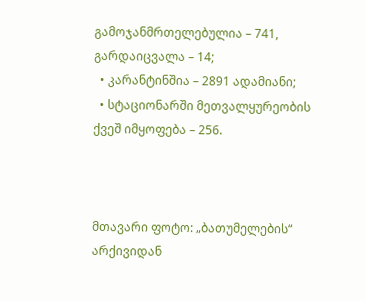გამოჯანმრთელებულია – 741, გარდაიცვალა – 14;
  • კარანტინშია – 2891 ადამიანი;
  • სტაციონარში მეთვალყურეობის ქვეშ იმყოფება – 256.



მთავარი ფოტო: „ბათუმელების“ არქივიდან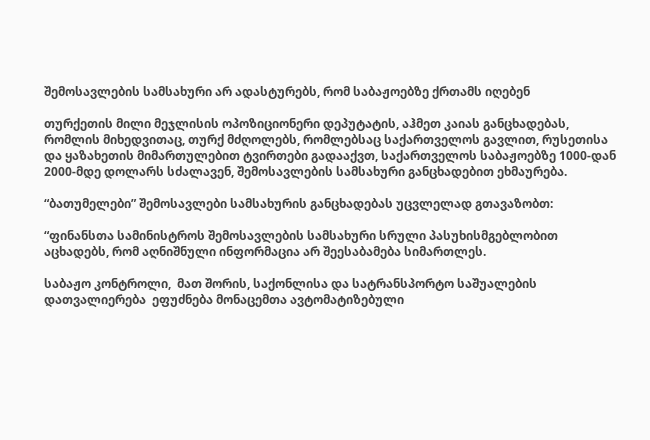შემოსავლების სამსახური არ ადასტურებს, რომ საბაჟოებზე ქრთამს იღებენ

თურქეთის მილი მეჯლისის ოპოზიციონერი დეპუტატის, აჰმეთ კაიას განცხადებას, რომლის მიხედვითაც, თურქ მძღოლებს, რომლებსაც საქართველოს გავლით, რუსეთისა და ყაზახეთის მიმართულებით ტვირთები გადააქვთ, საქართველოს საბაჟოებზე 1000-დან 2000-მდე დოლარს სძალავენ, შემოსავლების სამსახური განცხადებით ეხმაურება.

“ბათუმელები” შემოსავლები სამსახურის განცხადებას უცვლელად გთავაზობთ:

“ფინანსთა სამინისტროს შემოსავლების სამსახური სრული პასუხისმგებლობით აცხადებს, რომ აღნიშნული ინფორმაცია არ შეესაბამება სიმართლეს.

საბაჟო კონტროლი,  მათ შორის, საქონლისა და სატრანსპორტო საშუალების დათვალიერება  ეფუძნება მონაცემთა ავტომატიზებული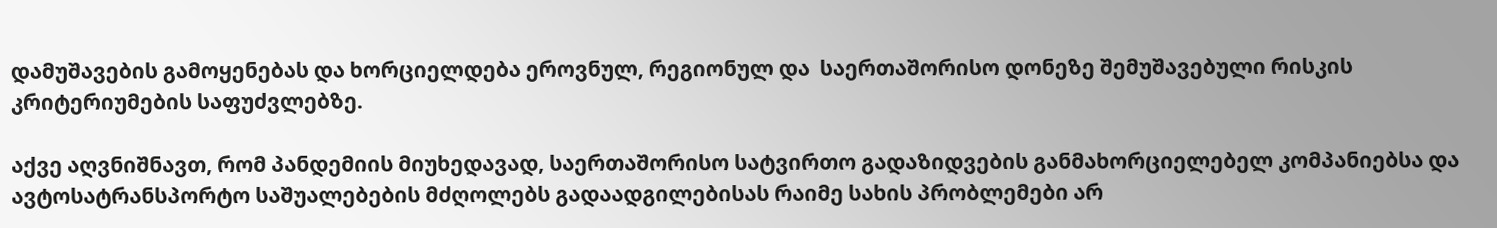დამუშავების გამოყენებას და ხორციელდება ეროვნულ, რეგიონულ და  საერთაშორისო დონეზე შემუშავებული რისკის კრიტერიუმების საფუძვლებზე.

აქვე აღვნიშნავთ, რომ პანდემიის მიუხედავად, საერთაშორისო სატვირთო გადაზიდვების განმახორციელებელ კომპანიებსა და  ავტოსატრანსპორტო საშუალებების მძღოლებს გადაადგილებისას რაიმე სახის პრობლემები არ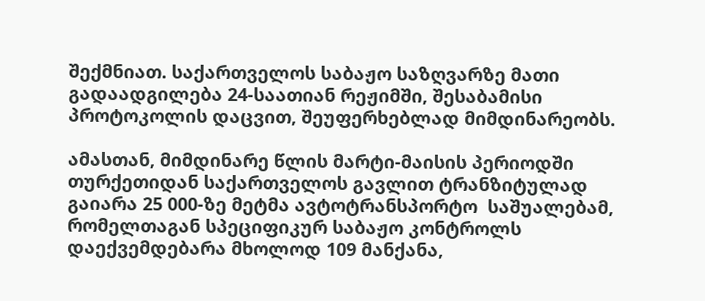შექმნიათ. საქართველოს საბაჟო საზღვარზე მათი გადაადგილება 24-საათიან რეჟიმში, შესაბამისი პროტოკოლის დაცვით, შეუფერხებლად მიმდინარეობს.

ამასთან, მიმდინარე წლის მარტი-მაისის პერიოდში თურქეთიდან საქართველოს გავლით ტრანზიტულად გაიარა 25 000-ზე მეტმა ავტოტრანსპორტო  საშუალებამ,  რომელთაგან სპეციფიკურ საბაჟო კონტროლს დაექვემდებარა მხოლოდ 109 მანქანა,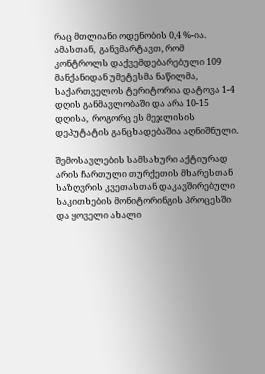რაც მთლიანი ოდენობის 0,4 %-ია. ამასთან,  განვმარტავთ, რომ კონტროლს დაქვემდებარებული 109 მანქანიდან უმეტესმა ნაწილმა, საქართველოს ტერიტორია დატოვა 1-4 დღის განმავლობაში და არა 10-15 დღისა,  როგორც ეს მეჯლისის დეპუტატის განცხადებაშია აღნიშნული.

შემოსავლების სამსახური აქტიურად არის ჩართული თურქეთის მხარესთან საზღვრის კვეთასთან დაკავშირებული საკითხების მონიტორინგის პროცესში და ყოველი ახალი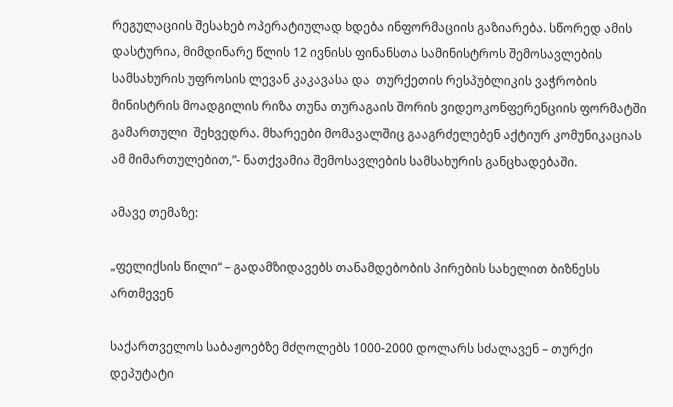რეგულაციის შესახებ ოპერატიულად ხდება ინფორმაციის გაზიარება. სწორედ ამის დასტურია, მიმდინარე წლის 12 ივნისს ფინანსთა სამინისტროს შემოსავლების სამსახურის უფროსის ლევან კაკავასა და  თურქეთის რესპუბლიკის ვაჭრობის მინისტრის მოადგილის რიზა თუნა თურაგაის შორის ვიდეოკონფერენციის ფორმატში გამართული  შეხვედრა. მხარეები მომავალშიც გააგრძელებენ აქტიურ კომუნიკაციას ამ მიმართულებით,”- ნათქვამია შემოსავლების სამსახურის განცხადებაში.

ამავე თემაზე:

„ფელიქსის წილი“ – გადამზიდავებს თანამდებობის პირების სახელით ბიზნესს ართმევენ

საქართველოს საბაჟოებზე მძღოლებს 1000-2000 დოლარს სძალავენ – თურქი დეპუტატი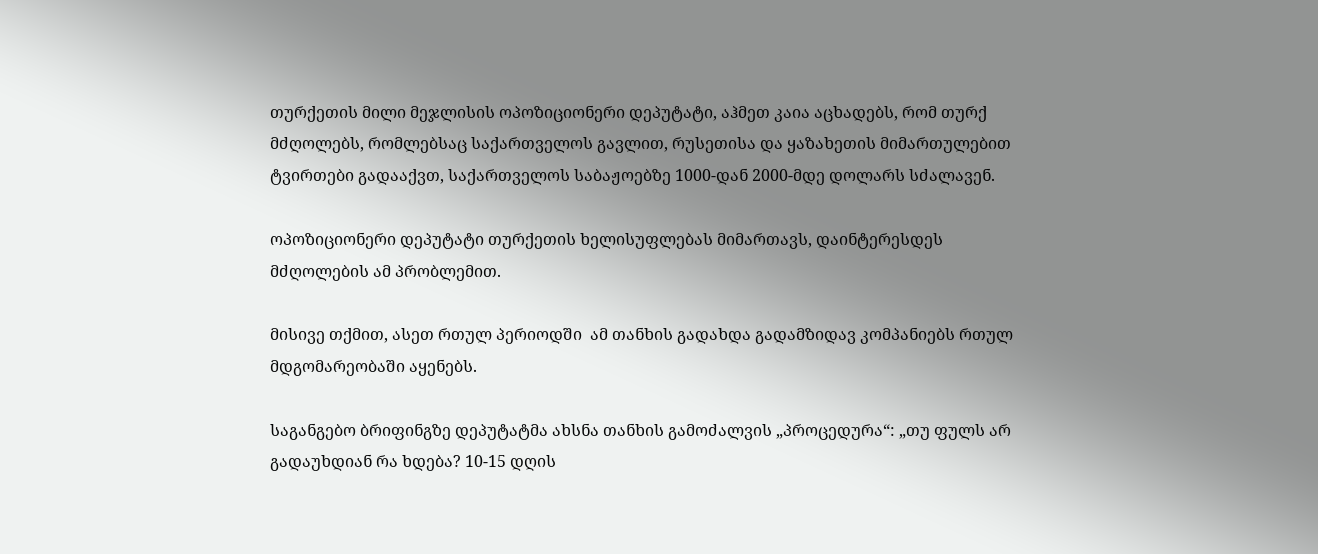თურქეთის მილი მეჯლისის ოპოზიციონერი დეპუტატი, აჰმეთ კაია აცხადებს, რომ თურქ მძღოლებს, რომლებსაც საქართველოს გავლით, რუსეთისა და ყაზახეთის მიმართულებით ტვირთები გადააქვთ, საქართველოს საბაჟოებზე 1000-დან 2000-მდე დოლარს სძალავენ.

ოპოზიციონერი დეპუტატი თურქეთის ხელისუფლებას მიმართავს, დაინტერესდეს მძღოლების ამ პრობლემით.

მისივე თქმით, ასეთ რთულ პერიოდში  ამ თანხის გადახდა გადამზიდავ კომპანიებს რთულ მდგომარეობაში აყენებს.

საგანგებო ბრიფინგზე დეპუტატმა ახსნა თანხის გამოძალვის „პროცედურა“: „თუ ფულს არ გადაუხდიან რა ხდება? 10-15 დღის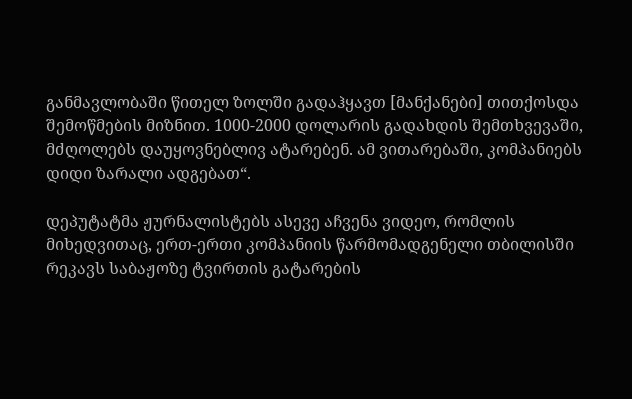განმავლობაში წითელ ზოლში გადაჰყავთ [მანქანები] თითქოსდა შემოწმების მიზნით. 1000-2000 დოლარის გადახდის შემთხვევაში, მძღოლებს დაუყოვნებლივ ატარებენ. ამ ვითარებაში, კომპანიებს დიდი ზარალი ადგებათ“.

დეპუტატმა ჟურნალისტებს ასევე აჩვენა ვიდეო, რომლის მიხედვითაც, ერთ-ერთი კომპანიის წარმომადგენელი თბილისში რეკავს საბაჟოზე ტვირთის გატარების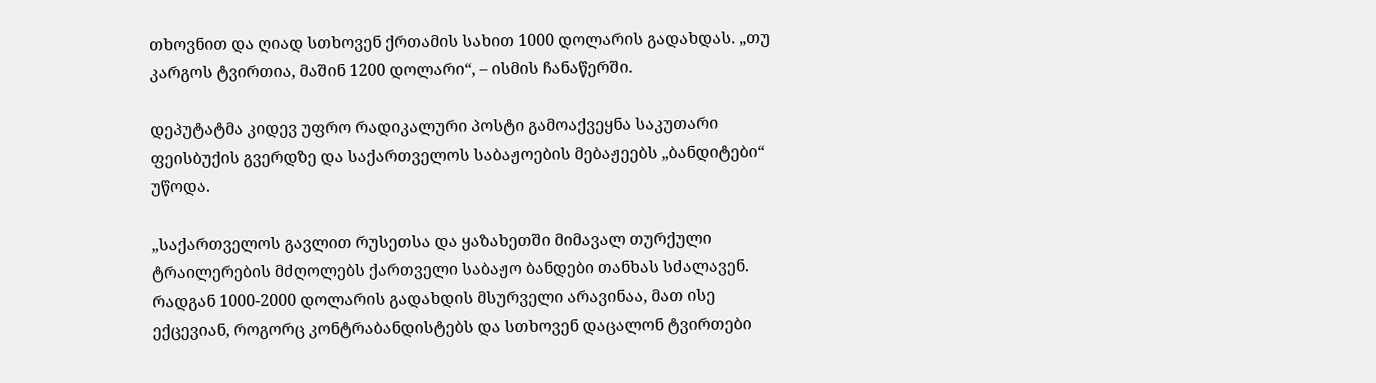თხოვნით და ღიად სთხოვენ ქრთამის სახით 1000 დოლარის გადახდას. „თუ კარგოს ტვირთია, მაშინ 1200 დოლარი“, – ისმის ჩანაწერში.

დეპუტატმა კიდევ უფრო რადიკალური პოსტი გამოაქვეყნა საკუთარი ფეისბუქის გვერდზე და საქართველოს საბაჟოების მებაჟეებს „ბანდიტები“ უწოდა.

„საქართველოს გავლით რუსეთსა და ყაზახეთში მიმავალ თურქული ტრაილერების მძღოლებს ქართველი საბაჟო ბანდები თანხას სძალავენ. რადგან 1000-2000 დოლარის გადახდის მსურველი არავინაა, მათ ისე ექცევიან, როგორც კონტრაბანდისტებს და სთხოვენ დაცალონ ტვირთები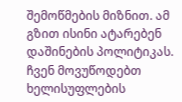შემოწმების მიზნით. ამ გზით ისინი ატარებენ დაშინების პოლიტიკას. ჩვენ მოვუწოდებთ ხელისუფლების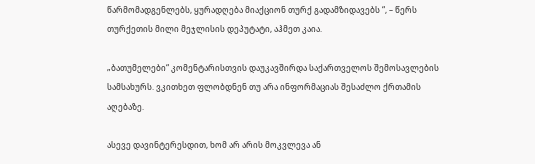წარმომადგენლებს, ყურადღება მიაქციონ თურქ გადამზიდავებს “, – წერს თურქეთის მილი მეჯლისის დეპუტატი, აჰმეთ კაია.

„ბათუმელები“ კომენტარისთვის დაუკავშირდა საქართველოს შემოსავლების სამსახურს. ვკითხეთ ფლობდნენ თუ არა ინფორმაციას შესაძლო ქრთამის აღებაზე.

ასევე დავინტერესდით, ხომ არ არის მოკვლევა ან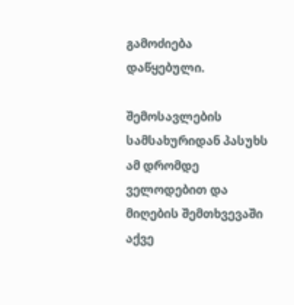გამოძიება დაწყებული.

შემოსავლების სამსახურიდან პასუხს ამ დრომდე ველოდებით და მიღების შემთხვევაში აქვე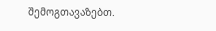შემოგთავაზებთ.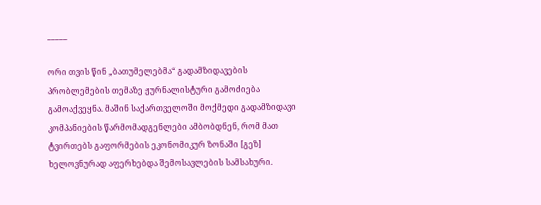_____

ორი თვის წინ „ბათუმელებმა“ გადამზიდავების პრობლემების თემაზე ჟურნალისტური გამოძიება გამოაქვეყნა. მაშინ საქართველოში მოქმედი გადამზიდავი კომპანიების წარმომადგენლები ამბობდნენ, რომ მათ ტვირთებს გაფორმების ეკონომიკურ ზონაში [გეზ] ხელოვნურად აფერხებდა შემოსავლების სამსახური.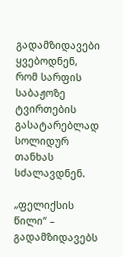გადამზიდავები ყვებოდნენ, რომ სარფის საბაჟოზე ტვირთების გასატარებლად სოლიდურ თანხას სძალავდნენ.

„ფელიქსის წილი“ – გადამზიდავებს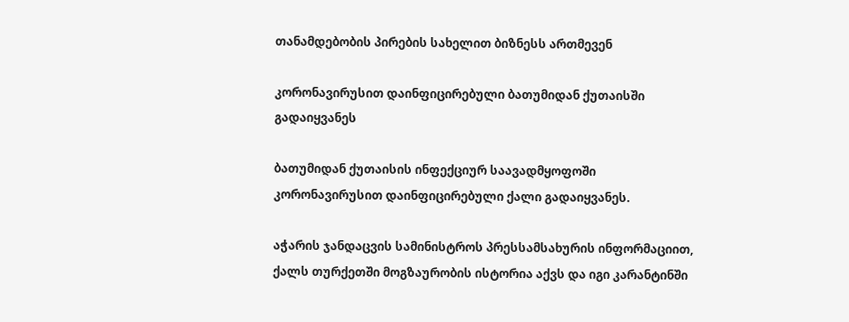თანამდებობის პირების სახელით ბიზნესს ართმევენ

კორონავირუსით დაინფიცირებული ბათუმიდან ქუთაისში გადაიყვანეს

ბათუმიდან ქუთაისის ინფექციურ საავადმყოფოში კორონავირუსით დაინფიცირებული ქალი გადაიყვანეს.

აჭარის ჯანდაცვის სამინისტროს პრესსამსახურის ინფორმაციით, ქალს თურქეთში მოგზაურობის ისტორია აქვს და იგი კარანტინში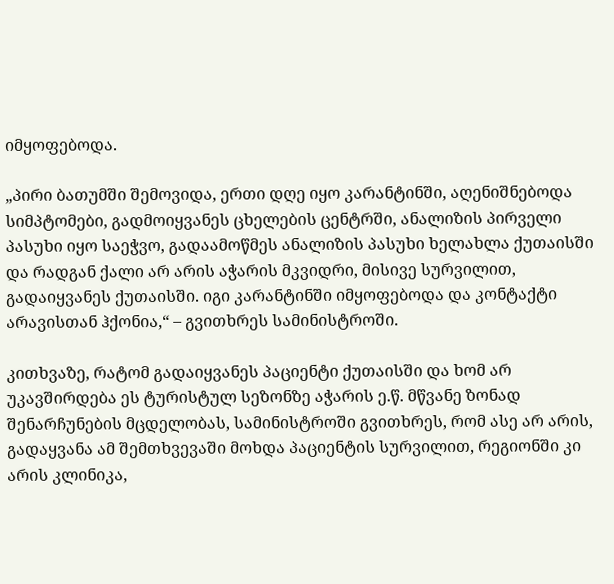იმყოფებოდა.

„პირი ბათუმში შემოვიდა, ერთი დღე იყო კარანტინში, აღენიშნებოდა სიმპტომები, გადმოიყვანეს ცხელების ცენტრში, ანალიზის პირველი პასუხი იყო საეჭვო, გადაამოწმეს ანალიზის პასუხი ხელახლა ქუთაისში და რადგან ქალი არ არის აჭარის მკვიდრი, მისივე სურვილით, გადაიყვანეს ქუთაისში. იგი კარანტინში იმყოფებოდა და კონტაქტი არავისთან ჰქონია,“ – გვითხრეს სამინისტროში.

კითხვაზე, რატომ გადაიყვანეს პაციენტი ქუთაისში და ხომ არ უკავშირდება ეს ტურისტულ სეზონზე აჭარის ე.წ. მწვანე ზონად შენარჩუნების მცდელობას, სამინისტროში გვითხრეს, რომ ასე არ არის, გადაყვანა ამ შემთხვევაში მოხდა პაციენტის სურვილით, რეგიონში კი არის კლინიკა,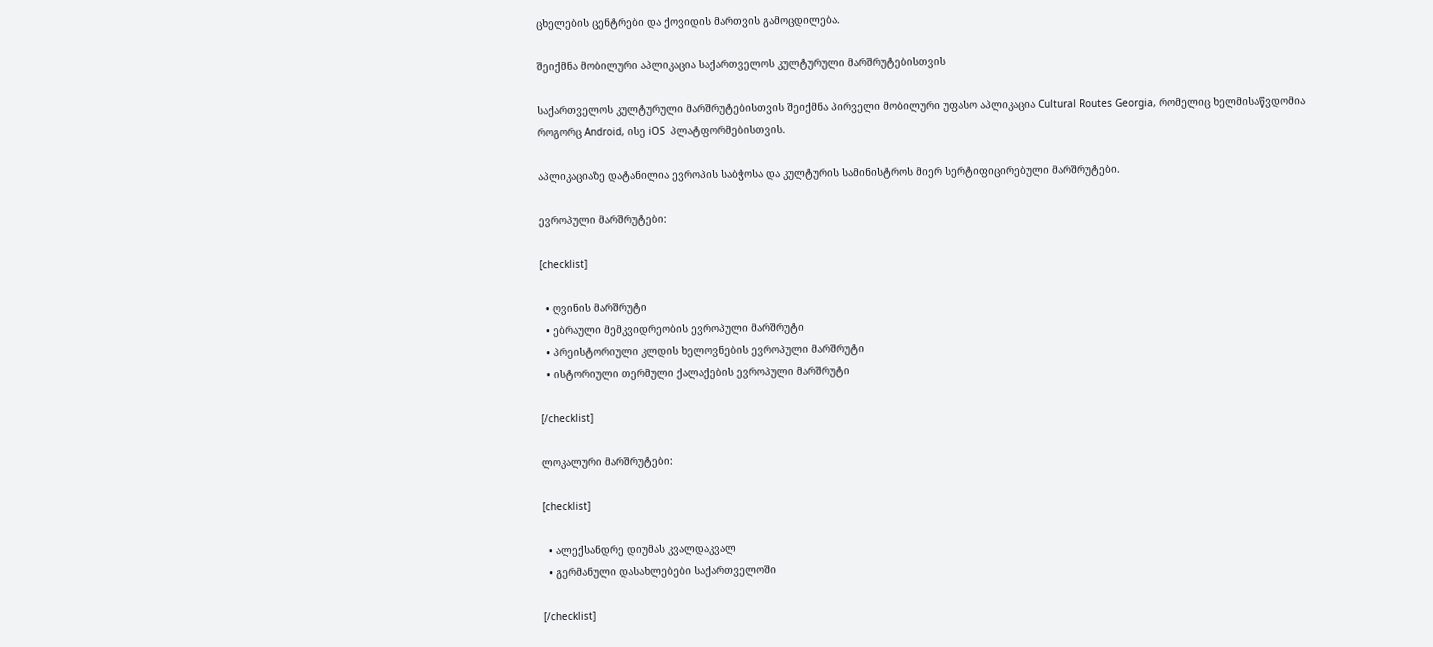ცხელების ცენტრები და ქოვიდის მართვის გამოცდილება.

შეიქმნა მობილური აპლიკაცია საქართველოს კულტურული მარშრუტებისთვის

საქართველოს კულტურული მარშრუტებისთვის შეიქმნა პირველი მობილური უფასო აპლიკაცია Cultural Routes Georgia, რომელიც ხელმისაწვდომია როგორც Android, ისე iOS  პლატფორმებისთვის.

აპლიკაციაზე დატანილია ევროპის საბჭოსა და კულტურის სამინისტროს მიერ სერტიფიცირებული მარშრუტები.

ევროპული მარშრუტები:

[checklist]

  • ღვინის მარშრუტი
  • ებრაული მემკვიდრეობის ევროპული მარშრუტი
  • პრეისტორიული კლდის ხელოვნების ევროპული მარშრუტი
  • ისტორიული თერმული ქალაქების ევროპული მარშრუტი

[/checklist]

ლოკალური მარშრუტები:

[checklist]

  • ალექსანდრე დიუმას კვალდაკვალ
  • გერმანული დასახლებები საქართველოში

[/checklist]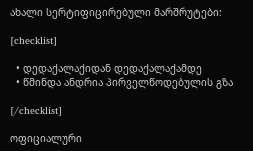ახალი სერტიფიცირებული მარშრუტები:

[checklist]

  • დედაქალაქიდან დედაქალაქამდე
  • წმინდა ანდრია პირველწოდებულის გზა

[/checklist]

ოფიციალური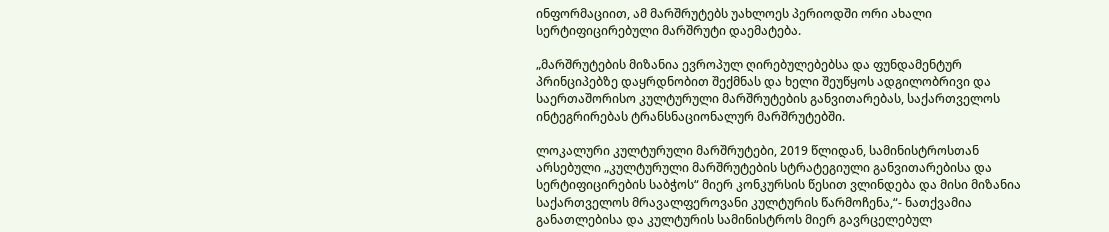ინფორმაციით, ამ მარშრუტებს უახლოეს პერიოდში ორი ახალი სერტიფიცირებული მარშრუტი დაემატება.

„მარშრუტების მიზანია ევროპულ ღირებულებებსა და ფუნდამენტურ პრინციპებზე დაყრდნობით შექმნას და ხელი შეუწყოს ადგილობრივი და საერთაშორისო კულტურული მარშრუტების განვითარებას, საქართველოს ინტეგრირებას ტრანსნაციონალურ მარშრუტებში.

ლოკალური კულტურული მარშრუტები, 2019 წლიდან, სამინისტროსთან არსებული „კულტურული მარშრუტების სტრატეგიული განვითარებისა და სერტიფიცირების საბჭოს“ მიერ კონკურსის წესით ვლინდება და მისი მიზანია საქართველოს მრავალფეროვანი კულტურის წარმოჩენა,“- ნათქვამია განათლებისა და კულტურის სამინისტროს მიერ გავრცელებულ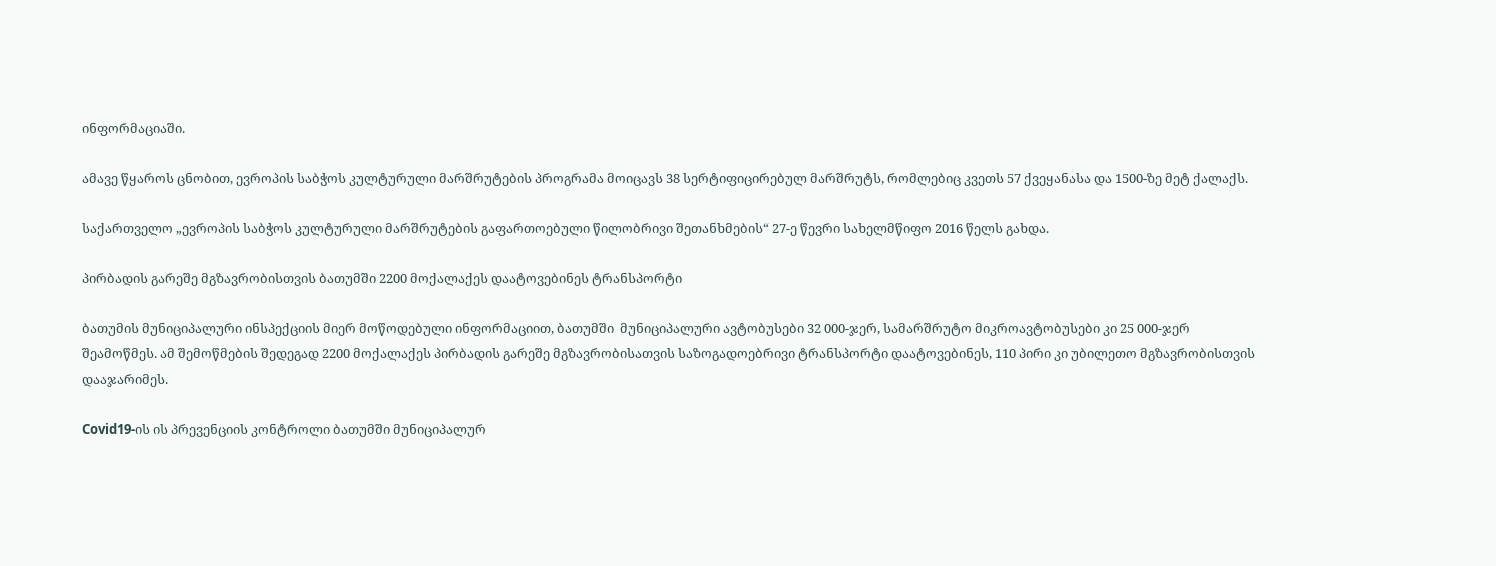ინფორმაციაში.

ამავე წყაროს ცნობით, ევროპის საბჭოს კულტურული მარშრუტების პროგრამა მოიცავს 38 სერტიფიცირებულ მარშრუტს, რომლებიც კვეთს 57 ქვეყანასა და 1500-ზე მეტ ქალაქს.

საქართველო „ევროპის საბჭოს კულტურული მარშრუტების გაფართოებული წილობრივი შეთანხმების“ 27-ე წევრი სახელმწიფო 2016 წელს გახდა.

პირბადის გარეშე მგზავრობისთვის ბათუმში 2200 მოქალაქეს დაატოვებინეს ტრანსპორტი

ბათუმის მუნიციპალური ინსპექციის მიერ მოწოდებული ინფორმაციით, ბათუმში  მუნიციპალური ავტობუსები 32 000-ჯერ, სამარშრუტო მიკროავტობუსები კი 25 000-ჯერ  შეამოწმეს. ამ შემოწმების შედეგად 2200 მოქალაქეს პირბადის გარეშე მგზავრობისათვის საზოგადოებრივი ტრანსპორტი დაატოვებინეს, 110 პირი კი უბილეთო მგზავრობისთვის დააჯარიმეს.

Covid19-ის ის პრევენციის კონტროლი ბათუმში მუნიციპალურ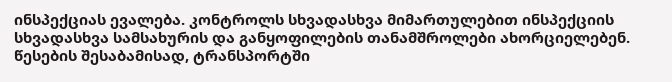ინსპექციას ევალება. კონტროლს სხვადასხვა მიმართულებით ინსპექციის სხვადასხვა სამსახურის და განყოფილების თანამშროლები ახორციელებენ. წესების შესაბამისად, ტრანსპორტში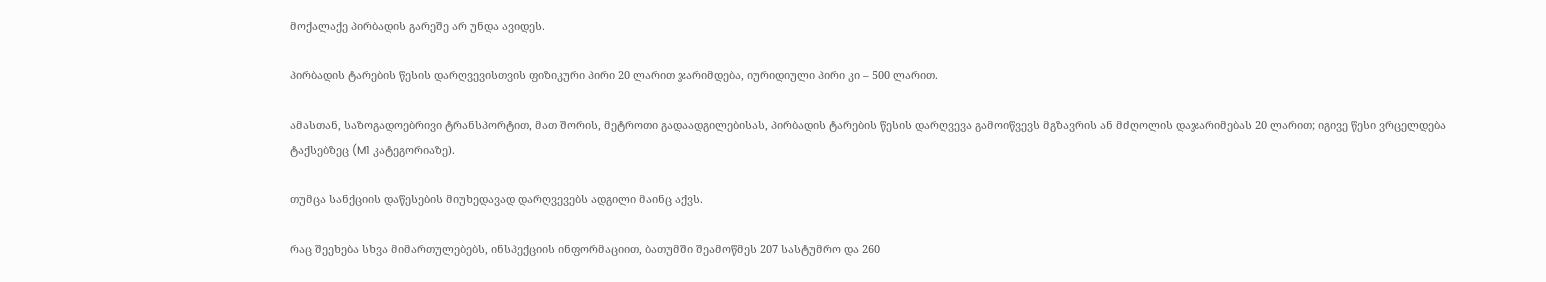მოქალაქე პირბადის გარეშე არ უნდა ავიდეს.

პირბადის ტარების წესის დარღვევისთვის ფიზიკური პირი 20 ლარით ჯარიმდება, იურიდიული პირი კი – 500 ლარით.

ამასთან, საზოგადოებრივი ტრანსპორტით, მათ შორის, მეტროთი გადაადგილებისას, პირბადის ტარების წესის დარღვევა გამოიწვევს მგზავრის ან მძღოლის დაჯარიმებას 20 ლარით; იგივე წესი ვრცელდება ტაქსებზეც (M1 კატეგორიაზე).

თუმცა სანქციის დაწესების მიუხედავად დარღვევებს ადგილი მაინც აქვს.

რაც შეეხება სხვა მიმართულებებს, ინსპექციის ინფორმაციით, ბათუმში შეამოწმეს 207 სასტუმრო და 260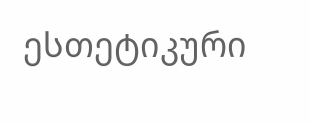ესთეტიკური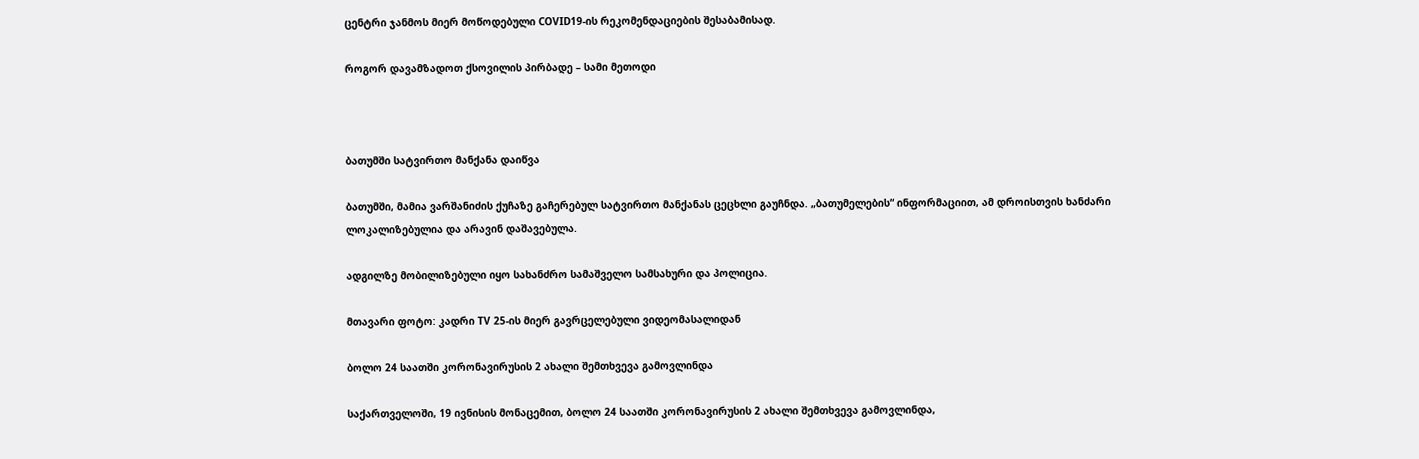ცენტრი ჯანმოს მიერ მოწოდებული COVID19-ის რეკომენდაციების შესაბამისად.

როგორ დავამზადოთ ქსოვილის პირბადე – სამი მეთოდი



ბათუმში სატვირთო მანქანა დაიწვა

ბათუმში, მამია ვარშანიძის ქუჩაზე გაჩერებულ სატვირთო მანქანას ცეცხლი გაუჩნდა. „ბათუმელების“ ინფორმაციით, ამ დროისთვის ხანძარი ლოკალიზებულია და არავინ დაშავებულა.

ადგილზე მობილიზებული იყო სახანძრო სამაშველო სამსახური და პოლიცია.

მთავარი ფოტო: კადრი TV 25-ის მიერ გავრცელებული ვიდეომასალიდან

ბოლო 24 საათში კორონავირუსის 2 ახალი შემთხვევა გამოვლინდა

საქართველოში, 19 ივნისის მონაცემით, ბოლო 24 საათში კორონავირუსის 2 ახალი შემთხვევა გამოვლინდა,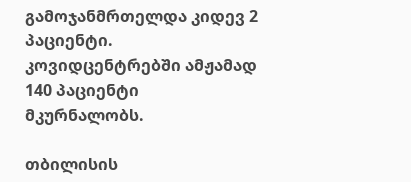გამოჯანმრთელდა კიდევ 2 პაციენტი. კოვიდცენტრებში ამჟამად 140 პაციენტი მკურნალობს.

თბილისის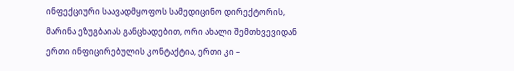ინფექციური საავადმყოფოს სამედიცინო დირექტორის, მარინა ეზუგბაიას განცხადებით, ორი ახალი შემთხვევიდან ერთი ინფიცირებულის კონტაქტია, ერთი კი –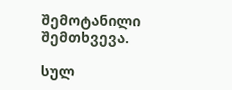შემოტანილი შემთხვევა.

სულ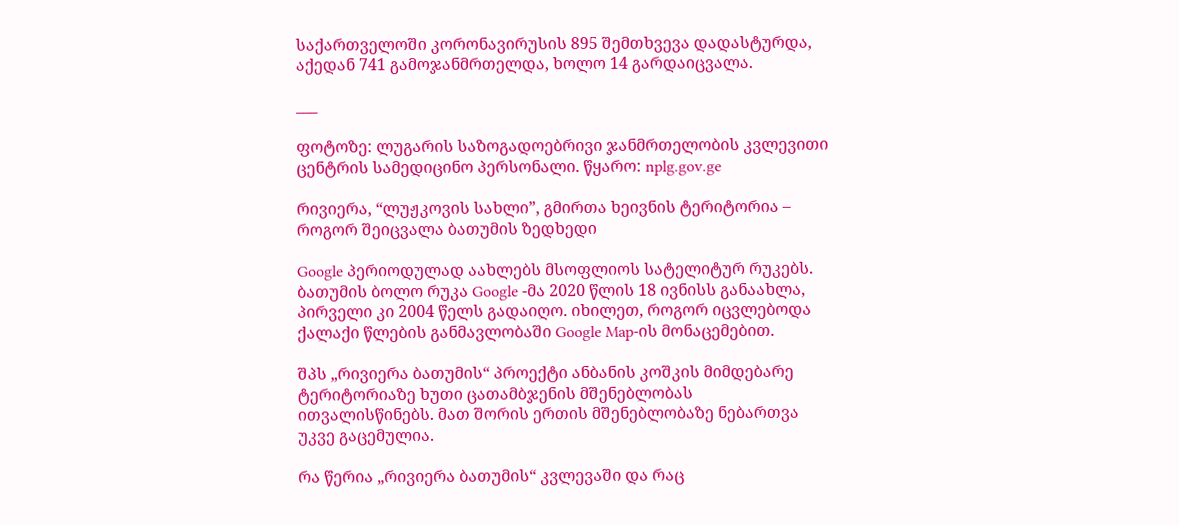საქართველოში კორონავირუსის 895 შემთხვევა დადასტურდა, აქედან 741 გამოჯანმრთელდა, ხოლო 14 გარდაიცვალა.

___

ფოტოზე: ლუგარის საზოგადოებრივი ჯანმრთელობის კვლევითი ცენტრის სამედიცინო პერსონალი. წყარო: nplg.gov.ge

რივიერა, “ლუჟკოვის სახლი”, გმირთა ხეივნის ტერიტორია – როგორ შეიცვალა ბათუმის ზედხედი

Google პერიოდულად აახლებს მსოფლიოს სატელიტურ რუკებს. ბათუმის ბოლო რუკა Google -მა 2020 წლის 18 ივნისს განაახლა, პირველი კი 2004 წელს გადაიღო. იხილეთ, როგორ იცვლებოდა ქალაქი წლების განმავლობაში Google Map-ის მონაცემებით.

შპს „რივიერა ბათუმის“ პროექტი ანბანის კოშკის მიმდებარე ტერიტორიაზე ხუთი ცათამბჯენის მშენებლობას ითვალისწინებს. მათ შორის ერთის მშენებლობაზე ნებართვა უკვე გაცემულია.

რა წერია „რივიერა ბათუმის“ კვლევაში და რაც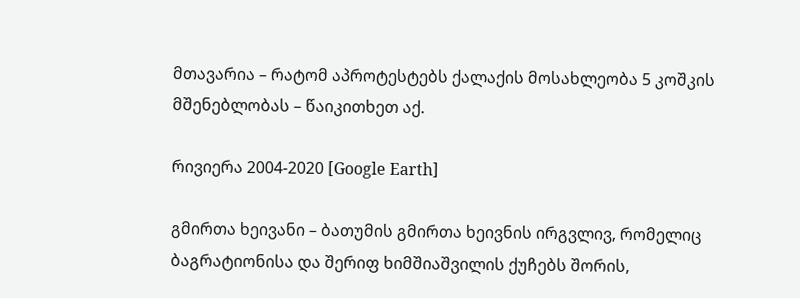მთავარია – რატომ აპროტესტებს ქალაქის მოსახლეობა 5 კოშკის მშენებლობას – წაიკითხეთ აქ.

რივიერა 2004-2020 [Google Earth]

გმირთა ხეივანი – ბათუმის გმირთა ხეივნის ირგვლივ, რომელიც ბაგრატიონისა და შერიფ ხიმშიაშვილის ქუჩებს შორის,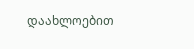დაახლოებით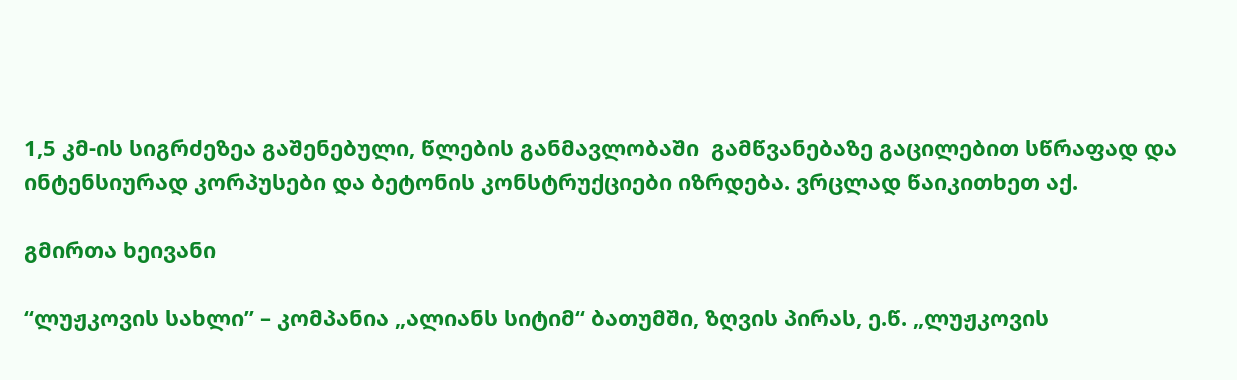1,5 კმ-ის სიგრძეზეა გაშენებული, წლების განმავლობაში  გამწვანებაზე გაცილებით სწრაფად და ინტენსიურად კორპუსები და ბეტონის კონსტრუქციები იზრდება. ვრცლად წაიკითხეთ აქ.

გმირთა ხეივანი

“ლუჟკოვის სახლი” – კომპანია „ალიანს სიტიმ“ ბათუმში, ზღვის პირას, ე.წ. „ლუჟკოვის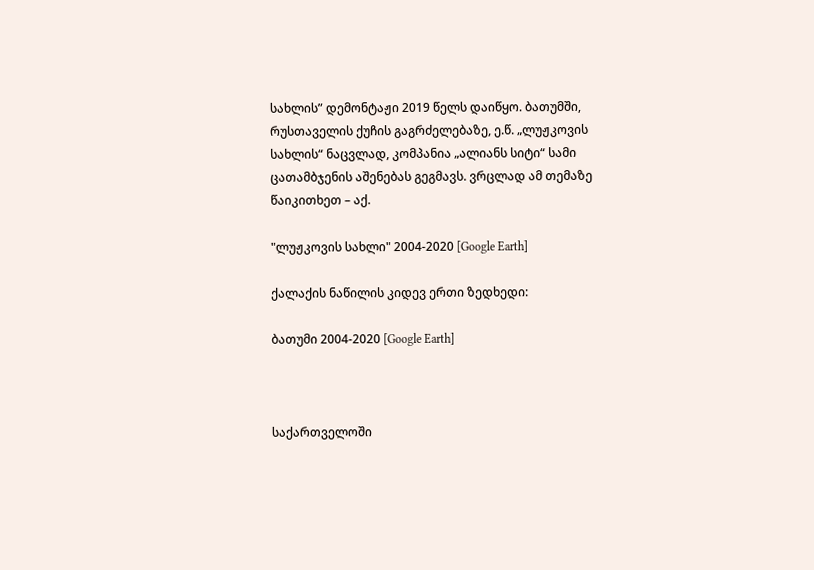სახლის” დემონტაჟი 2019 წელს დაიწყო. ბათუმში, რუსთაველის ქუჩის გაგრძელებაზე, ე.წ. „ლუჟკოვის სახლის“ ნაცვლად, კომპანია „ალიანს სიტი“ სამი ცათამბჯენის აშენებას გეგმავს. ვრცლად ამ თემაზე წაიკითხეთ – აქ.

"ლუჟკოვის სახლი" 2004-2020 [Google Earth]

ქალაქის ნაწილის კიდევ ერთი ზედხედი:

ბათუმი 2004-2020 [Google Earth]



საქართველოში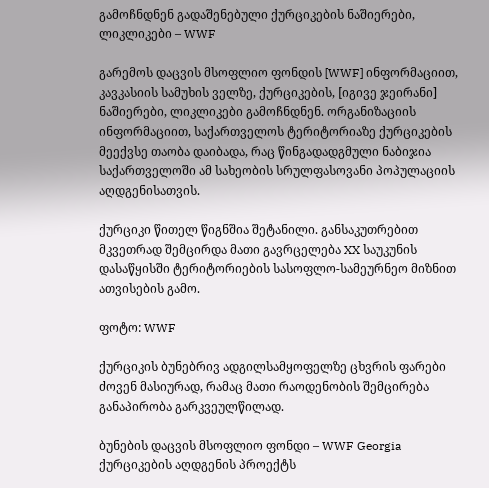გამოჩნდნენ გადაშენებული ქურციკების ნაშიერები, ლიკლიკები – WWF

გარემოს დაცვის მსოფლიო ფონდის [WWF] ინფორმაციით,  კავკასიის სამუხის ველზე, ქურციკების, [იგივე ჯეირანი] ნაშიერები, ლიკლიკები გამოჩნდნენ. ორგანიზაციის ინფორმაციით, საქართველოს ტერიტორიაზე ქურციკების მეექვსე თაობა დაიბადა, რაც წინგადადგმული ნაბიჯია საქართველოში ამ სახეობის სრულფასოვანი პოპულაციის აღდგენისათვის.

ქურციკი წითელ წიგნშია შეტანილი. განსაკუთრებით მკვეთრად შემცირდა მათი გავრცელება XX საუკუნის დასაწყისში ტერიტორიების სასოფლო-სამეურნეო მიზნით ათვისების გამო.

ფოტო: WWF

ქურციკის ბუნებრივ ადგილსამყოფელზე ცხვრის ფარები ძოვენ მასიურად, რამაც მათი რაოდენობის შემცირება განაპირობა გარკვეულწილად.

ბუნების დაცვის მსოფლიო ფონდი – WWF Georgia ქურციკების აღდგენის პროექტს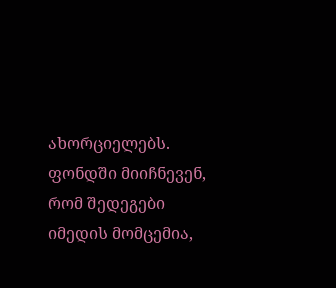ახორციელებს. ფონდში მიიჩნევენ, რომ შედეგები იმედის მომცემია,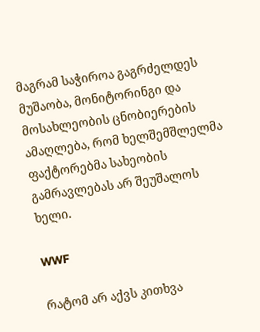მაგრამ საჭიროა გაგრძელდეს მუშაობა, მონიტორინგი და მოსახლეობის ცნობიერების ამაღლება, რომ ხელშემშლელმა ფაქტორებმა სახეობის გამრავლებას არ შეუშალოს ხელი.

WWF

რატომ არ აქვს კითხვა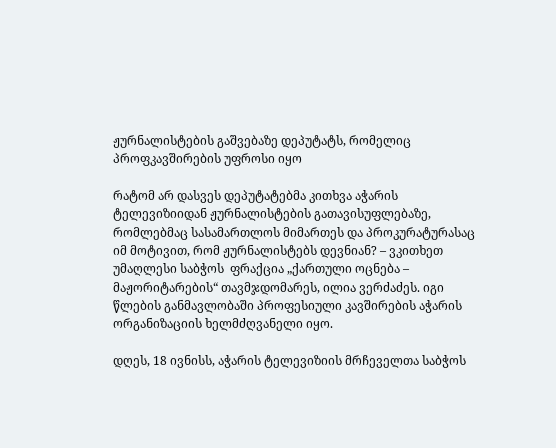ჟურნალისტების გაშვებაზე დეპუტატს, რომელიც პროფკავშირების უფროსი იყო

რატომ არ დასვეს დეპუტატებმა კითხვა აჭარის ტელევიზიიდან ჟურნალისტების გათავისუფლებაზე, რომლებმაც სასამართლოს მიმართეს და პროკურატურასაც იმ მოტივით, რომ ჟურნალისტებს დევნიან? – ვკითხეთ უმაღლესი საბჭოს  ფრაქცია „ქართული ოცნება – მაჟორიტარების“ თავმჯდომარეს, ილია ვერძაძეს. იგი  წლების განმავლობაში პროფესიული კავშირების აჭარის ორგანიზაციის ხელმძღვანელი იყო.

დღეს, 18 ივნისს, აჭარის ტელევიზიის მრჩეველთა საბჭოს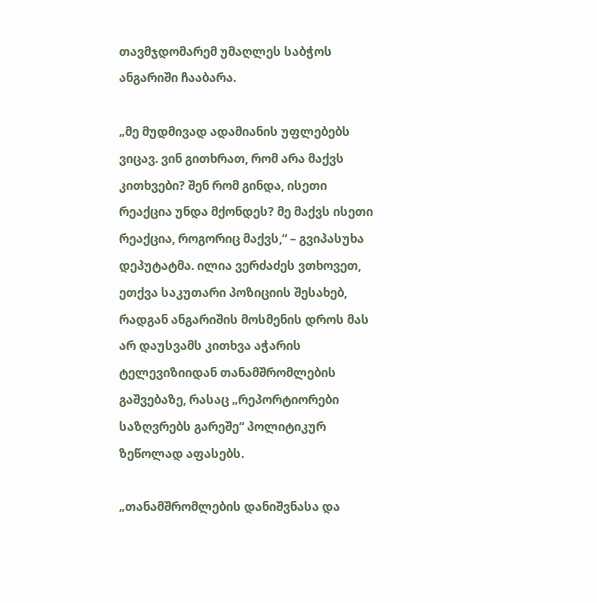თავმჯდომარემ უმაღლეს საბჭოს ანგარიში ჩააბარა.

„მე მუდმივად ადამიანის უფლებებს ვიცავ. ვინ გითხრათ, რომ არა მაქვს კითხვები? შენ რომ გინდა, ისეთი რეაქცია უნდა მქონდეს? მე მაქვს ისეთი რეაქცია, როგორიც მაქვს,“ – გვიპასუხა დეპუტატმა. ილია ვერძაძეს ვთხოვეთ, ეთქვა საკუთარი პოზიციის შესახებ, რადგან ანგარიშის მოსმენის დროს მას არ დაუსვამს კითხვა აჭარის ტელევიზიიდან თანამშრომლების გაშვებაზე, რასაც „რეპორტიორები საზღვრებს გარეშე“ პოლიტიკურ ზეწოლად აფასებს.

„თანამშრომლების დანიშვნასა და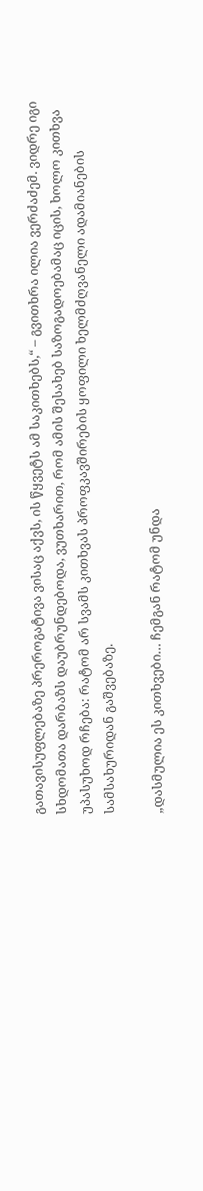გათავისუფლებაზე პრეროგატივა ვისაც აქვს, ის წყვეტს ამ საკითხებს,“ – გვითხრა ილია ვერძაძემ. ვიდრე იგი სხდომათა დარბაზს დაუბრუნდებოდა, ვუთხარით, რომ ამის შესახებ საზოგადოებამაც იცის, ხოლო კითხვა უპასუხოდ რჩება: რატომ არ სვამს კითხვას პროფკავშირების ყოფილი ხელმძღვანელი ადამიანების სამსახურიდან გაშვებაზე.

„დასმულია ეს კითხვები… ჩემგან რატომ უნდა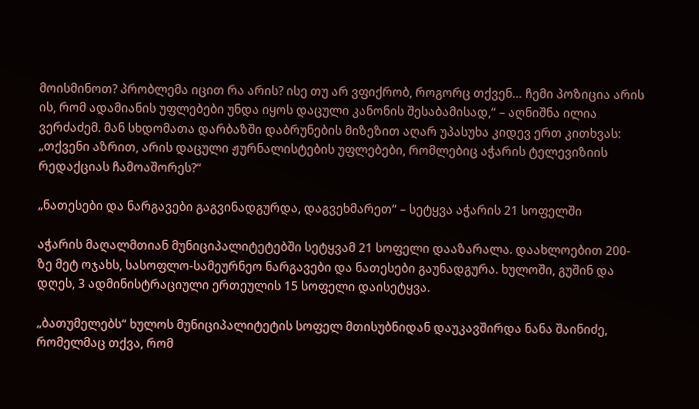მოისმინოთ? პრობლემა იცით რა არის? ისე თუ არ ვფიქრობ, როგორც თქვენ… ჩემი პოზიცია არის ის, რომ ადამიანის უფლებები უნდა იყოს დაცული კანონის შესაბამისად,“ – აღნიშნა ილია ვერძაძემ. მან სხდომათა დარბაზში დაბრუნების მიზეზით აღარ უპასუხა კიდევ ერთ კითხვას: „თქვენი აზრით, არის დაცული ჟურნალისტების უფლებები, რომლებიც აჭარის ტელევიზიის რედაქციას ჩამოაშორეს?“

„ნათესები და ნარგავები გაგვინადგურდა, დაგვეხმარეთ“ – სეტყვა აჭარის 21 სოფელში

აჭარის მაღალმთიან მუნიციპალიტეტებში სეტყვამ 21 სოფელი დააზარალა. დაახლოებით 200-ზე მეტ ოჯახს, სასოფლო-სამეურნეო ნარგავები და ნათესები გაუნადგურა. ხულოში, გუშინ და დღეს, 3 ადმინისტრაციული ერთეულის 15 სოფელი დაისეტყვა.

„ბათუმელებს“ ხულოს მუნიციპალიტეტის სოფელ მთისუბნიდან დაუკავშირდა ნანა შაინიძე, რომელმაც თქვა, რომ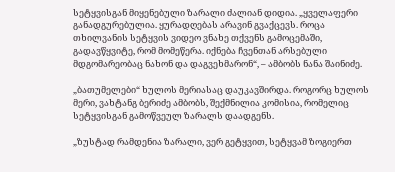სეტყვისგან მიყენებული ზარალი ძალიან დიდია. „ყველაფერი განადგურებულია. ყურადღებას არავინ გვაქცევს. როცა თხილვანის სეტყვის ვიდეო ვნახე თქვენს გამოცემაში, გადავწყვიტე, რომ მომეწერა. იქნება ჩვენთან არსებული მდგომარეობაც ნახონ და დაგვეხმარონ“, – ამბობს ნანა შაინიძე.

„ბათუმელები“ ხულოს მერიასაც დაუკავშირდა. როგორც ხულოს მერი, ვახტანგ ბერიძე ამბობს, შექმნილია კომისია, რომელიც სეტყვისგან გამოწვეულ ზარალს დაადგენს.

„ზუსტად რამდენია ზარალი, ვერ გეტყვით, სეტყვამ ზოგიერთ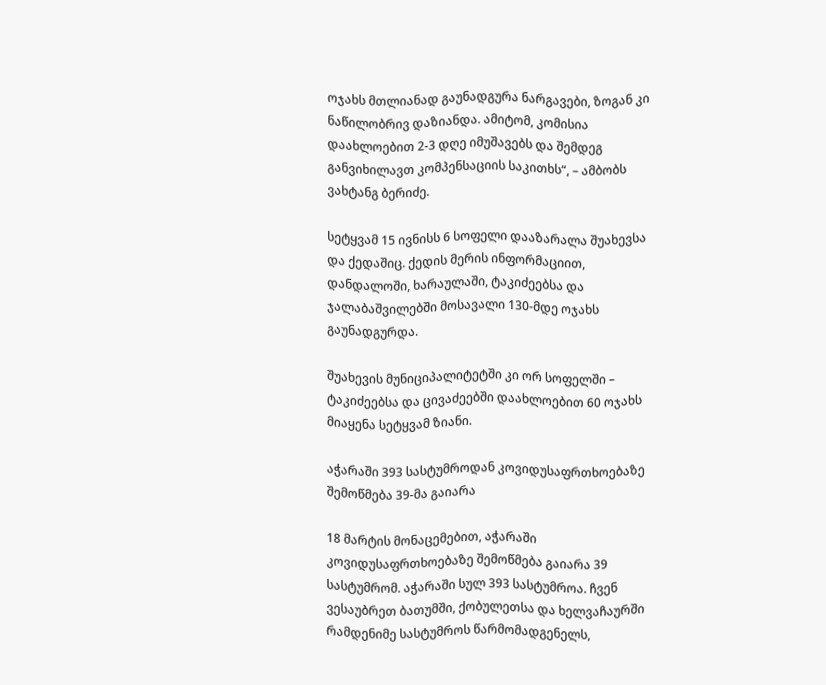ოჯახს მთლიანად გაუნადგურა ნარგავები, ზოგან კი ნაწილობრივ დაზიანდა. ამიტომ, კომისია დაახლოებით 2-3 დღე იმუშავებს და შემდეგ განვიხილავთ კომპენსაციის საკითხს“, – ამბობს ვახტანგ ბერიძე.

სეტყვამ 15 ივნისს 6 სოფელი დააზარალა შუახევსა და ქედაშიც. ქედის მერის ინფორმაციით, დანდალოში, ხარაულაში, ტაკიძეებსა და ჯალაბაშვილებში მოსავალი 130-მდე ოჯახს გაუნადგურდა.

შუახევის მუნიციპალიტეტში კი ორ სოფელში – ტაკიძეებსა და ცივაძეებში დაახლოებით 60 ოჯახს მიაყენა სეტყვამ ზიანი.

აჭარაში 393 სასტუმროდან კოვიდუსაფრთხოებაზე შემოწმება 39-მა გაიარა

18 მარტის მონაცემებით, აჭარაში კოვიდუსაფრთხოებაზე შემოწმება გაიარა 39 სასტუმრომ. აჭარაში სულ 393 სასტუმროა. ჩვენ ვესაუბრეთ ბათუმში, ქობულეთსა და ხელვაჩაურში რამდენიმე სასტუმროს წარმომადგენელს,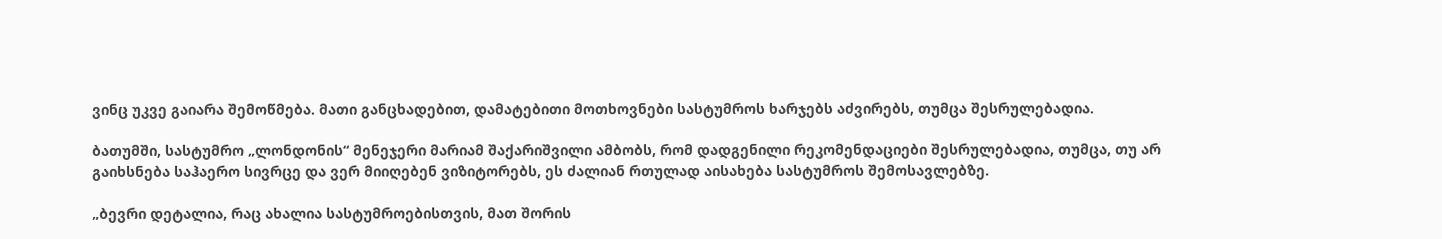ვინც უკვე გაიარა შემოწმება. მათი განცხადებით, დამატებითი მოთხოვნები სასტუმროს ხარჯებს აძვირებს, თუმცა შესრულებადია.

ბათუმში, სასტუმრო „ლონდონის“ მენეჯერი მარიამ შაქარიშვილი ამბობს, რომ დადგენილი რეკომენდაციები შესრულებადია, თუმცა, თუ არ გაიხსნება საჰაერო სივრცე და ვერ მიიღებენ ვიზიტორებს, ეს ძალიან რთულად აისახება სასტუმროს შემოსავლებზე.

„ბევრი დეტალია, რაც ახალია სასტუმროებისთვის, მათ შორის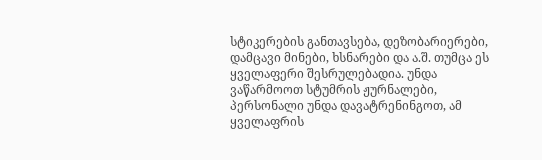სტიკერების განთავსება, დეზობარიერები, დამცავი მინები, ხსნარები და ა.შ. თუმცა ეს ყველაფერი შესრულებადია. უნდა ვაწარმოოთ სტუმრის ჟურნალები, პერსონალი უნდა დავატრენინგოთ, ამ ყველაფრის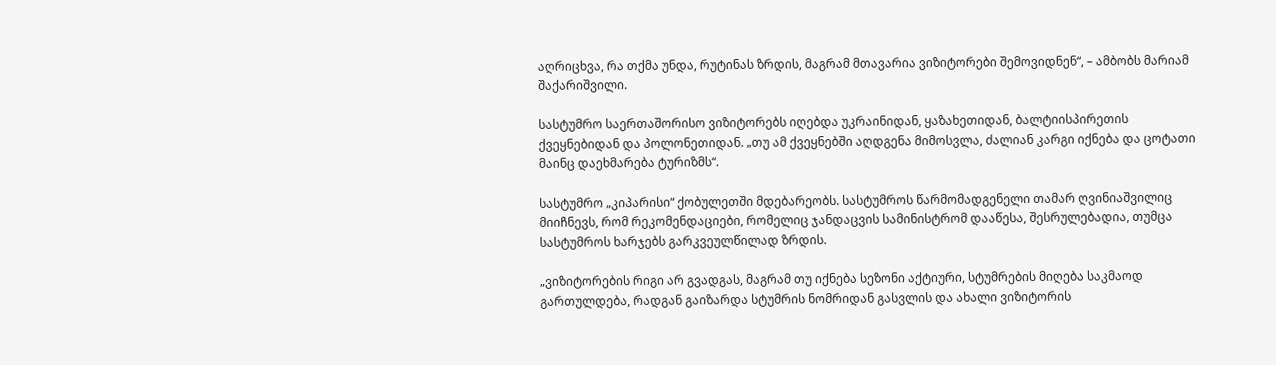აღრიცხვა, რა თქმა უნდა, რუტინას ზრდის, მაგრამ მთავარია ვიზიტორები შემოვიდნენ“, – ამბობს მარიამ შაქარიშვილი.

სასტუმრო საერთაშორისო ვიზიტორებს იღებდა უკრაინიდან, ყაზახეთიდან, ბალტიისპირეთის ქვეყნებიდან და პოლონეთიდან. „თუ ამ ქვეყნებში აღდგენა მიმოსვლა, ძალიან კარგი იქნება და ცოტათი მაინც დაეხმარება ტურიზმს“.

სასტუმრო „კიპარისი“ ქობულეთში მდებარეობს. სასტუმროს წარმომადგენელი თამარ ღვინიაშვილიც მიიჩნევს, რომ რეკომენდაციები, რომელიც ჯანდაცვის სამინისტრომ დააწესა, შესრულებადია, თუმცა სასტუმროს ხარჯებს გარკვეულწილად ზრდის.

„ვიზიტორების რიგი არ გვადგას, მაგრამ თუ იქნება სეზონი აქტიური, სტუმრების მიღება საკმაოდ გართულდება, რადგან გაიზარდა სტუმრის ნომრიდან გასვლის და ახალი ვიზიტორის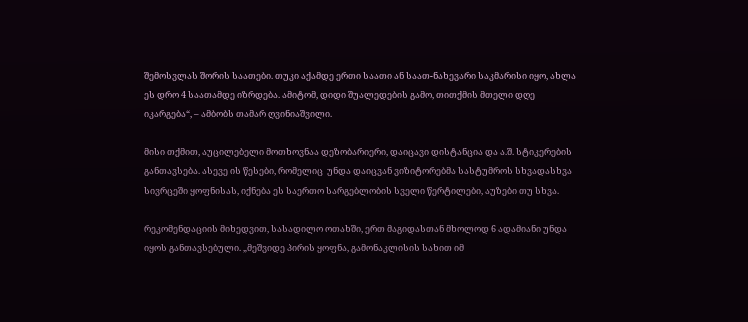შემოსვლას შორის საათები. თუკი აქამდე ერთი საათი ან საათ-ნახევარი საკმარისი იყო, ახლა ეს დრო 4 საათამდე იზრდება. ამიტომ, დიდი შუალედების გამო, თითქმის მთელი დღე იკარგება“, – ამბობს თამარ ღვინიაშვილი.

მისი თქმით, აუცილებელი მოთხოვნაა დეზობარიერი, დაიცავი დისტანცია და ა.შ. სტიკერების განთავსება. ასევე ის წესები, რომელიც  უნდა დაიცვან ვიზიტორებმა სასტუმროს სხვადასხვა სივრცეში ყოფნისას, იქნება ეს საერთო სარგებლობის სველი წერტილები, აუზები თუ სხვა.

რეკომენდაციის მიხედვით, სასადილო ოთახში, ერთ მაგიდასთან მხოლოდ 6 ადამიანი უნდა იყოს განთავსებული. „მეშვიდე პირის ყოფნა, გამონაკლისის სახით იმ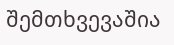შემთხვევაშია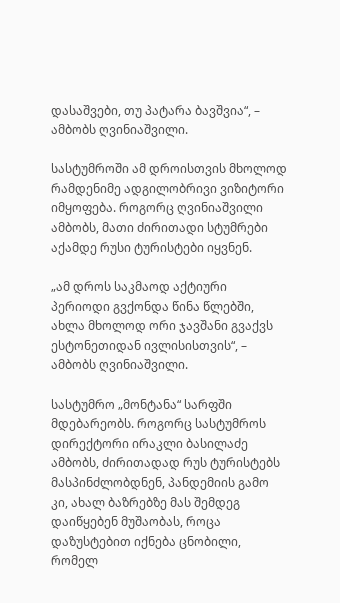დასაშვები, თუ პატარა ბავშვია“, – ამბობს ღვინიაშვილი.

სასტუმროში ამ დროისთვის მხოლოდ რამდენიმე ადგილობრივი ვიზიტორი იმყოფება. როგორც ღვინიაშვილი ამბობს, მათი ძირითადი სტუმრები აქამდე რუსი ტურისტები იყვნენ.

„ამ დროს საკმაოდ აქტიური პერიოდი გვქონდა წინა წლებში, ახლა მხოლოდ ორი ჯავშანი გვაქვს ესტონეთიდან ივლისისთვის“, – ამბობს ღვინიაშვილი.

სასტუმრო „მონტანა“ სარფში მდებარეობს. როგორც სასტუმროს დირექტორი ირაკლი ბასილაძე ამბობს, ძირითადად რუს ტურისტებს მასპინძლობდნენ, პანდემიის გამო კი, ახალ ბაზრებზე მას შემდეგ დაიწყებენ მუშაობას, როცა დაზუსტებით იქნება ცნობილი, რომელ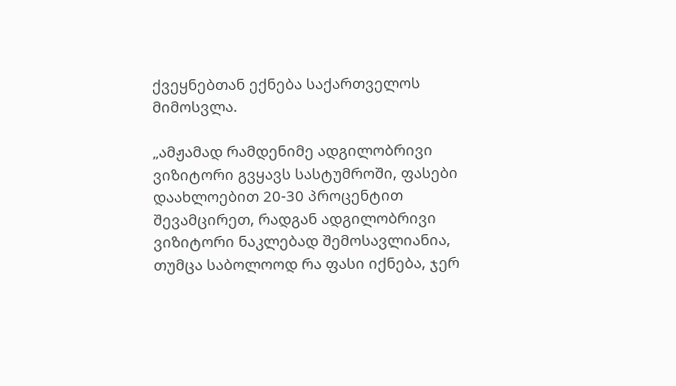ქვეყნებთან ექნება საქართველოს მიმოსვლა.

„ამჟამად რამდენიმე ადგილობრივი ვიზიტორი გვყავს სასტუმროში, ფასები დაახლოებით 20-30 პროცენტით შევამცირეთ, რადგან ადგილობრივი ვიზიტორი ნაკლებად შემოსავლიანია, თუმცა საბოლოოდ რა ფასი იქნება, ჯერ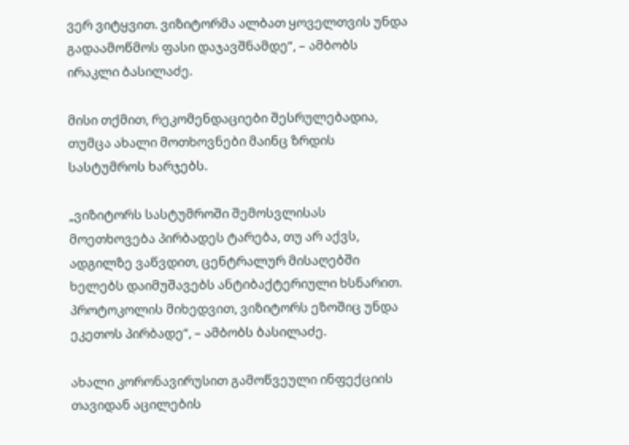ვერ ვიტყვით. ვიზიტორმა ალბათ ყოველთვის უნდა გადაამოწმოს ფასი დაჯავშნამდე“, – ამბობს ირაკლი ბასილაძე.

მისი თქმით, რეკომენდაციები შესრულებადია, თუმცა ახალი მოთხოვნები მაინც ზრდის სასტუმროს ხარჯებს.

„ვიზიტორს სასტუმროში შემოსვლისას მოეთხოვება პირბადეს ტარება, თუ არ აქვს, ადგილზე ვაწვდით, ცენტრალურ მისაღებში ხელებს დაიმუშავებს ანტიბაქტერიული ხსნარით. პროტოკოლის მიხედვით, ვიზიტორს ეზოშიც უნდა ეკეთოს პირბადე“, – ამბობს ბასილაძე.

ახალი კორონავირუსით გამოწვეული ინფექციის თავიდან აცილების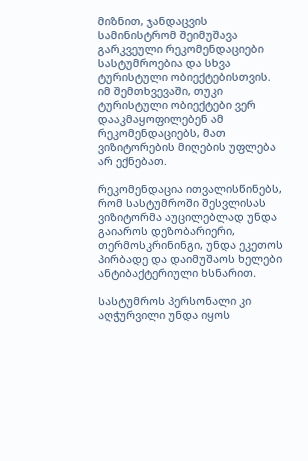მიზნით, ჯანდაცვის სამინისტრომ შეიმუშავა გარკვეული რეკომენდაციები სასტუმროებია და სხვა ტურისტული ობიექტებისთვის. იმ შემთხვევაში, თუკი ტურისტული ობიექტები ვერ დააკმაყოფილებენ ამ რეკომენდაციებს, მათ ვიზიტორების მიღების უფლება არ ექნებათ.

რეკომენდაცია ითვალისწინებს, რომ სასტუმროში შესვლისას ვიზიტორმა აუცილებლად უნდა გაიაროს დეზობარიერი, თერმოსკრინინგი, უნდა ეკეთოს პირბადე და დაიმუშაოს ხელები ანტიბაქტერიული ხსნარით.

სასტუმროს პერსონალი კი აღჭურვილი უნდა იყოს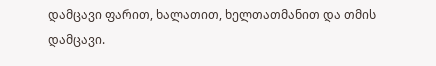დამცავი ფარით, ხალათით, ხელთათმანით და თმის დამცავი.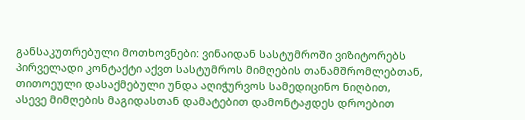განსაკუთრებული მოთხოვნები: ვინაიდან სასტუმროში ვიზიტორებს პირველადი კონტაქტი აქვთ სასტუმროს მიმღების თანამშრომლებთან, თითოეული დასაქმებული უნდა აღიჭურვოს სამედიცინო ნიღბით, ასევე მიმღების მაგიდასთან დამატებით დამონტაჟდეს დროებით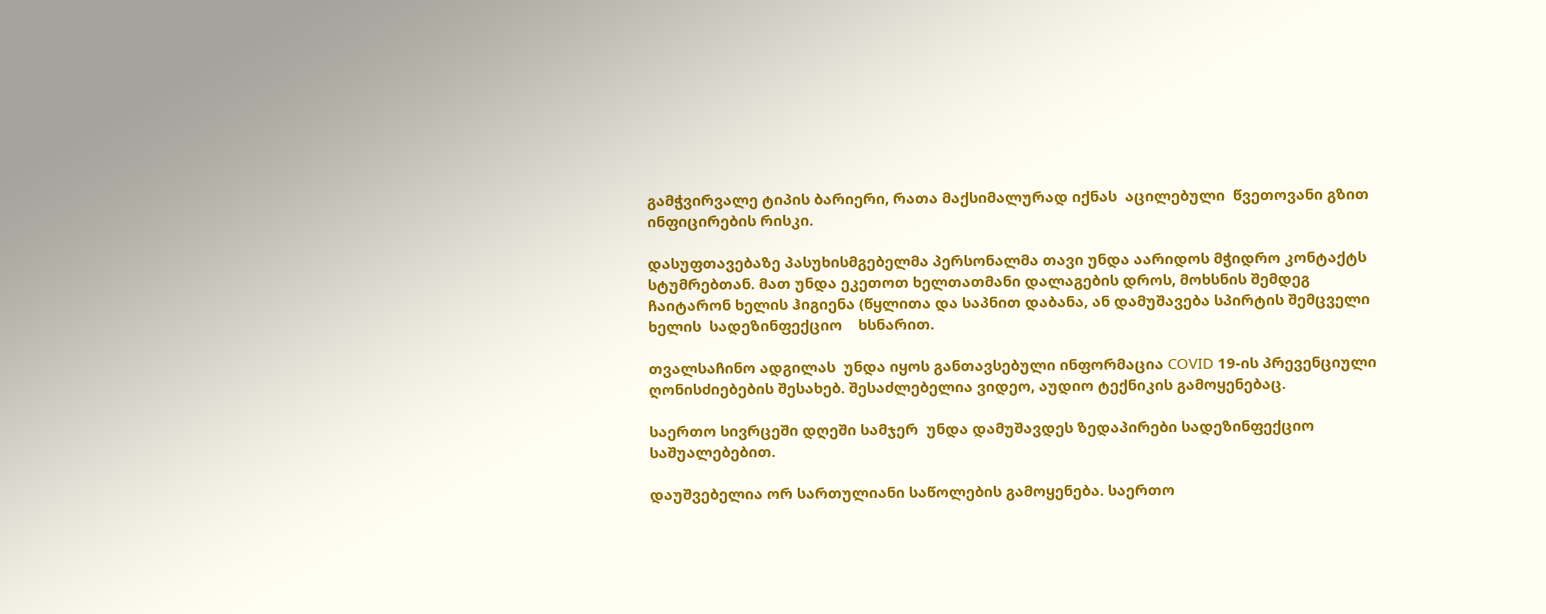გამჭვირვალე ტიპის ბარიერი, რათა მაქსიმალურად იქნას  აცილებული  წვეთოვანი გზით ინფიცირების რისკი.

დასუფთავებაზე პასუხისმგებელმა პერსონალმა თავი უნდა აარიდოს მჭიდრო კონტაქტს სტუმრებთან. მათ უნდა ეკეთოთ ხელთათმანი დალაგების დროს, მოხსნის შემდეგ ჩაიტარონ ხელის ჰიგიენა (წყლითა და საპნით დაბანა, ან დამუშავება სპირტის შემცველი ხელის  სადეზინფექციო    ხსნარით.

თვალსაჩინო ადგილას  უნდა იყოს განთავსებული ინფორმაცია COVID 19-ის პრევენციული ღონისძიებების შესახებ. შესაძლებელია ვიდეო, აუდიო ტექნიკის გამოყენებაც.

საერთო სივრცეში დღეში სამჯერ  უნდა დამუშავდეს ზედაპირები სადეზინფექციო საშუალებებით.

დაუშვებელია ორ სართულიანი საწოლების გამოყენება. საერთო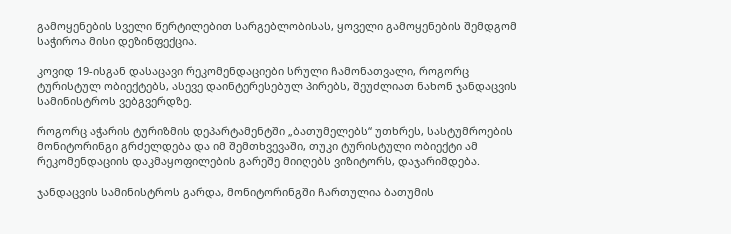გამოყენების სველი წერტილებით სარგებლობისას, ყოველი გამოყენების შემდგომ საჭიროა მისი დეზინფექცია.

კოვიდ 19-ისგან დასაცავი რეკომენდაციები სრული ჩამონათვალი, როგორც ტურისტულ ობიექტებს, ასევე დაინტერესებულ პირებს, შეუძლიათ ნახონ ჯანდაცვის სამინისტროს ვებგვერდზე.

როგორც აჭარის ტურიზმის დეპარტამენტში „ბათუმელებს“ უთხრეს, სასტუმროების მონიტორინგი გრძელდება და იმ შემთხვევაში, თუკი ტურისტული ობიექტი ამ რეკომენდაციის დაკმაყოფილების გარეშე მიიღებს ვიზიტორს, დაჯარიმდება.

ჯანდაცვის სამინისტროს გარდა, მონიტორინგში ჩართულია ბათუმის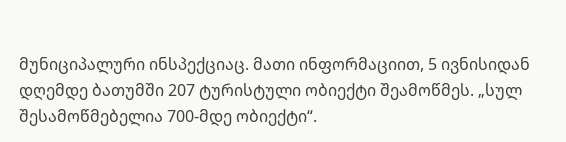მუნიციპალური ინსპექციაც. მათი ინფორმაციით, 5 ივნისიდან დღემდე ბათუმში 207 ტურისტული ობიექტი შეამოწმეს. „სულ შესამოწმებელია 700-მდე ობიექტი“.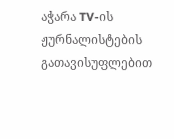აჭარა TV-ის ჟურნალისტების გათავისუფლებით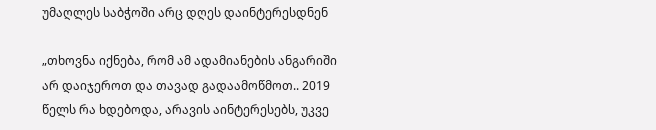უმაღლეს საბჭოში არც დღეს დაინტერესდნენ

„თხოვნა იქნება, რომ ამ ადამიანების ანგარიში არ დაიჯეროთ და თავად გადაამოწმოთ.. 2019 წელს რა ხდებოდა, არავის აინტერესებს, უკვე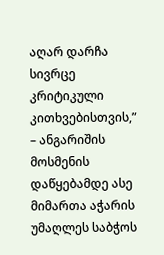აღარ დარჩა სივრცე კრიტიკული კითხვებისთვის,” – ანგარიშის მოსმენის დაწყებამდე ასე მიმართა აჭარის უმაღლეს საბჭოს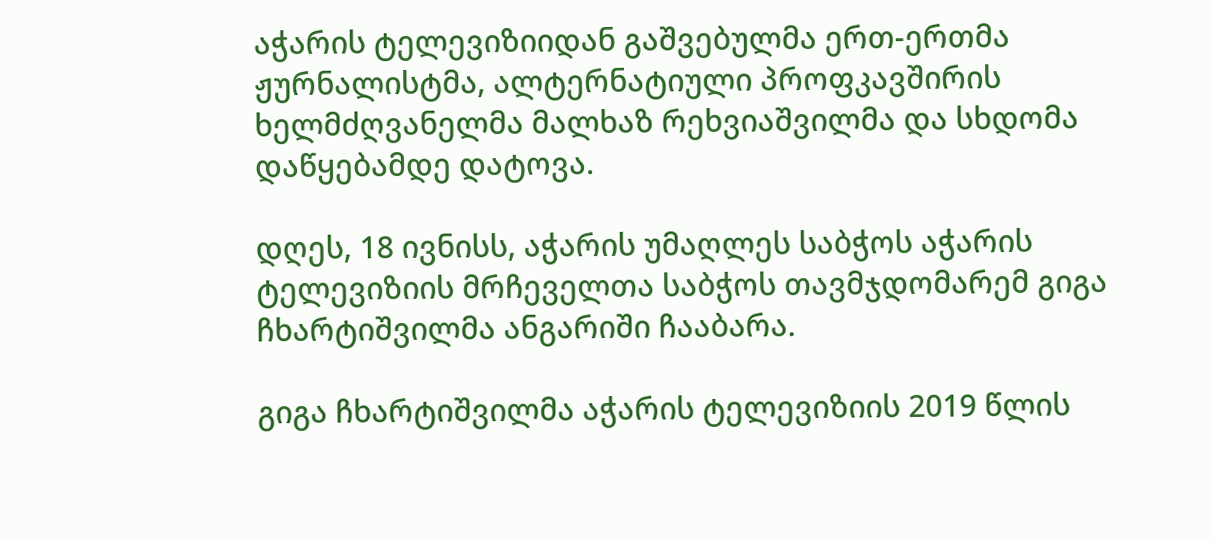აჭარის ტელევიზიიდან გაშვებულმა ერთ-ერთმა ჟურნალისტმა, ალტერნატიული პროფკავშირის ხელმძღვანელმა მალხაზ რეხვიაშვილმა და სხდომა დაწყებამდე დატოვა.

დღეს, 18 ივნისს, აჭარის უმაღლეს საბჭოს აჭარის ტელევიზიის მრჩეველთა საბჭოს თავმჯდომარემ გიგა ჩხარტიშვილმა ანგარიში ჩააბარა.

გიგა ჩხარტიშვილმა აჭარის ტელევიზიის 2019 წლის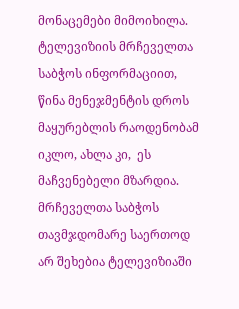მონაცემები მიმოიხილა. ტელევიზიის მრჩეველთა საბჭოს ინფორმაციით, წინა მენეჯმენტის დროს მაყურებლის რაოდენობამ იკლო, ახლა კი,  ეს მაჩვენებელი მზარდია. მრჩეველთა საბჭოს თავმჯდომარე საერთოდ არ შეხებია ტელევიზიაში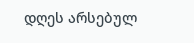დღეს არსებულ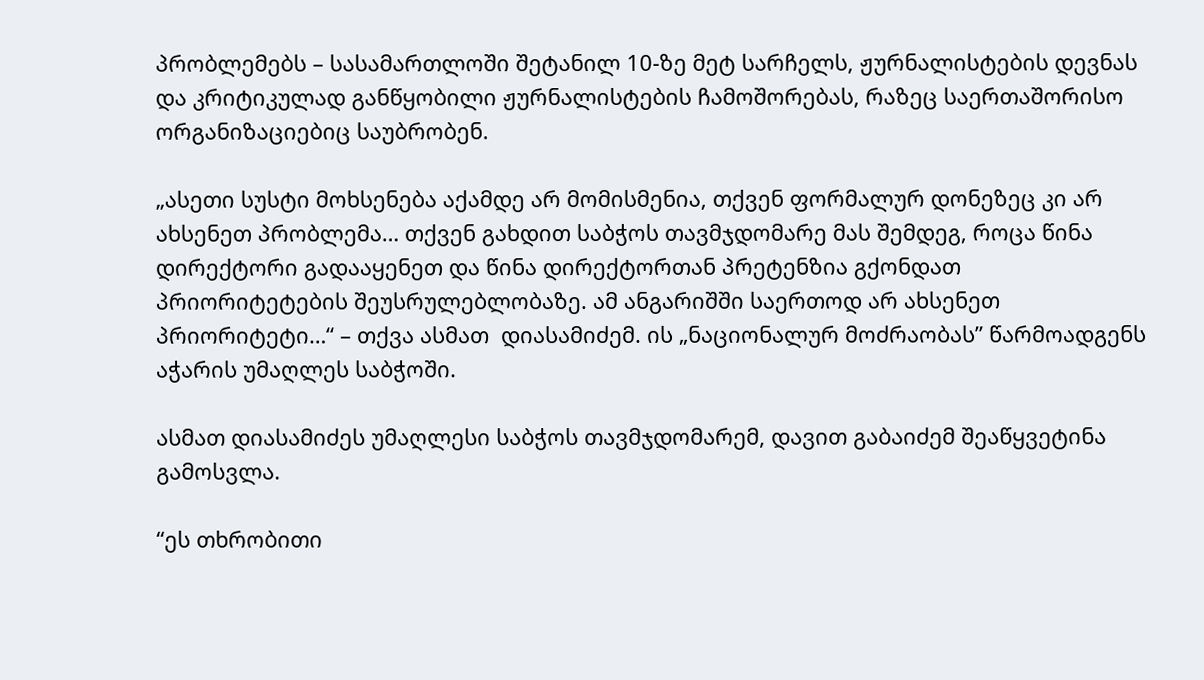პრობლემებს – სასამართლოში შეტანილ 10-ზე მეტ სარჩელს, ჟურნალისტების დევნას და კრიტიკულად განწყობილი ჟურნალისტების ჩამოშორებას, რაზეც საერთაშორისო ორგანიზაციებიც საუბრობენ.

„ასეთი სუსტი მოხსენება აქამდე არ მომისმენია, თქვენ ფორმალურ დონეზეც კი არ ახსენეთ პრობლემა… თქვენ გახდით საბჭოს თავმჯდომარე მას შემდეგ, როცა წინა დირექტორი გადააყენეთ და წინა დირექტორთან პრეტენზია გქონდათ პრიორიტეტების შეუსრულებლობაზე. ამ ანგარიშში საერთოდ არ ახსენეთ პრიორიტეტი…“ – თქვა ასმათ  დიასამიძემ. ის „ნაციონალურ მოძრაობას” წარმოადგენს აჭარის უმაღლეს საბჭოში.

ასმათ დიასამიძეს უმაღლესი საბჭოს თავმჯდომარემ, დავით გაბაიძემ შეაწყვეტინა გამოსვლა.

“ეს თხრობითი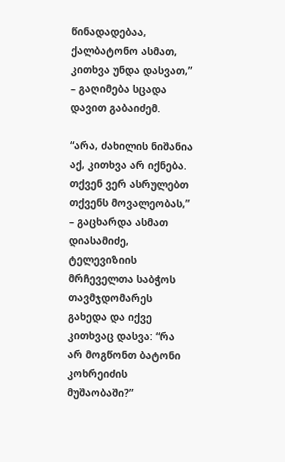წინადადებაა, ქალბატონო ასმათ, კითხვა უნდა დასვათ,” – გაღიმება სცადა დავით გაბაიძემ.

“არა, ძახილის ნიშანია აქ, კითხვა არ იქნება. თქვენ ვერ ასრულებთ თქვენს მოვალეობას,” – გაცხარდა ასმათ დიასამიძე, ტელევიზიის მრჩეველთა საბჭოს თავმჯდომარეს გახედა და იქვე კითხვაც დასვა: “რა არ მოგწონთ ბატონი კოხრეიძის მუშაობაში?”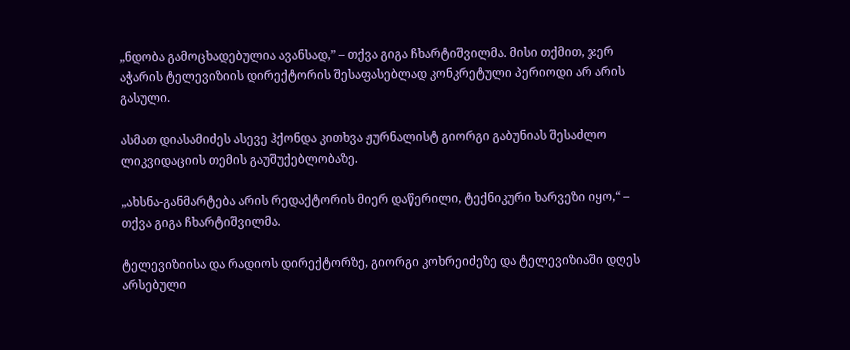„ნდობა გამოცხადებულია ავანსად,” – თქვა გიგა ჩხარტიშვილმა. მისი თქმით, ჯერ აჭარის ტელევიზიის დირექტორის შესაფასებლად კონკრეტული პერიოდი არ არის გასული.

ასმათ დიასამიძეს ასევე ჰქონდა კითხვა ჟურნალისტ გიორგი გაბუნიას შესაძლო ლიკვიდაციის თემის გაუშუქებლობაზე.

„ახსნა-განმარტება არის რედაქტორის მიერ დაწერილი, ტექნიკური ხარვეზი იყო,“ – თქვა გიგა ჩხარტიშვილმა.

ტელევიზიისა და რადიოს დირექტორზე, გიორგი კოხრეიძეზე და ტელევიზიაში დღეს არსებული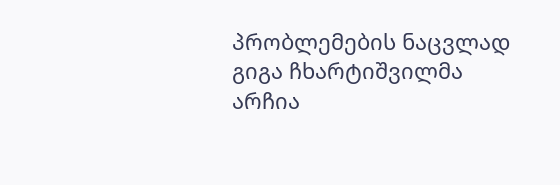პრობლემების ნაცვლად გიგა ჩხარტიშვილმა არჩია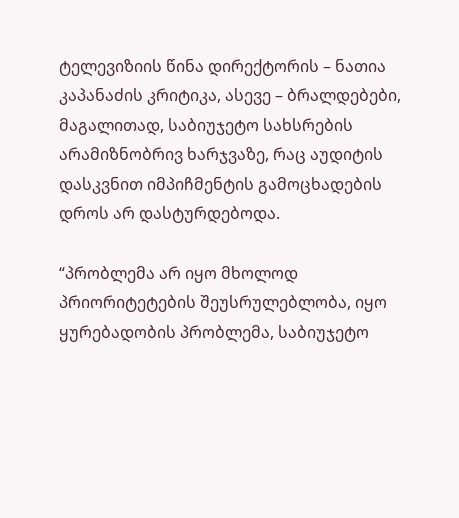ტელევიზიის წინა დირექტორის – ნათია კაპანაძის კრიტიკა, ასევე – ბრალდებები, მაგალითად, საბიუჯეტო სახსრების არამიზნობრივ ხარჯვაზე, რაც აუდიტის დასკვნით იმპიჩმენტის გამოცხადების დროს არ დასტურდებოდა.

“პრობლემა არ იყო მხოლოდ პრიორიტეტების შეუსრულებლობა, იყო ყურებადობის პრობლემა, საბიუჯეტო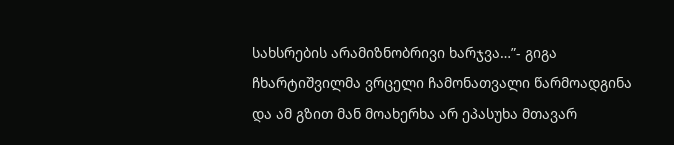სახსრების არამიზნობრივი ხარჯვა…”- გიგა ჩხარტიშვილმა ვრცელი ჩამონათვალი წარმოადგინა და ამ გზით მან მოახერხა არ ეპასუხა მთავარ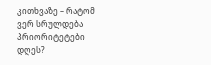კითხვაზე – რატომ ვერ სრულდება პრიორიტეტები დღეს?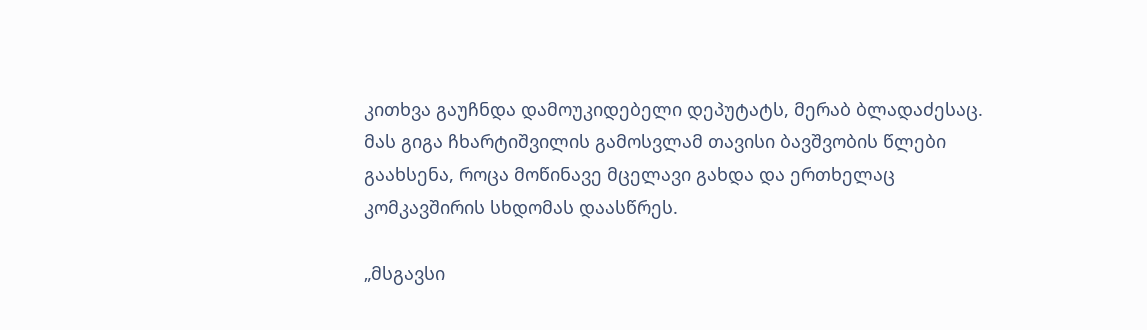კითხვა გაუჩნდა დამოუკიდებელი დეპუტატს, მერაბ ბლადაძესაც. მას გიგა ჩხარტიშვილის გამოსვლამ თავისი ბავშვობის წლები გაახსენა, როცა მოწინავე მცელავი გახდა და ერთხელაც კომკავშირის სხდომას დაასწრეს.

„მსგავსი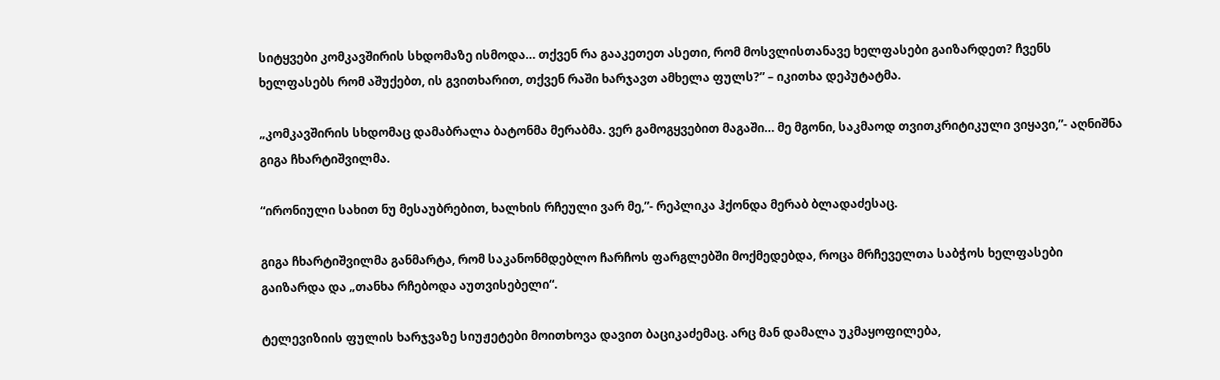სიტყვები კომკავშირის სხდომაზე ისმოდა… თქვენ რა გააკეთეთ ასეთი, რომ მოსვლისთანავე ხელფასები გაიზარდეთ? ჩვენს ხელფასებს რომ აშუქებთ, ის გვითხარით, თქვენ რაში ხარჯავთ ამხელა ფულს?” – იკითხა დეპუტატმა.

„კომკავშირის სხდომაც დამაბრალა ბატონმა მერაბმა. ვერ გამოგყვებით მაგაში… მე მგონი, საკმაოდ თვითკრიტიკული ვიყავი,”- აღნიშნა გიგა ჩხარტიშვილმა.

“ირონიული სახით ნუ მესაუბრებით, ხალხის რჩეული ვარ მე,”- რეპლიკა ჰქონდა მერაბ ბლადაძესაც.

გიგა ჩხარტიშვილმა განმარტა, რომ საკანონმდებლო ჩარჩოს ფარგლებში მოქმედებდა, როცა მრჩეველთა საბჭოს ხელფასები გაიზარდა და „თანხა რჩებოდა აუთვისებელი“.

ტელევიზიის ფულის ხარჯვაზე სიუჟეტები მოითხოვა დავით ბაციკაძემაც. არც მან დამალა უკმაყოფილება,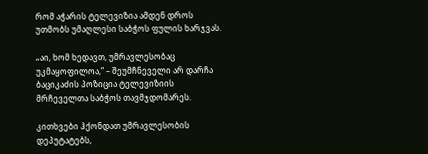რომ აჭარის ტელევიზია ამდენ დროს უთმობს უმაღლესი საბჭოს ფულის ხარჯვას.

„აი, ხომ ხედავთ, უმრავლესობაც უკმაყოფილოა,” – შეუმჩნეველი არ დარჩა ბაციკაძის პოზიცია ტელევიზიის მრჩეველთა საბჭოს თავმჯდომარეს.

კითხვები ჰქონდათ უმრავლესობის დეპუტატებს,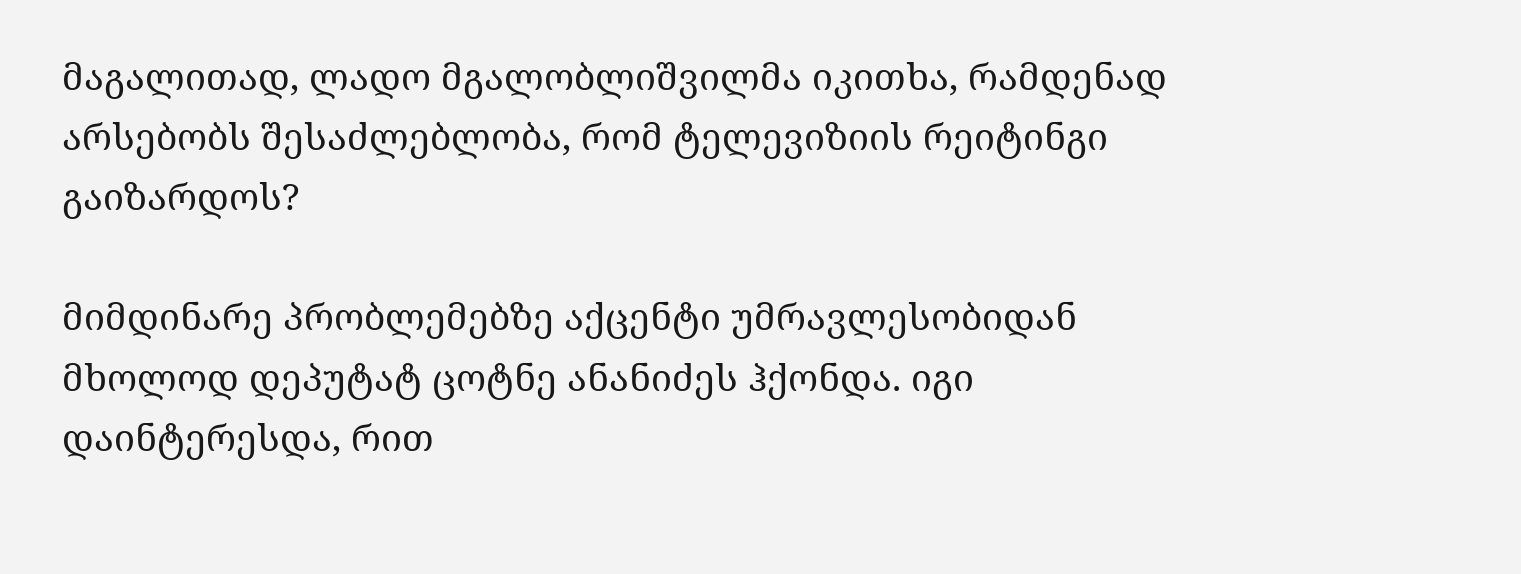მაგალითად, ლადო მგალობლიშვილმა იკითხა, რამდენად არსებობს შესაძლებლობა, რომ ტელევიზიის რეიტინგი გაიზარდოს?

მიმდინარე პრობლემებზე აქცენტი უმრავლესობიდან მხოლოდ დეპუტატ ცოტნე ანანიძეს ჰქონდა. იგი დაინტერესდა, რით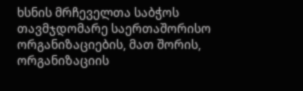ხსნის მრჩეველთა საბჭოს თავმჯდომარე საერთაშორისო ორგანიზაციების, მათ შორის, ორგანიზაციის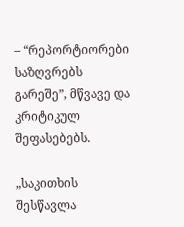– “რეპორტიორები საზღვრებს გარეშე”, მწვავე და კრიტიკულ შეფასებებს.

„საკითხის შესწავლა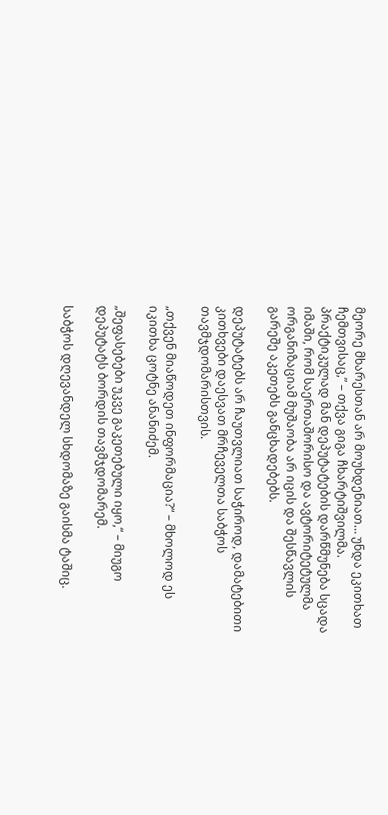მეორე მხარესთან არ მოუხდენიათ… უნდა ეკითხათ ჩემთვისაც,” – თქვა გიგა ჩხარტიშვილმა. პრაქტიკულად მან დეპუტატების დარწმუნება სცადა იმაში, რომ საერთაშორისო და ავტორიტეტულმა ორგანიზაციამ მუშაობა არ იცის და შესწავლის გარეშე აკეთებს განცხადებებს.

დეპუტატებს არ ჩაუთვლიათ საჭიროდ, დამატებითი კითხვები დაესვათ მრჩეველთა საბჭოს თავმჯდომარისთვის.

„თქვენ მიაწოდეთ ინფორმაცია?“ – მხოლოდ ეს იკითხა ცოტნე ანანიძემ.

„შეფასებები უკვე გაკეთებული იყო,“ – მიუგო დეპუტატს ბორდის თავმჯდომარემ.

საბჭოს დღევანდელ სხდომაზე გაისმა ტაშიც.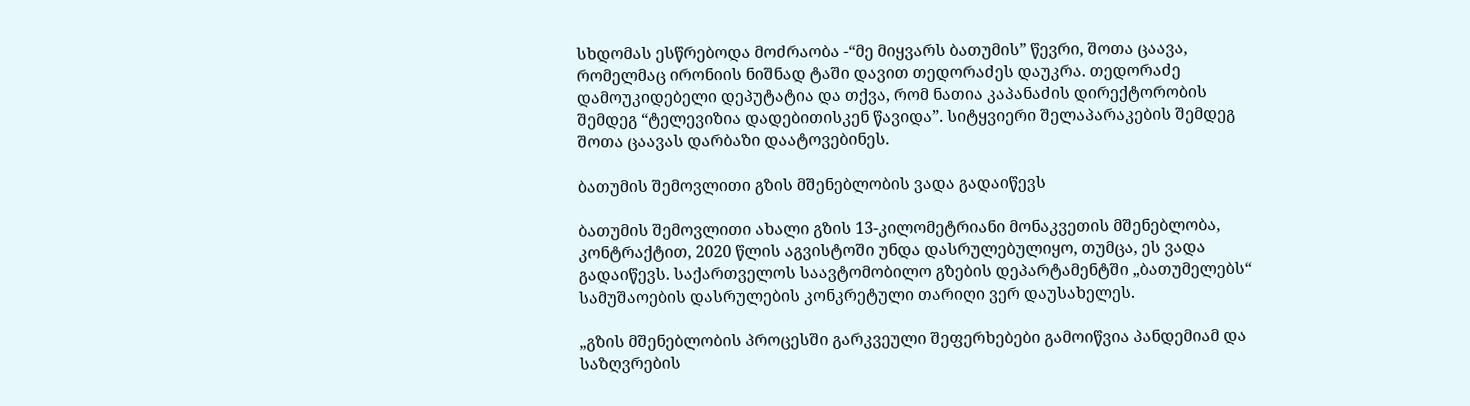სხდომას ესწრებოდა მოძრაობა -“მე მიყვარს ბათუმის” წევრი, შოთა ცაავა, რომელმაც ირონიის ნიშნად ტაში დავით თედორაძეს დაუკრა. თედორაძე დამოუკიდებელი დეპუტატია და თქვა, რომ ნათია კაპანაძის დირექტორობის შემდეგ “ტელევიზია დადებითისკენ წავიდა”. სიტყვიერი შელაპარაკების შემდეგ შოთა ცაავას დარბაზი დაატოვებინეს.

ბათუმის შემოვლითი გზის მშენებლობის ვადა გადაიწევს

ბათუმის შემოვლითი ახალი გზის 13-კილომეტრიანი მონაკვეთის მშენებლობა, კონტრაქტით, 2020 წლის აგვისტოში უნდა დასრულებულიყო, თუმცა, ეს ვადა გადაიწევს. საქართველოს საავტომობილო გზების დეპარტამენტში „ბათუმელებს“  სამუშაოების დასრულების კონკრეტული თარიღი ვერ დაუსახელეს.

„გზის მშენებლობის პროცესში გარკვეული შეფერხებები გამოიწვია პანდემიამ და საზღვრების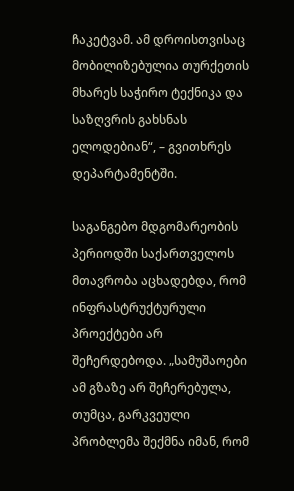ჩაკეტვამ. ამ დროისთვისაც მობილიზებულია თურქეთის მხარეს საჭირო ტექნიკა და საზღვრის გახსნას ელოდებიან“, – გვითხრეს დეპარტამენტში.

საგანგებო მდგომარეობის პერიოდში საქართველოს მთავრობა აცხადებდა, რომ ინფრასტრუქტურული პროექტები არ შეჩერდებოდა. „სამუშაოები ამ გზაზე არ შეჩერებულა, თუმცა, გარკვეული პრობლემა შექმნა იმან, რომ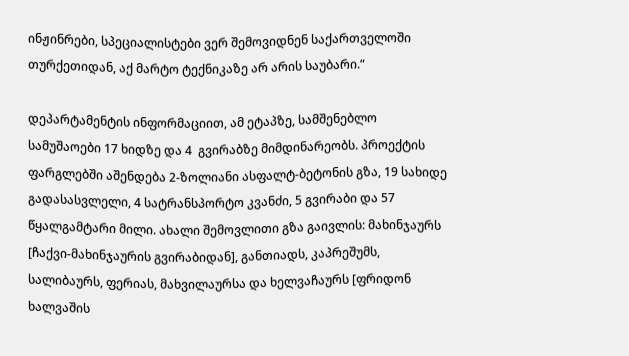ინჟინრები, სპეციალისტები ვერ შემოვიდნენ საქართველოში თურქეთიდან, აქ მარტო ტექნიკაზე არ არის საუბარი.“

დეპარტამენტის ინფორმაციით, ამ ეტაპზე, სამშენებლო სამუშაოები 17 ხიდზე და 4  გვირაბზე მიმდინარეობს. პროექტის ფარგლებში აშენდება 2-ზოლიანი ასფალტ-ბეტონის გზა, 19 სახიდე გადასასვლელი, 4 სატრანსპორტო კვანძი, 5 გვირაბი და 57  წყალგამტარი მილი. ახალი შემოვლითი გზა გაივლის: მახინჯაურს [ჩაქვი-მახინჯაურის გვირაბიდან], განთიადს, კაპრეშუმს, სალიბაურს, ფერიას, მახვილაურსა და ხელვაჩაურს [ფრიდონ ხალვაშის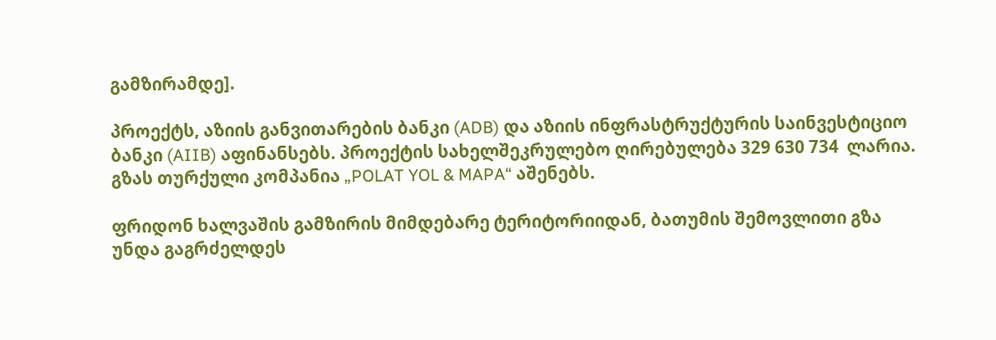გამზირამდე].

პროექტს, აზიის განვითარების ბანკი (ADB) და აზიის ინფრასტრუქტურის საინვესტიციო ბანკი (AIIB) აფინანსებს. პროექტის სახელშეკრულებო ღირებულება 329 630 734  ლარია. გზას თურქული კომპანია „POLAT YOL & MAPA“ აშენებს.

ფრიდონ ხალვაშის გამზირის მიმდებარე ტერიტორიიდან, ბათუმის შემოვლითი გზა უნდა გაგრძელდეს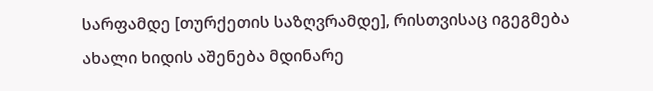სარფამდე [თურქეთის საზღვრამდე], რისთვისაც იგეგმება ახალი ხიდის აშენება მდინარე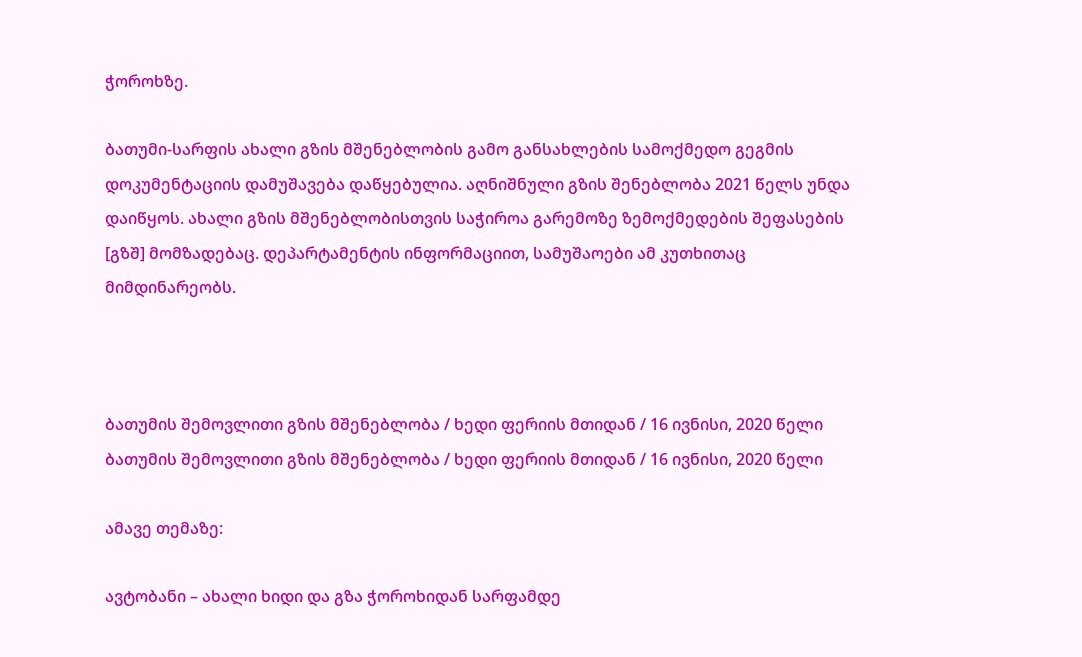ჭოროხზე.

ბათუმი-სარფის ახალი გზის მშენებლობის გამო განსახლების სამოქმედო გეგმის დოკუმენტაციის დამუშავება დაწყებულია. აღნიშნული გზის შენებლობა 2021 წელს უნდა დაიწყოს. ახალი გზის მშენებლობისთვის საჭიროა გარემოზე ზემოქმედების შეფასების [გზშ] მომზადებაც. დეპარტამენტის ინფორმაციით, სამუშაოები ამ კუთხითაც მიმდინარეობს.



ბათუმის შემოვლითი გზის მშენებლობა / ხედი ფერიის მთიდან / 16 ივნისი, 2020 წელი
ბათუმის შემოვლითი გზის მშენებლობა / ხედი ფერიის მთიდან / 16 ივნისი, 2020 წელი

ამავე თემაზე:

ავტობანი – ახალი ხიდი და გზა ჭოროხიდან სარფამდე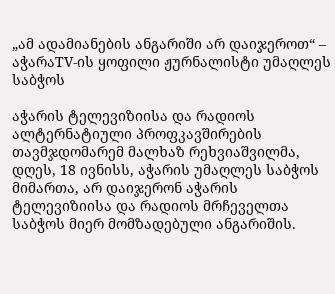„ამ ადამიანების ანგარიში არ დაიჯეროთ“ – აჭარაTV-ის ყოფილი ჟურნალისტი უმაღლეს საბჭოს

აჭარის ტელევიზიისა და რადიოს ალტერნატიული პროფკავშირების თავმჯდომარემ მალხაზ რეხვიაშვილმა, დღეს, 18 ივნისს, აჭარის უმაღლეს საბჭოს მიმართა, არ დაიჯერონ აჭარის ტელევიზიისა და რადიოს მრჩეველთა საბჭოს მიერ მომზადებული ანგარიშის.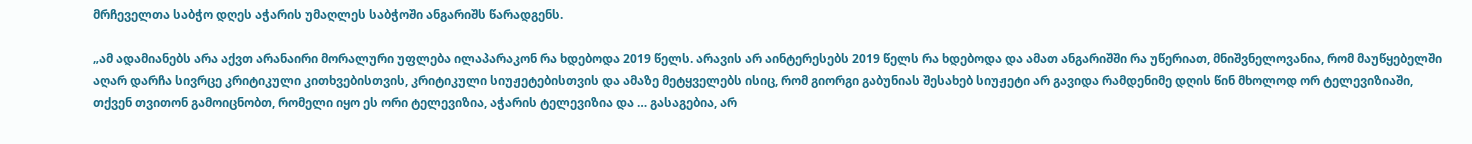მრჩეველთა საბჭო დღეს აჭარის უმაღლეს საბჭოში ანგარიშს წარადგენს.

„ამ ადამიანებს არა აქვთ არანაირი მორალური უფლება ილაპარაკონ რა ხდებოდა 2019 წელს. არავის არ აინტერესებს 2019 წელს რა ხდებოდა და ამათ ანგარიშში რა უწერიათ, მნიშვნელოვანია, რომ მაუწყებელში აღარ დარჩა სივრცე კრიტიკული კითხვებისთვის, კრიტიკული სიუჟეტებისთვის და ამაზე მეტყველებს ისიც, რომ გიორგი გაბუნიას შესახებ სიუჟეტი არ გავიდა რამდენიმე დღის წინ მხოლოდ ორ ტელევიზიაში, თქვენ თვითონ გამოიცნობთ, რომელი იყო ეს ორი ტელევიზია, აჭარის ტელევიზია და … გასაგებია, არ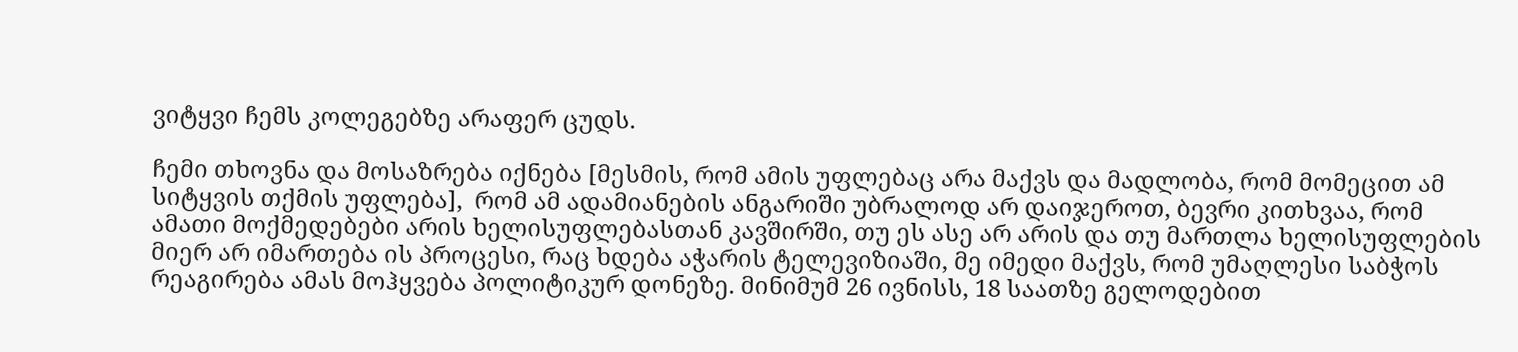ვიტყვი ჩემს კოლეგებზე არაფერ ცუდს.

ჩემი თხოვნა და მოსაზრება იქნება [მესმის, რომ ამის უფლებაც არა მაქვს და მადლობა, რომ მომეცით ამ სიტყვის თქმის უფლება],  რომ ამ ადამიანების ანგარიში უბრალოდ არ დაიჯეროთ, ბევრი კითხვაა, რომ ამათი მოქმედებები არის ხელისუფლებასთან კავშირში, თუ ეს ასე არ არის და თუ მართლა ხელისუფლების მიერ არ იმართება ის პროცესი, რაც ხდება აჭარის ტელევიზიაში, მე იმედი მაქვს, რომ უმაღლესი საბჭოს რეაგირება ამას მოჰყვება პოლიტიკურ დონეზე. მინიმუმ 26 ივნისს, 18 საათზე გელოდებით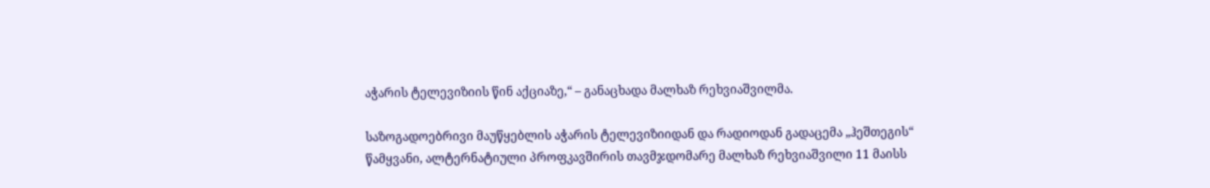აჭარის ტელევიზიის წინ აქციაზე,“ – განაცხადა მალხაზ რეხვიაშვილმა.

საზოგადოებრივი მაუწყებლის აჭარის ტელევიზიიდან და რადიოდან გადაცემა „ჰეშთეგის“ წამყვანი, ალტერნატიული პროფკავშირის თავმჯდომარე მალხაზ რეხვიაშვილი 11 მაისს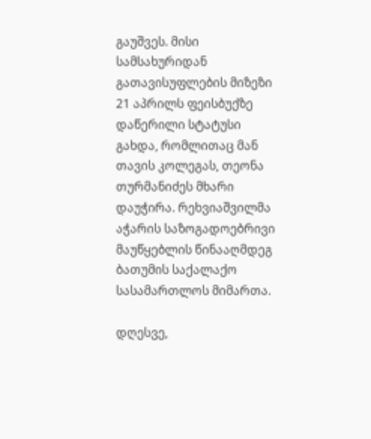გაუშვეს. მისი სამსახურიდან გათავისუფლების მიზეზი 21 აპრილს ფეისბუქზე დაწერილი სტატუსი გახდა, რომლითაც მან თავის კოლეგას, თეონა თურმანიძეს მხარი დაუჭირა. რეხვიაშვილმა აჭარის საზოგადოებრივი მაუწყებლის წინააღმდეგ ბათუმის საქალაქო სასამართლოს მიმართა.

დღესვე,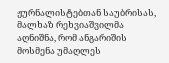ჟურნალისტებთან საუბრისას, მალხაზ რეხვიაშვილმა აღნიშნა, რომ ანგარიშის მოსმენა უმაღლეს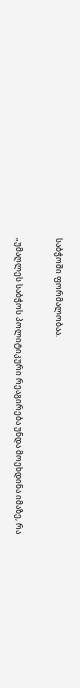საბჭოში ფორმალობაა.

„უმაღლეს საბჭოს პოლიტიკური რეაგირება უნდა მოეხდინა იმაზე, რა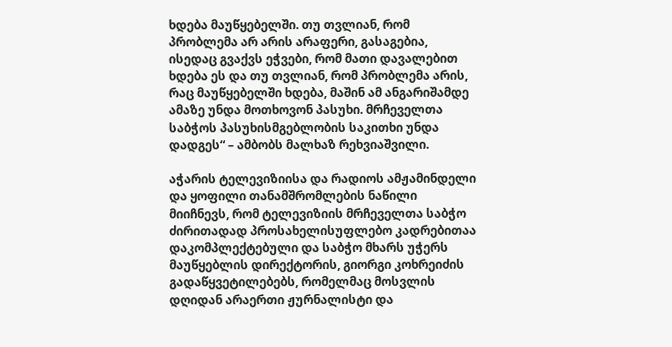ხდება მაუწყებელში. თუ თვლიან, რომ პრობლემა არ არის არაფერი, გასაგებია, ისედაც გვაქვს ეჭვები, რომ მათი დავალებით ხდება ეს და თუ თვლიან, რომ პრობლემა არის, რაც მაუწყებელში ხდება, მაშინ ამ ანგარიშამდე ამაზე უნდა მოთხოვონ პასუხი. მრჩეველთა საბჭოს პასუხისმგებლობის საკითხი უნდა დადგეს“ – ამბობს მალხაზ რეხვიაშვილი.

აჭარის ტელევიზიისა და რადიოს ამჟამინდელი და ყოფილი თანამშრომლების ნაწილი მიიჩნევს, რომ ტელევიზიის მრჩეველთა საბჭო ძირითადად პროსახელისუფლებო კადრებითაა დაკომპლექტებული და საბჭო მხარს უჭერს მაუწყებლის დირექტორის, გიორგი კოხრეიძის გადაწყვეტილებებს, რომელმაც მოსვლის დღიდან არაერთი ჟურნალისტი და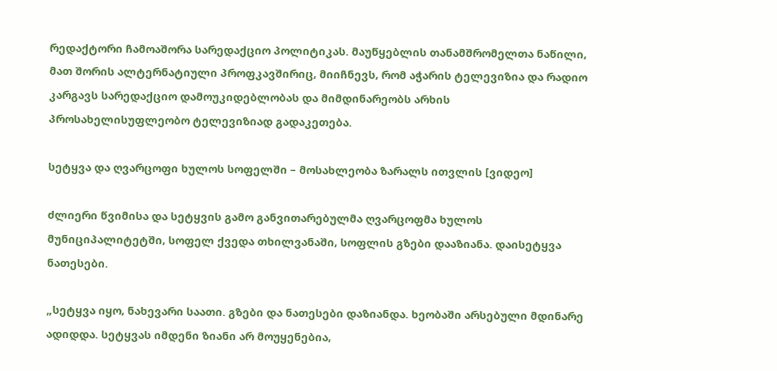რედაქტორი ჩამოაშორა სარედაქციო პოლიტიკას. მაუწყებლის თანამშრომელთა ნაწილი, მათ შორის ალტერნატიული პროფკავშირიც, მიიჩნევს, რომ აჭარის ტელევიზია და რადიო კარგავს სარედაქციო დამოუკიდებლობას და მიმდინარეობს არხის პროსახელისუფლეობო ტელევიზიად გადაკეთება.

სეტყვა და ღვარცოფი ხულოს სოფელში – მოსახლეობა ზარალს ითვლის [ვიდეო]

ძლიერი წვიმისა და სეტყვის გამო განვითარებულმა ღვარცოფმა ხულოს მუნიციპალიტეტში, სოფელ ქვედა თხილვანაში, სოფლის გზები დააზიანა. დაისეტყვა ნათესები.

„სეტყვა იყო, ნახევარი საათი. გზები და ნათესები დაზიანდა. ხეობაში არსებული მდინარე ადიდდა. სეტყვას იმდენი ზიანი არ მოუყენებია,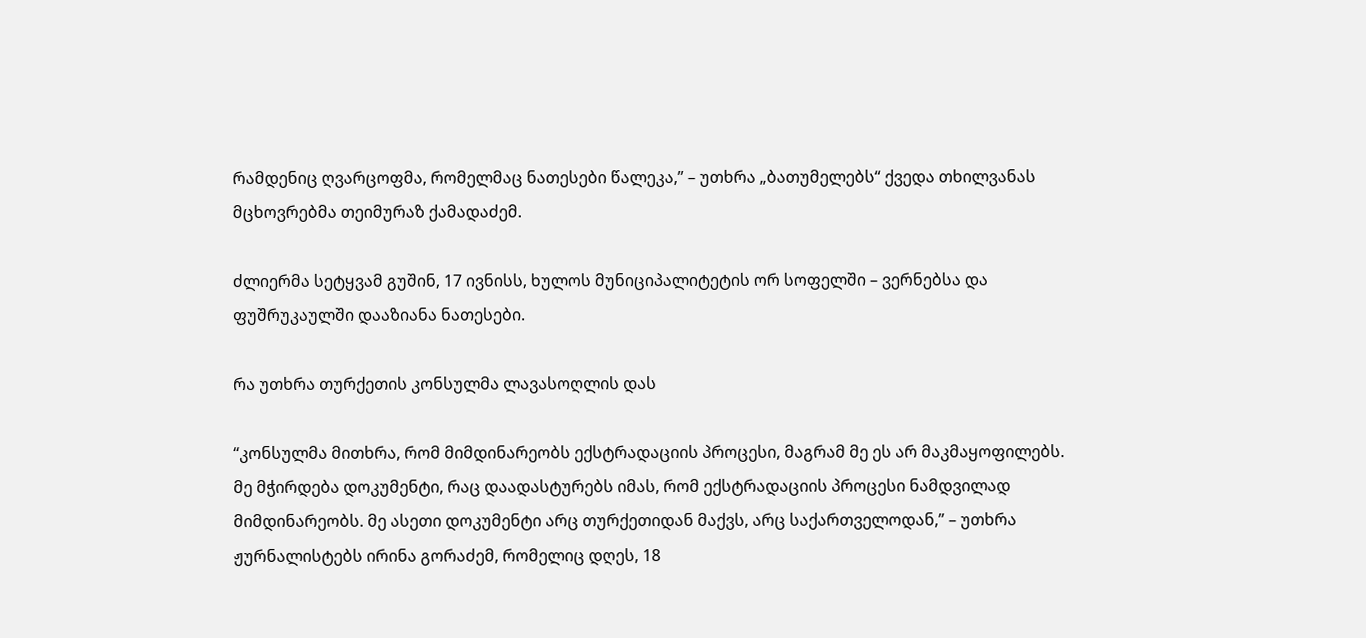რამდენიც ღვარცოფმა, რომელმაც ნათესები წალეკა,” – უთხრა „ბათუმელებს“ ქვედა თხილვანას მცხოვრებმა თეიმურაზ ქამადაძემ.

ძლიერმა სეტყვამ გუშინ, 17 ივნისს, ხულოს მუნიციპალიტეტის ორ სოფელში – ვერნებსა და ფუშრუკაულში დააზიანა ნათესები.

რა უთხრა თურქეთის კონსულმა ლავასოღლის დას

“კონსულმა მითხრა, რომ მიმდინარეობს ექსტრადაციის პროცესი, მაგრამ მე ეს არ მაკმაყოფილებს. მე მჭირდება დოკუმენტი, რაც დაადასტურებს იმას, რომ ექსტრადაციის პროცესი ნამდვილად მიმდინარეობს. მე ასეთი დოკუმენტი არც თურქეთიდან მაქვს, არც საქართველოდან,” – უთხრა ჟურნალისტებს ირინა გორაძემ, რომელიც დღეს, 18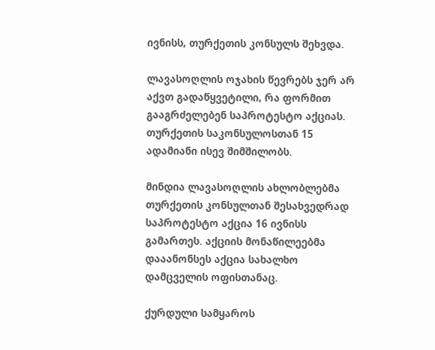ივნისს, თურქეთის კონსულს შეხვდა.

ლავასოღლის ოჯახის წევრებს ჯერ არ აქვთ გადაწყვეტილი, რა ფორმით გააგრძელებენ საპროტესტო აქციას. თურქეთის საკონსულოსთან 15 ადამიანი ისევ შიმშილობს.

მინდია ლავასოღლის ახლობლებმა თურქეთის კონსულთან შესახვედრად საპროტესტო აქცია 16 ივნისს გამართეს. აქციის მონაწილეებმა დააანონსეს აქცია სახალხო დამცველის ოფისთანაც.

ქურდული სამყაროს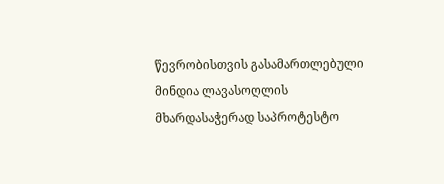წევრობისთვის გასამართლებული მინდია ლავასოღლის მხარდასაჭერად საპროტესტო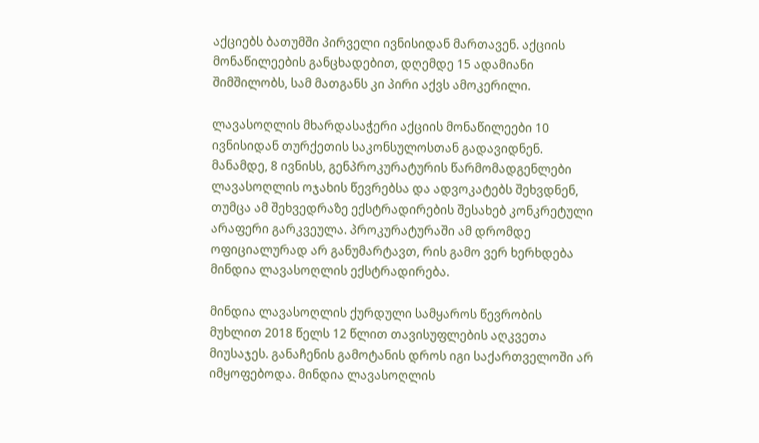აქციებს ბათუმში პირველი ივნისიდან მართავენ. აქციის მონაწილეების განცხადებით, დღემდე 15 ადამიანი შიმშილობს, სამ მათგანს კი პირი აქვს ამოკერილი.

ლავასოღლის მხარდასაჭერი აქციის მონაწილეები 10 ივნისიდან თურქეთის საკონსულოსთან გადავიდნენ. მანამდე, 8 ივნისს, გენპროკურატურის წარმომადგენლები ლავასოღლის ოჯახის წევრებსა და ადვოკატებს შეხვდნენ, თუმცა ამ შეხვედრაზე ექსტრადირების შესახებ კონკრეტული არაფერი გარკვეულა. პროკურატურაში ამ დრომდე ოფიციალურად არ განუმარტავთ, რის გამო ვერ ხერხდება მინდია ლავასოღლის ექსტრადირება.

მინდია ლავასოღლის ქურდული სამყაროს წევრობის მუხლით 2018 წელს 12 წლით თავისუფლების აღკვეთა მიუსაჯეს. განაჩენის გამოტანის დროს იგი საქართველოში არ იმყოფებოდა. მინდია ლავასოღლის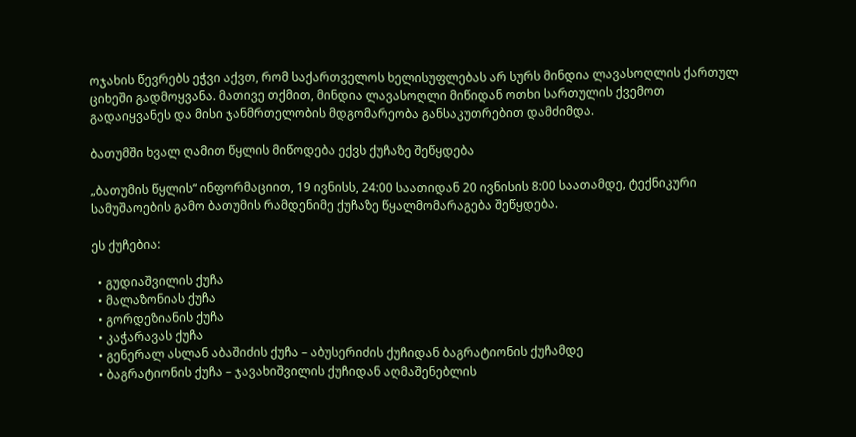ოჯახის წევრებს ეჭვი აქვთ, რომ საქართველოს ხელისუფლებას არ სურს მინდია ლავასოღლის ქართულ ციხეში გადმოყვანა. მათივე თქმით, მინდია ლავასოღლი მიწიდან ოთხი სართულის ქვემოთ გადაიყვანეს და მისი ჯანმრთელობის მდგომარეობა განსაკუთრებით დამძიმდა.

ბათუმში ხვალ ღამით წყლის მიწოდება ექვს ქუჩაზე შეწყდება

„ბათუმის წყლის“ ინფორმაციით, 19 ივნისს, 24:00 საათიდან 20 ივნისის 8:00 საათამდე, ტექნიკური სამუშაოების გამო ბათუმის რამდენიმე ქუჩაზე წყალმომარაგება შეწყდება.

ეს ქუჩებია:

  • გუდიაშვილის ქუჩა
  • მალაზონიას ქუჩა
  • გორდეზიანის ქუჩა
  • კაჭარავას ქუჩა
  • გენერალ ასლან აბაშიძის ქუჩა – აბუსერიძის ქუჩიდან ბაგრატიონის ქუჩამდე
  • ბაგრატიონის ქუჩა – ჯავახიშვილის ქუჩიდან აღმაშენებლის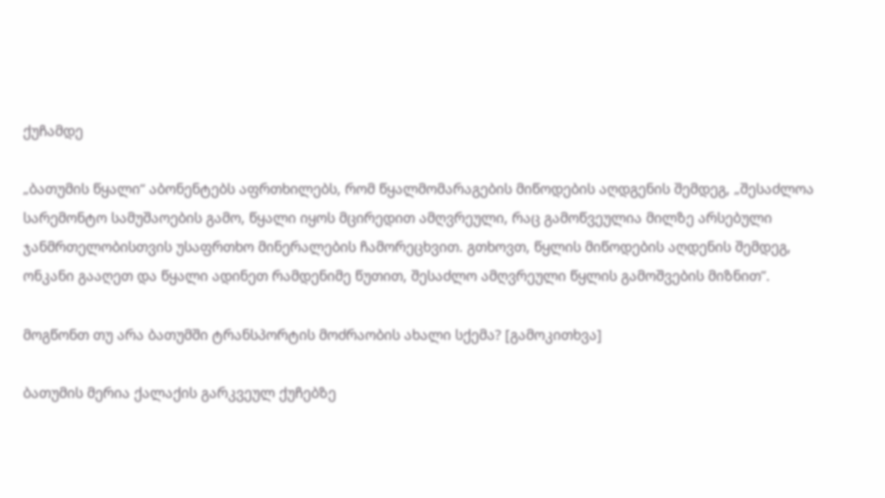ქუჩამდე

„ბათუმის წყალი“ აბონენტებს აფრთხილებს, რომ წყალმომარაგების მიწოდების აღდგენის შემდეგ, „შესაძლოა სარემონტო სამუშაოების გამო, წყალი იყოს მცირედით ამღვრეული, რაც გამოწვეულია მილზე არსებული ჯანმრთელობისთვის უსაფრთხო მინერალების ჩამორეცხვით. გთხოვთ, წყლის მიწოდების აღდენის შემდეგ, ონკანი გააღეთ და წყალი ადინეთ რამდენიმე წუთით, შესაძლო ამღვრეული წყლის გამოშვების მიზნით”.

მოგწონთ თუ არა ბათუმში ტრანსპორტის მოძრაობის ახალი სქემა? [გამოკითხვა]

ბათუმის მერია ქალაქის გარკვეულ ქუჩებზე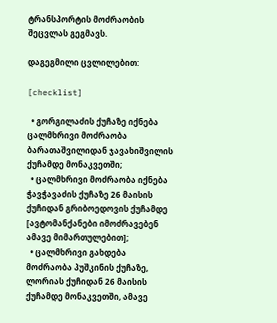ტრანსპორტის მოძრაობის შეცვლას გეგმავს.

დაგეგმილი ცვლილებით:

[checklist]

  • გორგილაძის ქუჩაზე იქნება ცალმხრივი მოძრაობა ბარათაშვილიდან ჯავახიშვილის ქუჩამდე მონაკვეთში;
  • ცალმხრივი მოძრაობა იქნება ჭავჭავაძის ქუჩაზე 26 მაისის ქუჩიდან გრიბოედოვის ქუჩამდე [ავტომანქანები იმოძრავებენ ამავე მიმართულებით];
  • ცალმხრივი გახდება მოძრაობა პუშკინის ქუჩაზე, ლორიას ქუჩიდან 26 მაისის ქუჩამდე მონაკვეთში, ამავე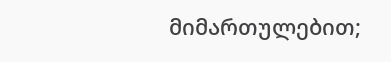მიმართულებით;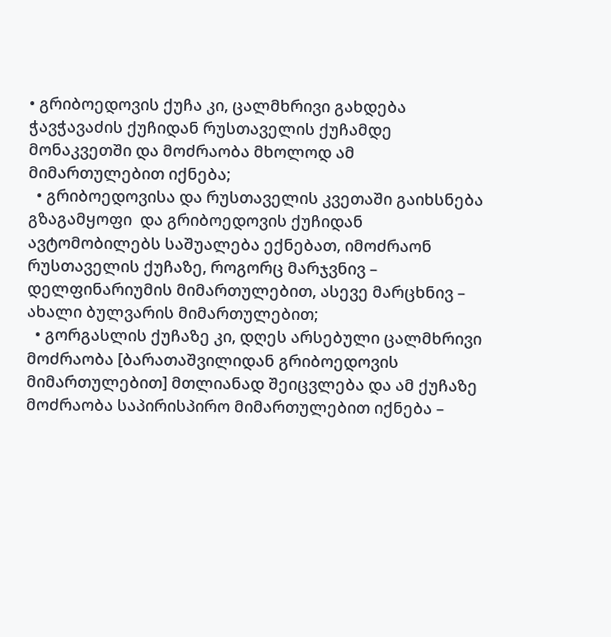• გრიბოედოვის ქუჩა კი, ცალმხრივი გახდება ჭავჭავაძის ქუჩიდან რუსთაველის ქუჩამდე მონაკვეთში და მოძრაობა მხოლოდ ამ მიმართულებით იქნება;
  • გრიბოედოვისა და რუსთაველის კვეთაში გაიხსნება გზაგამყოფი  და გრიბოედოვის ქუჩიდან ავტომობილებს საშუალება ექნებათ, იმოძრაონ რუსთაველის ქუჩაზე, როგორც მარჯვნივ – დელფინარიუმის მიმართულებით, ასევე მარცხნივ – ახალი ბულვარის მიმართულებით;
  • გორგასლის ქუჩაზე კი, დღეს არსებული ცალმხრივი მოძრაობა [ბარათაშვილიდან გრიბოედოვის მიმართულებით] მთლიანად შეიცვლება და ამ ქუჩაზე მოძრაობა საპირისპირო მიმართულებით იქნება –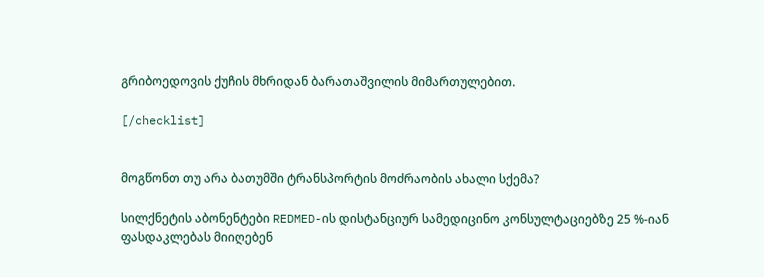გრიბოედოვის ქუჩის მხრიდან ბარათაშვილის მიმართულებით.

[/checklist]


მოგწონთ თუ არა ბათუმში ტრანსპორტის მოძრაობის ახალი სქემა?

სილქნეტის აბონენტები REDMED-ის დისტანციურ სამედიცინო კონსულტაციებზე 25 %-იან ფასდაკლებას მიიღებენ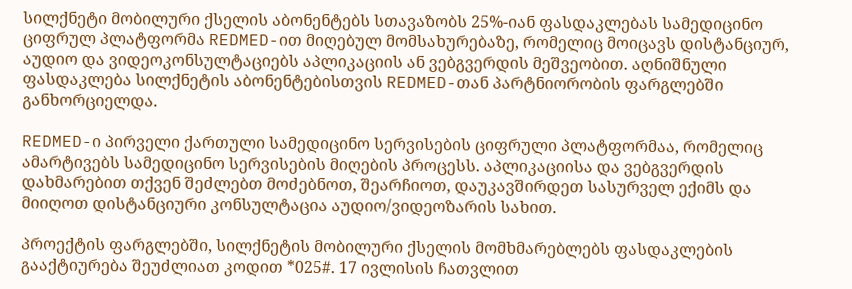სილქნეტი მობილური ქსელის აბონენტებს სთავაზობს 25%-იან ფასდაკლებას სამედიცინო ციფრულ პლატფორმა REDMED-ით მიღებულ მომსახურებაზე, რომელიც მოიცავს დისტანციურ, აუდიო და ვიდეოკონსულტაციებს აპლიკაციის ან ვებგვერდის მეშვეობით. აღნიშნული ფასდაკლება სილქნეტის აბონენტებისთვის REDMED-თან პარტნიორობის ფარგლებში განხორციელდა.

REDMED-ი პირველი ქართული სამედიცინო სერვისების ციფრული პლატფორმაა, რომელიც ამარტივებს სამედიცინო სერვისების მიღების პროცესს. აპლიკაციისა და ვებგვერდის დახმარებით თქვენ შეძლებთ მოძებნოთ, შეარჩიოთ, დაუკავშირდეთ სასურველ ექიმს და მიიღოთ დისტანციური კონსულტაცია აუდიო/ვიდეოზარის სახით.

პროექტის ფარგლებში, სილქნეტის მობილური ქსელის მომხმარებლებს ფასდაკლების გააქტიურება შეუძლიათ კოდით *025#. 17 ივლისის ჩათვლით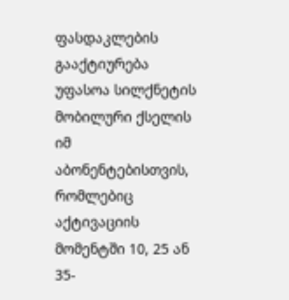ფასდაკლების გააქტიურება უფასოა სილქნეტის მობილური ქსელის იმ აბონენტებისთვის, რომლებიც აქტივაციის მომენტში 10, 25 ან 35-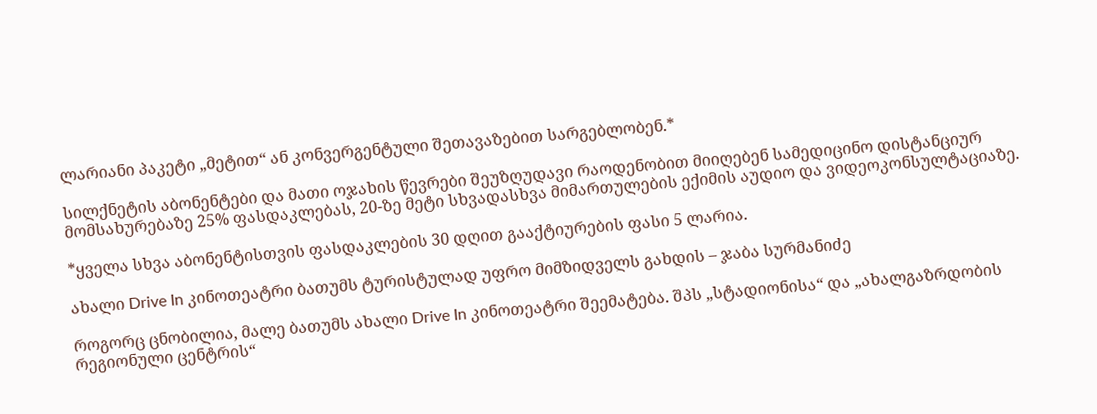ლარიანი პაკეტი „მეტით“ ან კონვერგენტული შეთავაზებით სარგებლობენ.*

სილქნეტის აბონენტები და მათი ოჯახის წევრები შეუზღუდავი რაოდენობით მიიღებენ სამედიცინო დისტანციურ მომსახურებაზე 25% ფასდაკლებას, 20-ზე მეტი სხვადასხვა მიმართულების ექიმის აუდიო და ვიდეოკონსულტაციაზე.

*ყველა სხვა აბონენტისთვის ფასდაკლების 30 დღით გააქტიურების ფასი 5 ლარია.

ახალი Drive In კინოთეატრი ბათუმს ტურისტულად უფრო მიმზიდველს გახდის – ჯაბა სურმანიძე

როგორც ცნობილია, მალე ბათუმს ახალი Drive In კინოთეატრი შეემატება. შპს „სტადიონისა“ და „ახალგაზრდობის რეგიონული ცენტრის“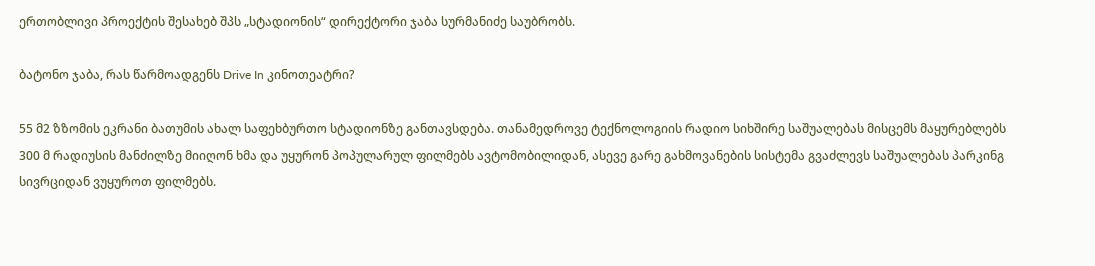ერთობლივი პროექტის შესახებ შპს „სტადიონის“ დირექტორი ჯაბა სურმანიძე საუბრობს.

ბატონო ჯაბა, რას წარმოადგენს Drive In კინოთეატრი?

55 მ2 ზზომის ეკრანი ბათუმის ახალ საფეხბურთო სტადიონზე განთავსდება. თანამედროვე ტექნოლოგიის რადიო სიხშირე საშუალებას მისცემს მაყურებლებს 300 მ რადიუსის მანძილზე მიიღონ ხმა და უყურონ პოპულარულ ფილმებს ავტომობილიდან, ასევე გარე გახმოვანების სისტემა გვაძლევს საშუალებას პარკინგ სივრციდან ვუყუროთ ფილმებს.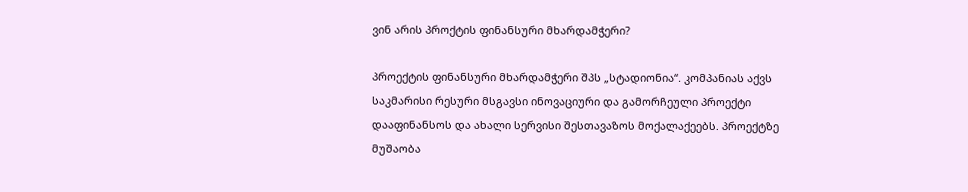ვინ არის პროქტის ფინანსური მხარდამჭერი?

პროექტის ფინანსური მხარდამჭერი შპს „სტადიონია“. კომპანიას აქვს საკმარისი რესური მსგავსი ინოვაციური და გამორჩეული პროექტი დააფინანსოს და ახალი სერვისი შესთავაზოს მოქალაქეებს. პროექტზე მუშაობა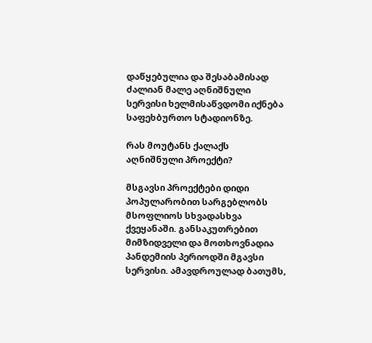დაწყებულია და შესაბამისად ძალიან მალე აღნიშნული სერვისი ხელმისაწვდომი იქნება საფეხბურთო სტადიონზე.

რას მოუტანს ქალაქს აღნიშნული პროექტი?

მსგავსი პროექტები დიდი პოპულარობით სარგებლობს მსოფლიოს სხვადასხვა ქვეყანაში. განსაკუთრებით მიმზიდველი და მოთხოვნადია პანდემიის პერიოდში მგავსი სერვისი. ამავდროულად ბათუმს,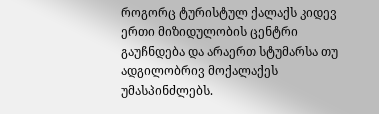როგორც ტურისტულ ქალაქს კიდევ ერთი მიზიდულობის ცენტრი გაუჩნდება და არაერთ სტუმარსა თუ ადგილობრივ მოქალაქეს უმასპინძლებს.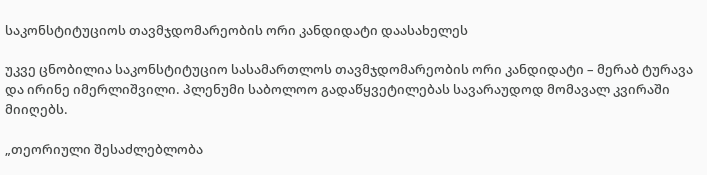საკონსტიტუციოს თავმჯდომარეობის ორი კანდიდატი დაასახელეს

უკვე ცნობილია საკონსტიტუციო სასამართლოს თავმჯდომარეობის ორი კანდიდატი – მერაბ ტურავა და ირინე იმერლიშვილი. პლენუმი საბოლოო გადაწყვეტილებას სავარაუდოდ მომავალ კვირაში მიიღებს.

„თეორიული შესაძლებლობა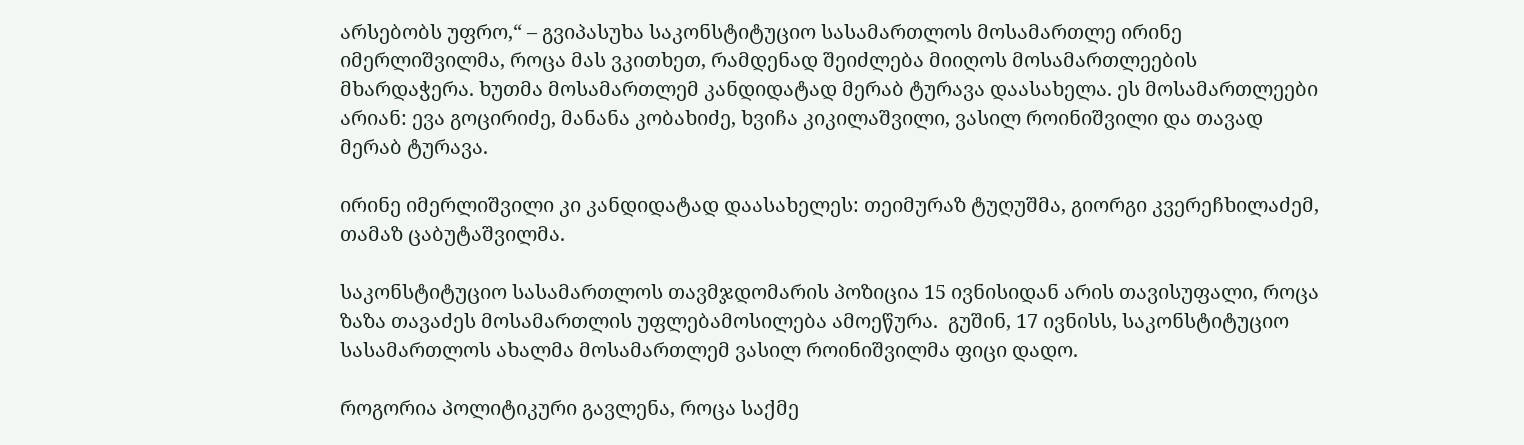არსებობს უფრო,“ – გვიპასუხა საკონსტიტუციო სასამართლოს მოსამართლე ირინე იმერლიშვილმა, როცა მას ვკითხეთ, რამდენად შეიძლება მიიღოს მოსამართლეების მხარდაჭერა. ხუთმა მოსამართლემ კანდიდატად მერაბ ტურავა დაასახელა. ეს მოსამართლეები არიან: ევა გოცირიძე, მანანა კობახიძე, ხვიჩა კიკილაშვილი, ვასილ როინიშვილი და თავად მერაბ ტურავა.

ირინე იმერლიშვილი კი კანდიდატად დაასახელეს: თეიმურაზ ტუღუშმა, გიორგი კვერეჩხილაძემ, თამაზ ცაბუტაშვილმა.

საკონსტიტუციო სასამართლოს თავმჯდომარის პოზიცია 15 ივნისიდან არის თავისუფალი, როცა ზაზა თავაძეს მოსამართლის უფლებამოსილება ამოეწურა.  გუშინ, 17 ივნისს, საკონსტიტუციო სასამართლოს ახალმა მოსამართლემ ვასილ როინიშვილმა ფიცი დადო.

როგორია პოლიტიკური გავლენა, როცა საქმე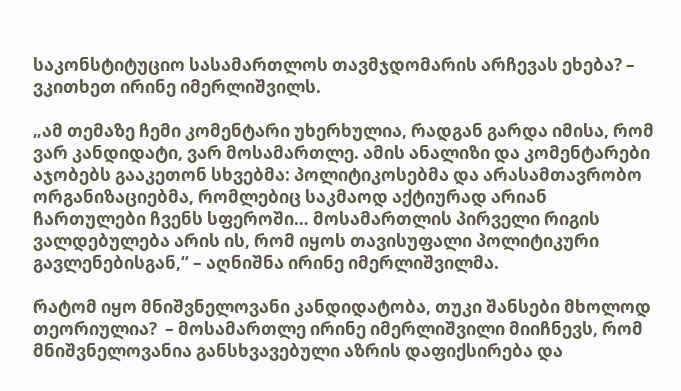საკონსტიტუციო სასამართლოს თავმჯდომარის არჩევას ეხება? – ვკითხეთ ირინე იმერლიშვილს.

„ამ თემაზე ჩემი კომენტარი უხერხულია, რადგან გარდა იმისა, რომ ვარ კანდიდატი, ვარ მოსამართლე. ამის ანალიზი და კომენტარები აჯობებს გააკეთონ სხვებმა: პოლიტიკოსებმა და არასამთავრობო ორგანიზაციებმა, რომლებიც საკმაოდ აქტიურად არიან ჩართულები ჩვენს სფეროში… მოსამართლის პირველი რიგის ვალდებულება არის ის, რომ იყოს თავისუფალი პოლიტიკური გავლენებისგან,“ – აღნიშნა ირინე იმერლიშვილმა.

რატომ იყო მნიშვნელოვანი კანდიდატობა, თუკი შანსები მხოლოდ თეორიულია?  – მოსამართლე ირინე იმერლიშვილი მიიჩნევს, რომ მნიშვნელოვანია განსხვავებული აზრის დაფიქსირება და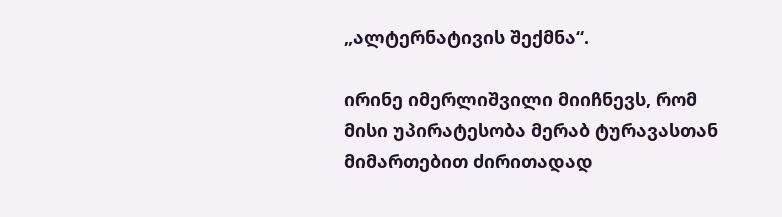„ალტერნატივის შექმნა“.

ირინე იმერლიშვილი მიიჩნევს, რომ მისი უპირატესობა მერაბ ტურავასთან მიმართებით ძირითადად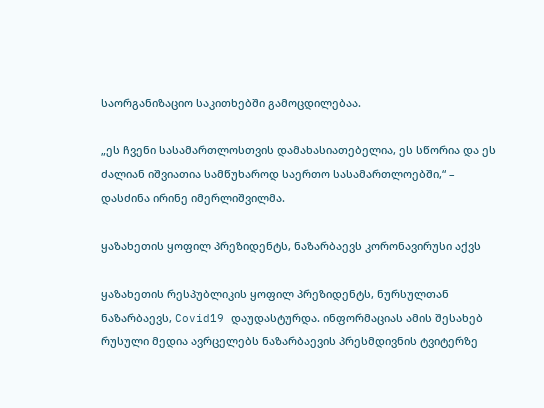საორგანიზაციო საკითხებში გამოცდილებაა.

„ეს ჩვენი სასამართლოსთვის დამახასიათებელია, ეს სწორია და ეს ძალიან იშვიათია სამწუხაროდ საერთო სასამართლოებში,“ – დასძინა ირინე იმერლიშვილმა.

ყაზახეთის ყოფილ პრეზიდენტს, ნაზარბაევს კორონავირუსი აქვს

ყაზახეთის რესპუბლიკის ყოფილ პრეზიდენტს, ნურსულთან ნაზარბაევს, Covid19 დაუდასტურდა. ინფორმაციას ამის შესახებ რუსული მედია ავრცელებს ნაზარბაევის პრესმდივნის ტვიტერზე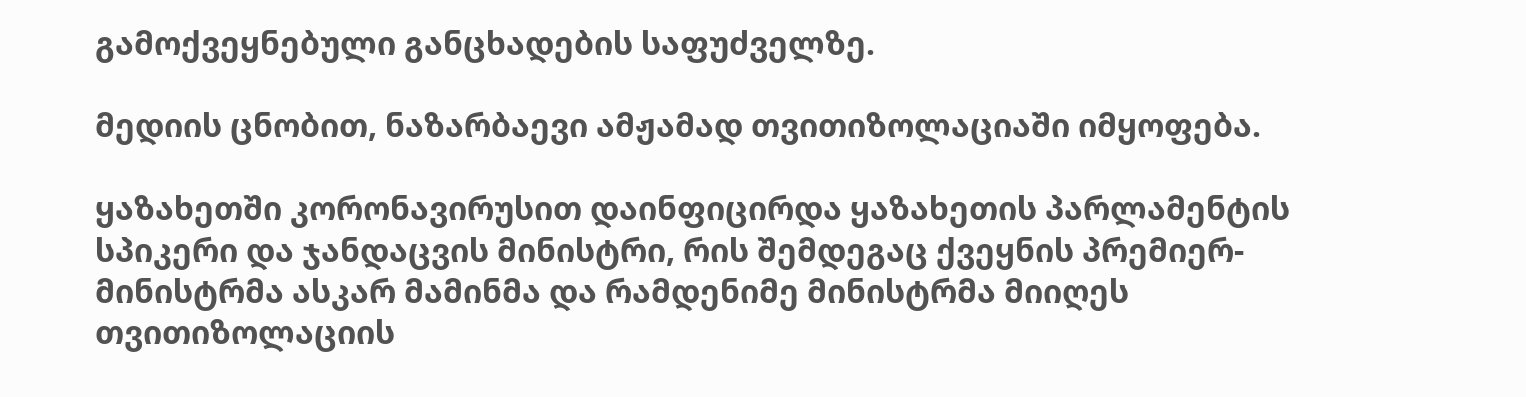გამოქვეყნებული განცხადების საფუძველზე.

მედიის ცნობით, ნაზარბაევი ამჟამად თვითიზოლაციაში იმყოფება.

ყაზახეთში კორონავირუსით დაინფიცირდა ყაზახეთის პარლამენტის სპიკერი და ჯანდაცვის მინისტრი, რის შემდეგაც ქვეყნის პრემიერ-მინისტრმა ასკარ მამინმა და რამდენიმე მინისტრმა მიიღეს თვითიზოლაციის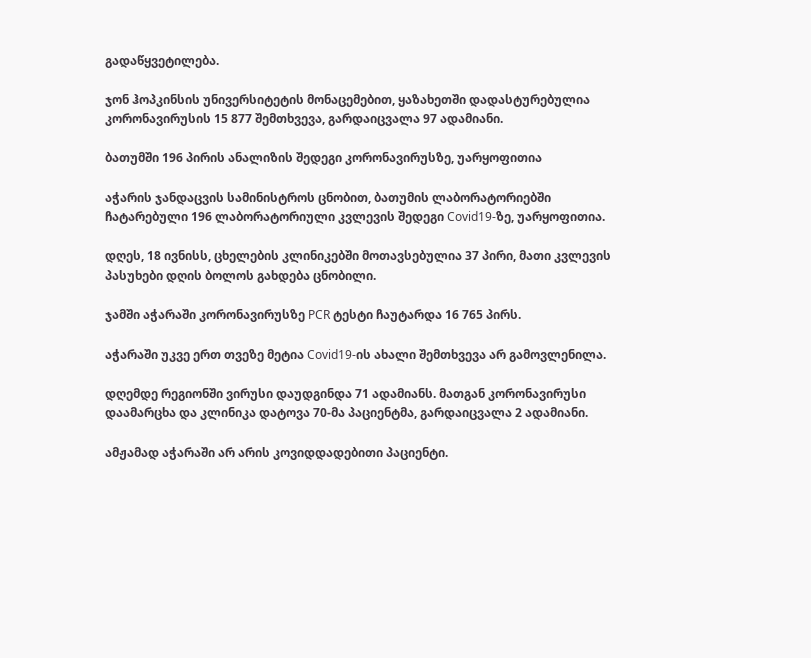გადაწყვეტილება.

ჯონ ჰოპკინსის უნივერსიტეტის მონაცემებით, ყაზახეთში დადასტურებულია კორონავირუსის 15 877 შემთხვევა, გარდაიცვალა 97 ადამიანი.

ბათუმში 196 პირის ანალიზის შედეგი კორონავირუსზე, უარყოფითია

აჭარის ჯანდაცვის სამინისტროს ცნობით, ბათუმის ლაბორატორიებში ჩატარებული 196 ლაბორატორიული კვლევის შედეგი Covid19-ზე, უარყოფითია.

დღეს, 18 ივნისს, ცხელების კლინიკებში მოთავსებულია 37 პირი, მათი კვლევის პასუხები დღის ბოლოს გახდება ცნობილი.

ჯამში აჭარაში კორონავირუსზე PCR ტესტი ჩაუტარდა 16 765 პირს.

აჭარაში უკვე ერთ თვეზე მეტია Covid19-ის ახალი შემთხვევა არ გამოვლენილა.

დღემდე რეგიონში ვირუსი დაუდგინდა 71 ადამიანს. მათგან კორონავირუსი დაამარცხა და კლინიკა დატოვა 70-მა პაციენტმა, გარდაიცვალა 2 ადამიანი.

ამჟამად აჭარაში არ არის კოვიდდადებითი პაციენტი.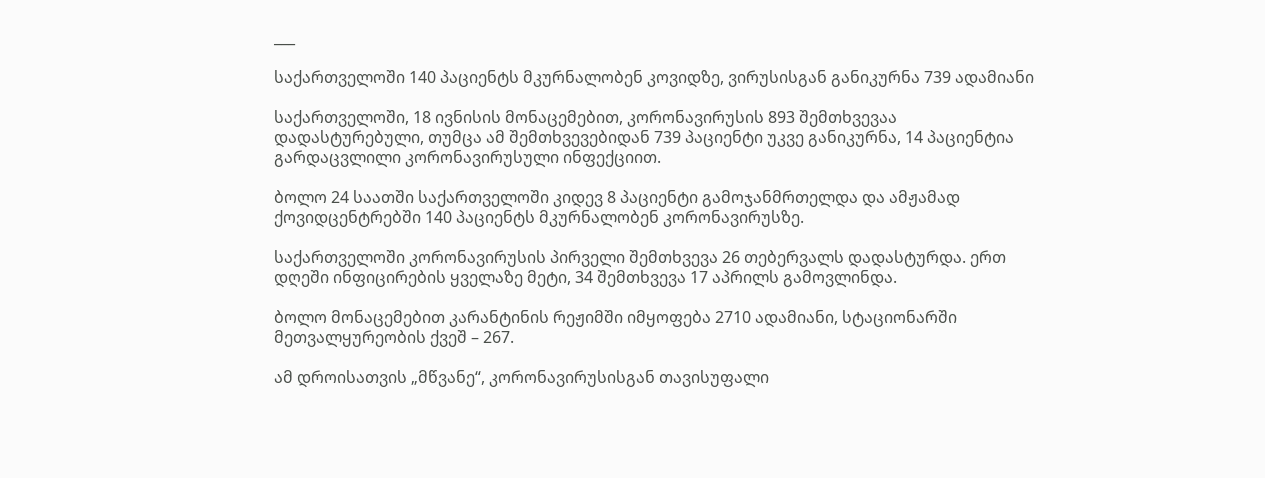___

საქართველოში 140 პაციენტს მკურნალობენ კოვიდზე, ვირუსისგან განიკურნა 739 ადამიანი

საქართველოში, 18 ივნისის მონაცემებით, კორონავირუსის 893 შემთხვევაა დადასტურებული, თუმცა ამ შემთხვევებიდან 739 პაციენტი უკვე განიკურნა, 14 პაციენტია გარდაცვლილი კორონავირუსული ინფექციით.

ბოლო 24 საათში საქართველოში კიდევ 8 პაციენტი გამოჯანმრთელდა და ამჟამად ქოვიდცენტრებში 140 პაციენტს მკურნალობენ კორონავირუსზე.

საქართველოში კორონავირუსის პირველი შემთხვევა 26 თებერვალს დადასტურდა. ერთ დღეში ინფიცირების ყველაზე მეტი, 34 შემთხვევა 17 აპრილს გამოვლინდა.

ბოლო მონაცემებით კარანტინის რეჟიმში იმყოფება 2710 ადამიანი, სტაციონარში მეთვალყურეობის ქვეშ – 267.

ამ დროისათვის „მწვანე“, კორონავირუსისგან თავისუფალი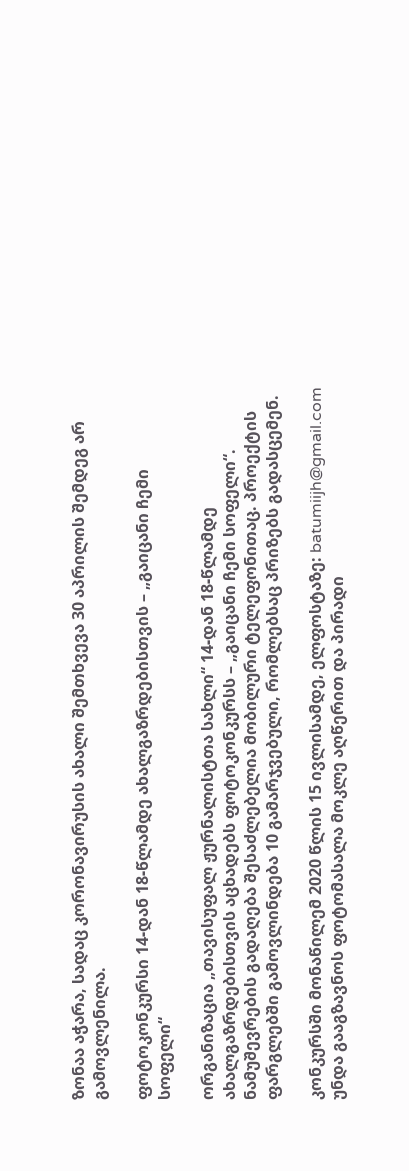ზონაა აჭარა, სადაც კორონავირუსის ახალი შემთხვევა 30 აპრილის შემდეგ არ გამოვლენილა.

ფოტოკონკურსი 14-დან 18-წლამდე ახალგაზრდებისთვის – „გაიცანი ჩემი სოფელი“

ორგანიზაცია „თავისუფალ ჟურნალისტთა სახლი“ 14-დან 18-წლამდე ახალგაზრდებისთვის აცხადებს ფოტოკონკურსს – „გაიცანი ჩემი სოფელი“.  ნამუშევრების გადაღება შესაძლებელია მობილური ტელეფონითაც. პროექტის ფარგლებში გამოვლინდება 10 გამარჯვებული, რომლებსაც პრიზებს გადასცემენ.

კონკურსში მონაწილემ 2020 წლის 15 ივლისამდე, ელფოსტაზე: batumiijh@gmail.com უნდა გააგზავნოს ფოტომასალა მოკლე აღწერით და პირადი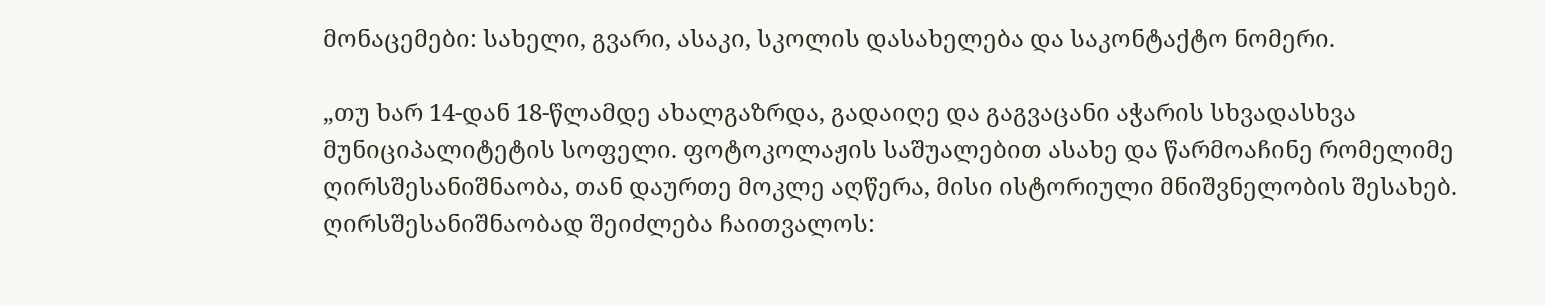მონაცემები: სახელი, გვარი, ასაკი, სკოლის დასახელება და საკონტაქტო ნომერი.

„თუ ხარ 14-დან 18-წლამდე ახალგაზრდა, გადაიღე და გაგვაცანი აჭარის სხვადასხვა მუნიციპალიტეტის სოფელი. ფოტოკოლაჟის საშუალებით ასახე და წარმოაჩინე რომელიმე ღირსშესანიშნაობა, თან დაურთე მოკლე აღწერა, მისი ისტორიული მნიშვნელობის შესახებ. ღირსშესანიშნაობად შეიძლება ჩაითვალოს: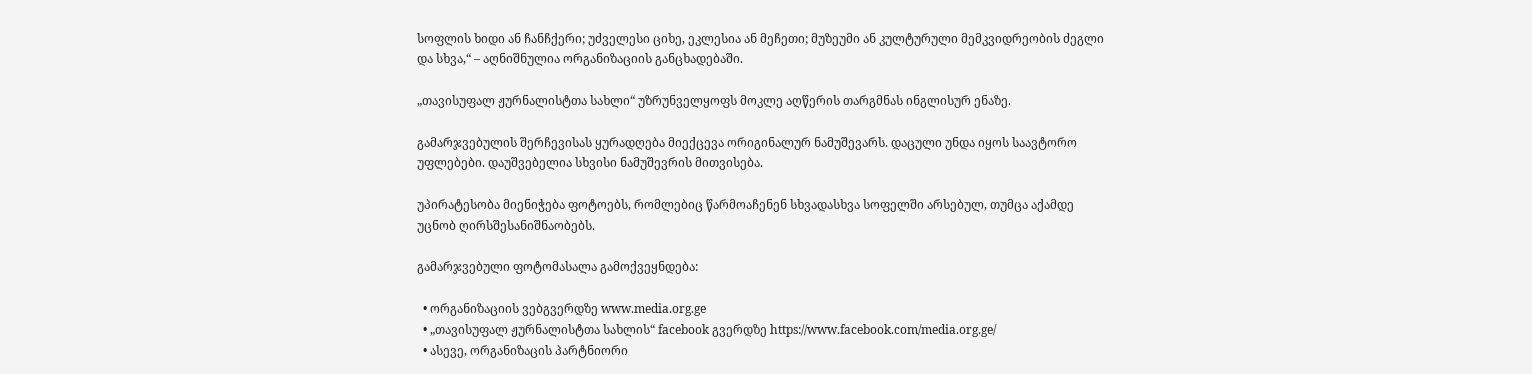სოფლის ხიდი ან ჩანჩქერი; უძველესი ციხე, ეკლესია ან მეჩეთი; მუზეუმი ან კულტურული მემკვიდრეობის ძეგლი და სხვა,“ – აღნიშნულია ორგანიზაციის განცხადებაში.

„თავისუფალ ჟურნალისტთა სახლი“ უზრუნველყოფს მოკლე აღწერის თარგმნას ინგლისურ ენაზე.

გამარჯვებულის შერჩევისას ყურადღება მიექცევა ორიგინალურ ნამუშევარს. დაცული უნდა იყოს საავტორო უფლებები. დაუშვებელია სხვისი ნამუშევრის მითვისება.

უპირატესობა მიენიჭება ფოტოებს, რომლებიც წარმოაჩენენ სხვადასხვა სოფელში არსებულ, თუმცა აქამდე უცნობ ღირსშესანიშნაობებს.

გამარჯვებული ფოტომასალა გამოქვეყნდება:

  • ორგანიზაციის ვებგვერდზე www.media.org.ge
  • „თავისუფალ ჟურნალისტთა სახლის“ facebook გვერდზე https://www.facebook.com/media.org.ge/
  • ასევე, ორგანიზაცის პარტნიორი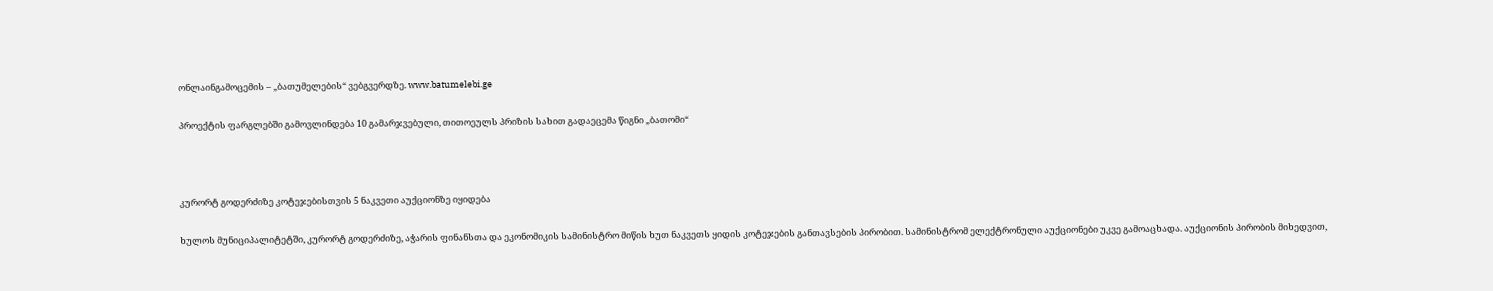ონლაინგამოცემის – „ბათუმელების“ ვებგვერდზე. www.batumelebi.ge

პროექტის ფარგლებში გამოვლინდება 10 გამარჯვებული, თითოეულს პრიზის სახით გადაეცემა წიგნი „ბათომი“



კურორტ გოდერძიზე კოტეჯებისთვის 5 ნაკვეთი აუქციონზე იყიდება

ხულოს მუნიციპალიტეტში, კურორტ გოდერძიზე, აჭარის ფინანსთა და ეკონომიკის სამინისტრო მიწის ხუთ ნაკვეთს ყიდის კოტეჯების განთავსების პირობით. სამინისტრომ ელექტრონული აუქციონები უკვე გამოაცხადა. აუქციონის პირობის მიხედვით,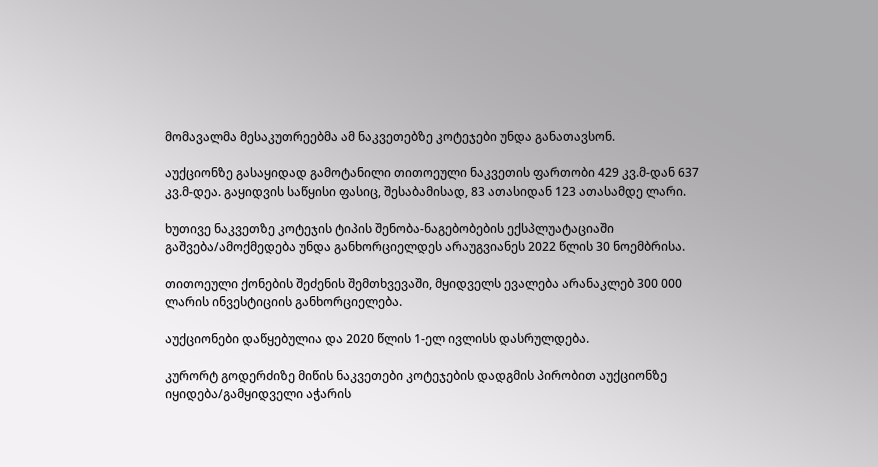მომავალმა მესაკუთრეებმა ამ ნაკვეთებზე კოტეჯები უნდა განათავსონ.

აუქციონზე გასაყიდად გამოტანილი თითოეული ნაკვეთის ფართობი 429 კვ.მ-დან 637 კვ.მ-დეა. გაყიდვის საწყისი ფასიც, შესაბამისად, 83 ათასიდან 123 ათასამდე ლარი.

ხუთივე ნაკვეთზე კოტეჯის ტიპის შენობა-ნაგებობების ექსპლუატაციაში გაშვება/ამოქმედება უნდა განხორციელდეს არაუგვიანეს 2022 წლის 30 ნოემბრისა.

თითოეული ქონების შეძენის შემთხვევაში, მყიდველს ევალება არანაკლებ 300 000 ლარის ინვესტიციის განხორციელება.

აუქციონები დაწყებულია და 2020 წლის 1-ელ ივლისს დასრულდება.

კურორტ გოდერძიზე მიწის ნაკვეთები კოტეჯების დადგმის პირობით აუქციონზე იყიდება/გამყიდველი აჭარის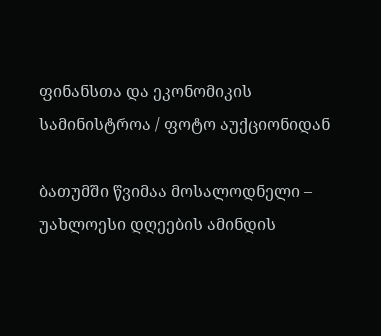ფინანსთა და ეკონომიკის სამინისტროა / ფოტო აუქციონიდან

ბათუმში წვიმაა მოსალოდნელი – უახლოესი დღეების ამინდის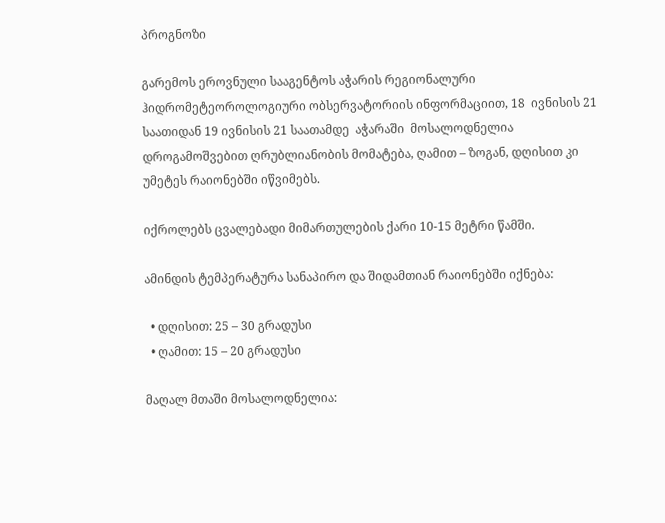პროგნოზი

გარემოს ეროვნული სააგენტოს აჭარის რეგიონალური ჰიდრომეტეოროლოგიური ობსერვატორიის ინფორმაციით, 18  ივნისის 21 საათიდან 19 ივნისის 21 საათამდე  აჭარაში  მოსალოდნელია დროგამოშვებით ღრუბლიანობის მომატება, ღამით – ზოგან, დღისით კი უმეტეს რაიონებში იწვიმებს.

იქროლებს ცვალებადი მიმართულების ქარი 10-15 მეტრი წამში.

ამინდის ტემპერატურა სანაპირო და შიდამთიან რაიონებში იქნება:

  • დღისით: 25 – 30 გრადუსი
  • ღამით: 15 – 20 გრადუსი

მაღალ მთაში მოსალოდნელია: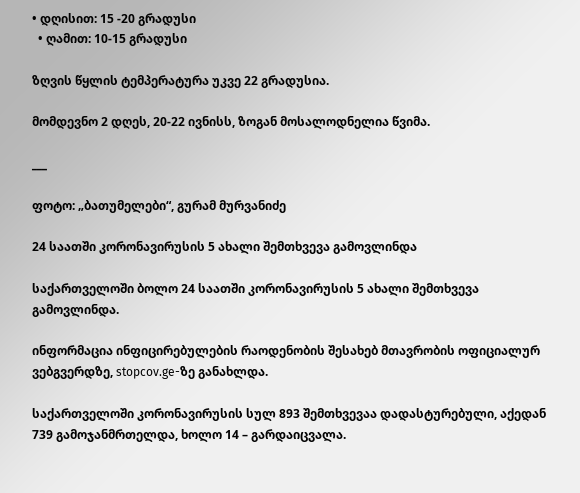• დღისით: 15 -20 გრადუსი
  • ღამით: 10-15 გრადუსი

ზღვის წყლის ტემპერატურა უკვე 22 გრადუსია.

მომდევნო 2 დღეს, 20-22 ივნისს, ზოგან მოსალოდნელია წვიმა.

___

ფოტო: „ბათუმელები“, გურამ მურვანიძე

24 საათში კორონავირუსის 5 ახალი შემთხვევა გამოვლინდა

საქართველოში ბოლო 24 საათში კორონავირუსის 5 ახალი შემთხვევა გამოვლინდა.

ინფორმაცია ინფიცირებულების რაოდენობის შესახებ მთავრობის ოფიციალურ ვებგვერდზე, stopcov.ge-ზე განახლდა.

საქართველოში კორონავირუსის სულ 893 შემთხვევაა დადასტურებული, აქედან 739 გამოჯანმრთელდა, ხოლო 14 – გარდაიცვალა.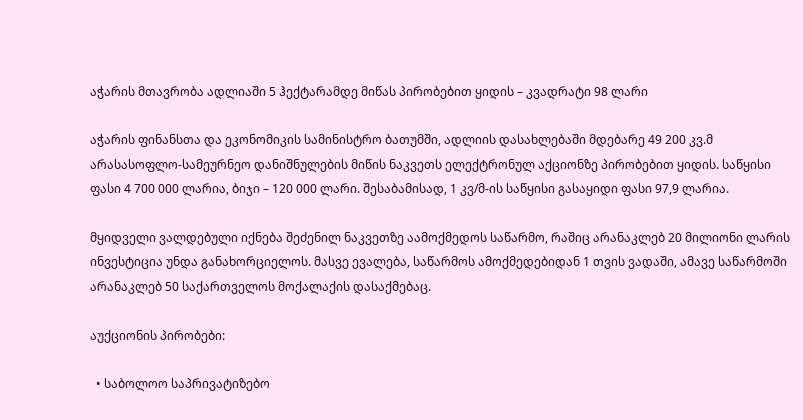აჭარის მთავრობა ადლიაში 5 ჰექტარამდე მიწას პირობებით ყიდის – კვადრატი 98 ლარი

აჭარის ფინანსთა და ეკონომიკის სამინისტრო ბათუმში, ადლიის დასახლებაში მდებარე 49 200 კვ.მ არასასოფლო-სამეურნეო დანიშნულების მიწის ნაკვეთს ელექტრონულ აქციონზე პირობებით ყიდის. საწყისი ფასი 4 700 000 ლარია, ბიჯი – 120 000 ლარი. შესაბამისად, 1 კვ/მ-ის საწყისი გასაყიდი ფასი 97,9 ლარია.

მყიდველი ვალდებული იქნება შეძენილ ნაკვეთზე აამოქმედოს საწარმო, რაშიც არანაკლებ 20 მილიონი ლარის ინვესტიცია უნდა განახორციელოს. მასვე ევალება, საწარმოს ამოქმედებიდან 1 თვის ვადაში, ამავე საწარმოში არანაკლებ 50 საქართველოს მოქალაქის დასაქმებაც.

აუქციონის პირობები:

  • საბოლოო საპრივატიზებო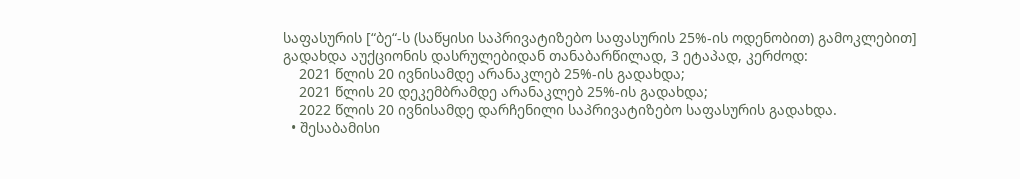საფასურის [“ბე“-ს (საწყისი საპრივატიზებო საფასურის 25%-ის ოდენობით) გამოკლებით] გადახდა აუქციონის დასრულებიდან თანაბარწილად, 3 ეტაპად, კერძოდ:
    2021 წლის 20 ივნისამდე არანაკლებ 25%-ის გადახდა;
    2021 წლის 20 დეკემბრამდე არანაკლებ 25%-ის გადახდა;
    2022 წლის 20 ივნისამდე დარჩენილი საპრივატიზებო საფასურის გადახდა.
  • შესაბამისი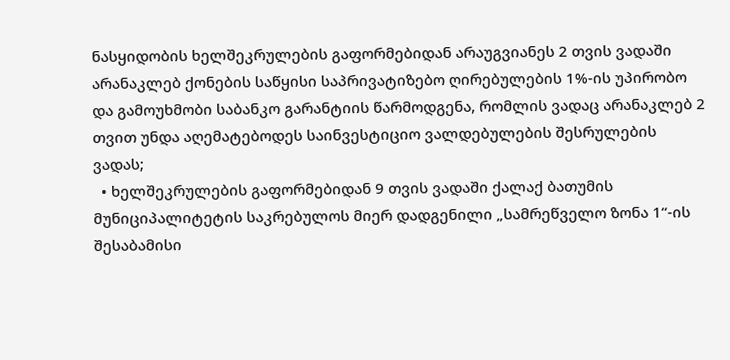ნასყიდობის ხელშეკრულების გაფორმებიდან არაუგვიანეს 2 თვის ვადაში არანაკლებ ქონების საწყისი საპრივატიზებო ღირებულების 1%-ის უპირობო და გამოუხმობი საბანკო გარანტიის წარმოდგენა, რომლის ვადაც არანაკლებ 2 თვით უნდა აღემატებოდეს საინვესტიციო ვალდებულების შესრულების ვადას;
  • ხელშეკრულების გაფორმებიდან 9 თვის ვადაში ქალაქ ბათუმის მუნიციპალიტეტის საკრებულოს მიერ დადგენილი „სამრეწველო ზონა 1“-ის შესაბამისი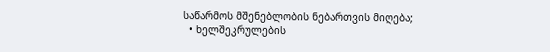საწარმოს მშენებლობის ნებართვის მიღება;
  • ხელშეკრულების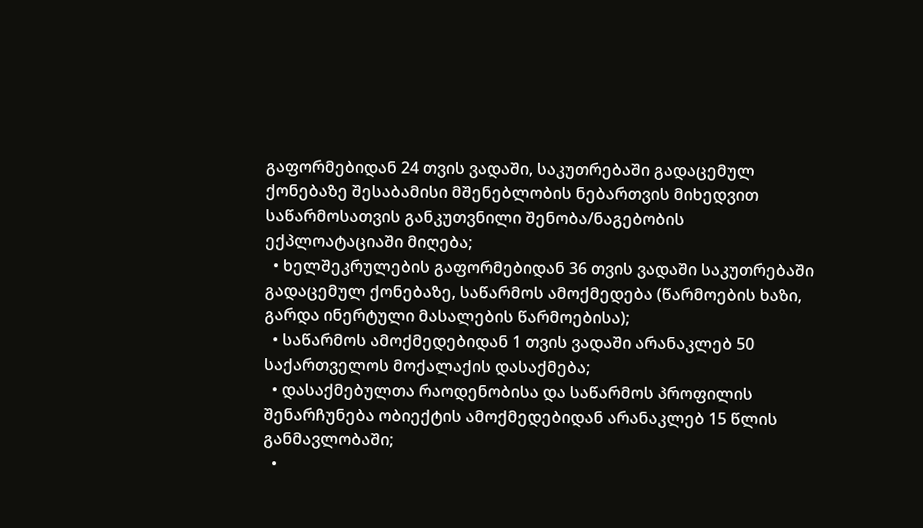გაფორმებიდან 24 თვის ვადაში, საკუთრებაში გადაცემულ ქონებაზე შესაბამისი მშენებლობის ნებართვის მიხედვით საწარმოსათვის განკუთვნილი შენობა/ნაგებობის ექპლოატაციაში მიღება;
  • ხელშეკრულების გაფორმებიდან 36 თვის ვადაში საკუთრებაში გადაცემულ ქონებაზე, საწარმოს ამოქმედება (წარმოების ხაზი, გარდა ინერტული მასალების წარმოებისა);
  • საწარმოს ამოქმედებიდან 1 თვის ვადაში არანაკლებ 50 საქართველოს მოქალაქის დასაქმება;
  • დასაქმებულთა რაოდენობისა და საწარმოს პროფილის შენარჩუნება ობიექტის ამოქმედებიდან არანაკლებ 15 წლის განმავლობაში;
  •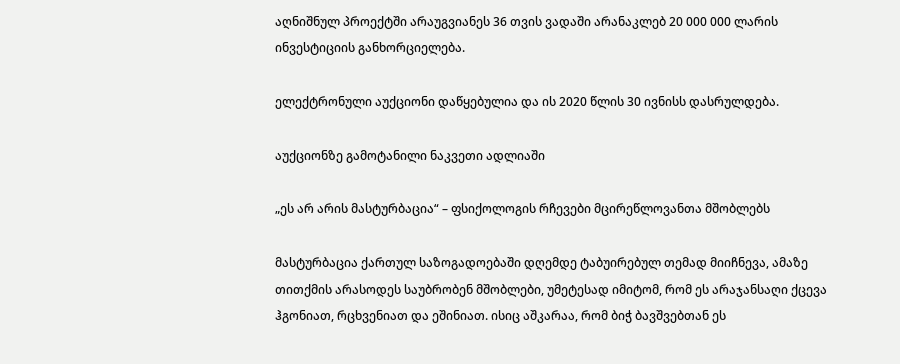აღნიშნულ პროექტში არაუგვიანეს 36 თვის ვადაში არანაკლებ 20 000 000 ლარის ინვესტიციის განხორციელება.

ელექტრონული აუქციონი დაწყებულია და ის 2020 წლის 30 ივნისს დასრულდება.

აუქციონზე გამოტანილი ნაკვეთი ადლიაში

„ეს არ არის მასტურბაცია“ – ფსიქოლოგის რჩევები მცირეწლოვანთა მშობლებს

მასტურბაცია ქართულ საზოგადოებაში დღემდე ტაბუირებულ თემად მიიჩნევა, ამაზე თითქმის არასოდეს საუბრობენ მშობლები, უმეტესად იმიტომ, რომ ეს არაჯანსაღი ქცევა ჰგონიათ, რცხვენიათ და ეშინიათ. ისიც აშკარაა, რომ ბიჭ ბავშვებთან ეს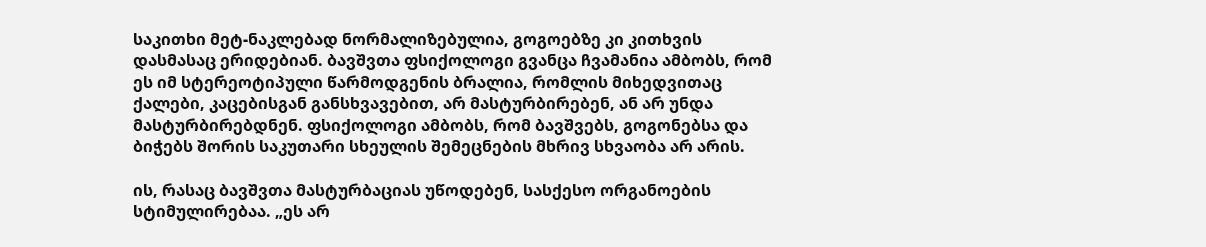საკითხი მეტ-ნაკლებად ნორმალიზებულია, გოგოებზე კი კითხვის დასმასაც ერიდებიან. ბავშვთა ფსიქოლოგი გვანცა ჩვამანია ამბობს, რომ ეს იმ სტერეოტიპული წარმოდგენის ბრალია, რომლის მიხედვითაც ქალები, კაცებისგან განსხვავებით, არ მასტურბირებენ, ან არ უნდა მასტურბირებდნენ. ფსიქოლოგი ამბობს, რომ ბავშვებს, გოგონებსა და ბიჭებს შორის საკუთარი სხეულის შემეცნების მხრივ სხვაობა არ არის.

ის, რასაც ბავშვთა მასტურბაციას უწოდებენ, სასქესო ორგანოების სტიმულირებაა. „ეს არ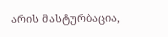არის მასტურბაცია,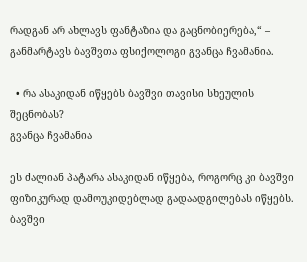რადგან არ ახლავს ფანტაზია და გაცნობიერება,“ – განმარტავს ბავშვთა ფსიქოლოგი გვანცა ჩვამანია.

  • რა ასაკიდან იწყებს ბავშვი თავისი სხეულის შეცნობას?
გვანცა ჩვამანია

ეს ძალიან პატარა ასაკიდან იწყება, როგორც კი ბავშვი ფიზიკურად დამოუკიდებლად გადაადგილებას იწყებს. ბავშვი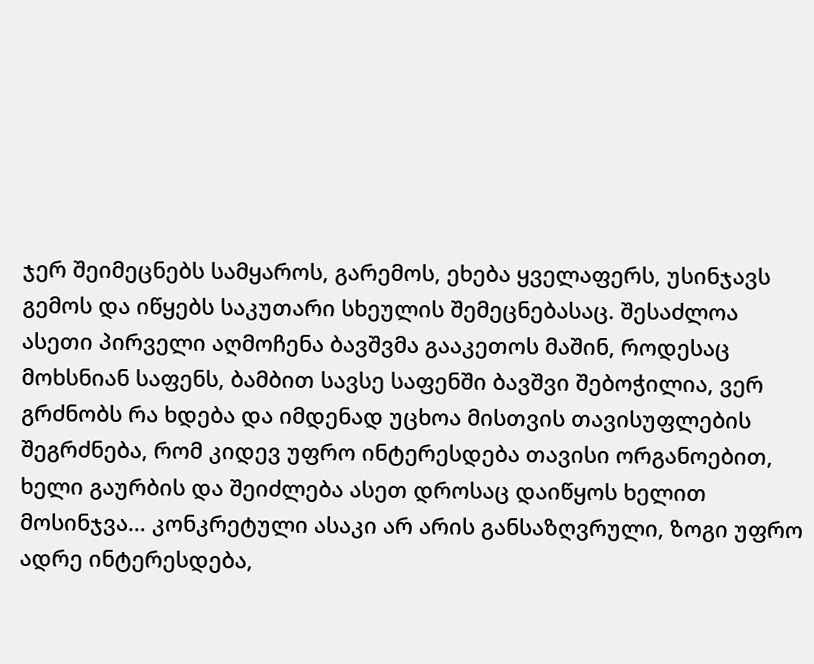ჯერ შეიმეცნებს სამყაროს, გარემოს, ეხება ყველაფერს, უსინჯავს გემოს და იწყებს საკუთარი სხეულის შემეცნებასაც. შესაძლოა ასეთი პირველი აღმოჩენა ბავშვმა გააკეთოს მაშინ, როდესაც მოხსნიან საფენს, ბამბით სავსე საფენში ბავშვი შებოჭილია, ვერ გრძნობს რა ხდება და იმდენად უცხოა მისთვის თავისუფლების შეგრძნება, რომ კიდევ უფრო ინტერესდება თავისი ორგანოებით, ხელი გაურბის და შეიძლება ასეთ დროსაც დაიწყოს ხელით მოსინჯვა… კონკრეტული ასაკი არ არის განსაზღვრული, ზოგი უფრო ადრე ინტერესდება,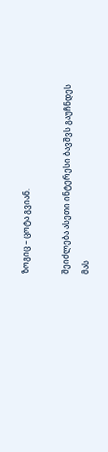ზოგიც – ცოტა გვიან.

შეიძლება ასეთი ინტერესი ბავშვს გაუჩნდეს მას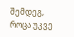შემდეგ, როცა უკვე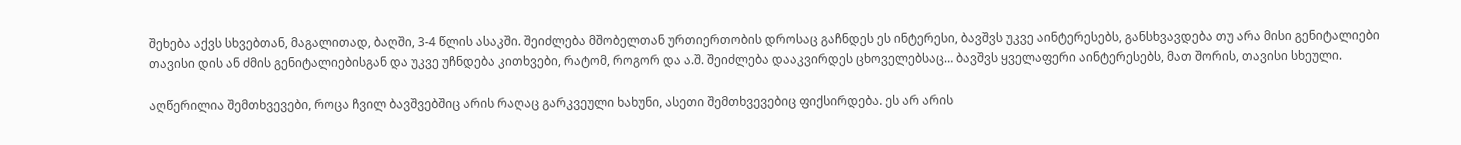შეხება აქვს სხვებთან, მაგალითად, ბაღში, 3-4 წლის ასაკში. შეიძლება მშობელთან ურთიერთობის დროსაც გაჩნდეს ეს ინტერესი, ბავშვს უკვე აინტერესებს, განსხვავდება თუ არა მისი გენიტალიები თავისი დის ან ძმის გენიტალიებისგან და უკვე უჩნდება კითხვები, რატომ, როგორ და ა.შ. შეიძლება დააკვირდეს ცხოველებსაც… ბავშვს ყველაფერი აინტერესებს, მათ შორის, თავისი სხეული.

აღწერილია შემთხვევები, როცა ჩვილ ბავშვებშიც არის რაღაც გარკვეული ხახუნი, ასეთი შემთხვევებიც ფიქსირდება. ეს არ არის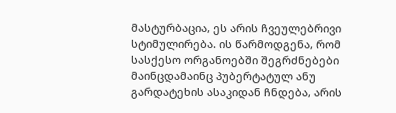მასტურბაცია, ეს არის ჩვეულებრივი სტიმულირება. ის წარმოდგენა, რომ სასქესო ორგანოებში შეგრძნებები მაინცდამაინც პუბერტატულ ანუ გარდატეხის ასაკიდან ჩნდება, არის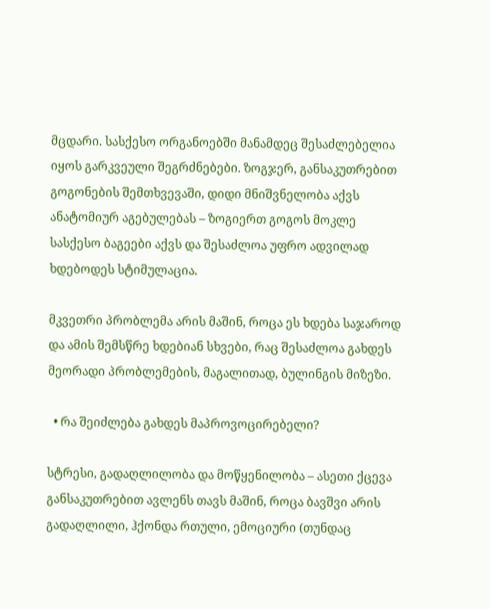მცდარი. სასქესო ორგანოებში მანამდეც შესაძლებელია იყოს გარკვეული შეგრძნებები. ზოგჯერ, განსაკუთრებით გოგონების შემთხვევაში, დიდი მნიშვნელობა აქვს ანატომიურ აგებულებას – ზოგიერთ გოგოს მოკლე სასქესო ბაგეები აქვს და შესაძლოა უფრო ადვილად ხდებოდეს სტიმულაცია.

მკვეთრი პრობლემა არის მაშინ, როცა ეს ხდება საჯაროდ და ამის შემსწრე ხდებიან სხვები, რაც შესაძლოა გახდეს მეორადი პრობლემების, მაგალითად, ბულინგის მიზეზი.

  • რა შეიძლება გახდეს მაპროვოცირებელი?

სტრესი, გადაღლილობა და მოწყენილობა – ასეთი ქცევა განსაკუთრებით ავლენს თავს მაშინ, როცა ბავშვი არის გადაღლილი, ჰქონდა რთული, ემოციური (თუნდაც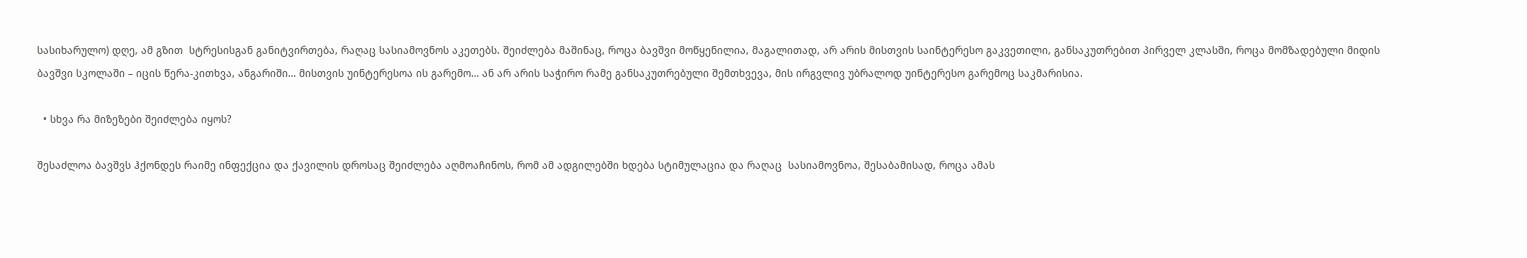სასიხარულო) დღე, ამ გზით  სტრესისგან განიტვირთება, რაღაც სასიამოვნოს აკეთებს. შეიძლება მაშინაც, როცა ბავშვი მოწყენილია, მაგალითად, არ არის მისთვის საინტერესო გაკვეთილი, განსაკუთრებით პირველ კლასში, როცა მომზადებული მიდის ბავშვი სკოლაში – იცის წერა-კითხვა, ანგარიში… მისთვის უინტერესოა ის გარემო… ან არ არის საჭირო რამე განსაკუთრებული შემთხვევა, მის ირგვლივ უბრალოდ უინტერესო გარემოც საკმარისია.

  • სხვა რა მიზეზები შეიძლება იყოს?

შესაძლოა ბავშვს ჰქონდეს რაიმე ინფექცია და ქავილის დროსაც შეიძლება აღმოაჩინოს, რომ ამ ადგილებში ხდება სტიმულაცია და რაღაც  სასიამოვნოა, შესაბამისად, როცა ამას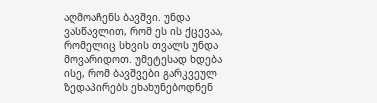აღმოაჩენს ბავშვი. უნდა ვასწავლით, რომ ეს ის ქცევაა, რომელიც სხვის თვალს უნდა მოვარიდოთ. უმეტესად ხდება ისე, რომ ბავშვები გარკვეულ ზედაპირებს ეხახუნებოდნენ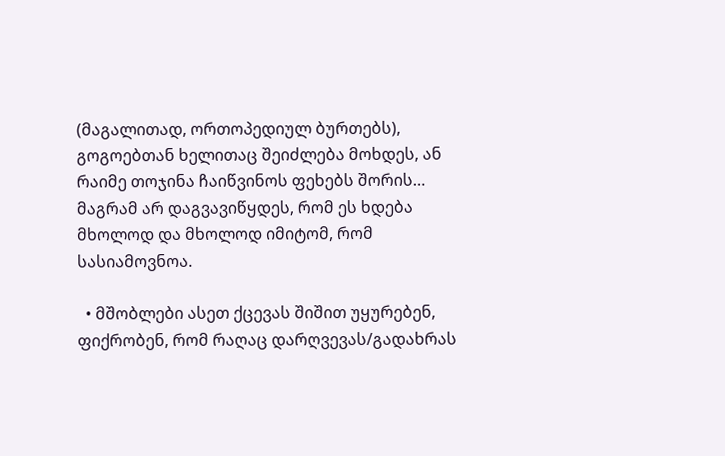(მაგალითად, ორთოპედიულ ბურთებს), გოგოებთან ხელითაც შეიძლება მოხდეს, ან რაიმე თოჯინა ჩაიწვინოს ფეხებს შორის… მაგრამ არ დაგვავიწყდეს, რომ ეს ხდება მხოლოდ და მხოლოდ იმიტომ, რომ სასიამოვნოა.

  • მშობლები ასეთ ქცევას შიშით უყურებენ, ფიქრობენ, რომ რაღაც დარღვევას/გადახრას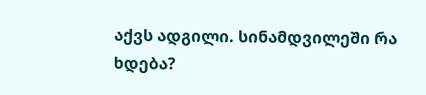აქვს ადგილი. სინამდვილეში რა ხდება?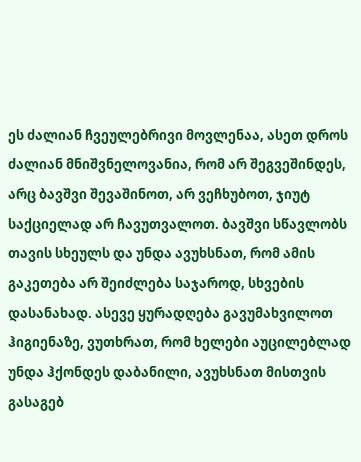ეს ძალიან ჩვეულებრივი მოვლენაა, ასეთ დროს ძალიან მნიშვნელოვანია, რომ არ შეგვეშინდეს, არც ბავშვი შევაშინოთ, არ ვეჩხუბოთ, ჯიუტ საქციელად არ ჩავუთვალოთ. ბავშვი სწავლობს თავის სხეულს და უნდა ავუხსნათ, რომ ამის გაკეთება არ შეიძლება საჯაროდ, სხვების დასანახად. ასევე ყურადღება გავუმახვილოთ ჰიგიენაზე, ვუთხრათ, რომ ხელები აუცილებლად უნდა ჰქონდეს დაბანილი, ავუხსნათ მისთვის გასაგებ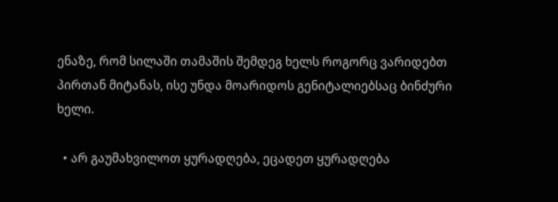ენაზე, რომ სილაში თამაშის შემდეგ ხელს როგორც ვარიდებთ პირთან მიტანას, ისე უნდა მოარიდოს გენიტალიებსაც ბინძური ხელი.

  • არ გაუმახვილოთ ყურადღება, ეცადეთ ყურადღება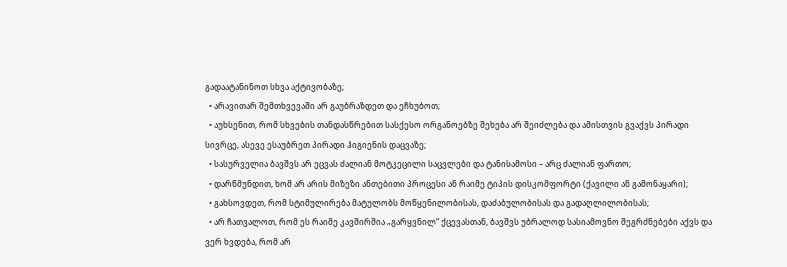გადაატანინოთ სხვა აქტივობაზე;
  • არავითარ შემთხვევაში არ გაუბრაზდეთ და ეჩხუბოთ;
  • აუხსენით, რომ სხვების თანდასწრებით სასქესო ორგანოებზე შეხება არ შეიძლება და ამისთვის გვაქვს პირადი სივრცე, ასევე ესაუბრეთ პირადი ჰიგიენის დაცვაზე;
  • სასურველია ბავშვს არ ეცვას ძალიან მოტკეცილი საცვლები და ტანისამოსი – არც ძალიან ფართო;
  • დარწმუნდით, ხომ არ არის მიზეზი ანთებითი პროცესი ან რაიმე ტიპის დისკომფორტი (ქავილი ან გამონაყარი);
  • გახსოვდეთ, რომ სტიმულირება მატულობს მოწყენილობისას, დაძაბულობისას და გადაღლილობისას;
  • არ ჩათვალოთ, რომ ეს რაიმე კავშირშია „გარყვნილ“ ქცევასთან, ბავშვს უბრალოდ სასიამოვნო შეგრძნებები აქვს და ვერ ხვდება, რომ არ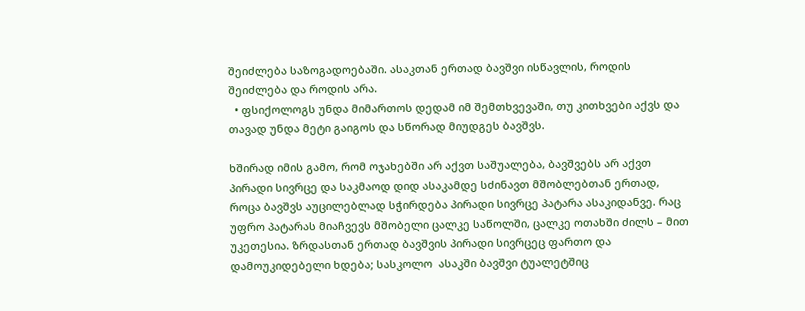შეიძლება საზოგადოებაში. ასაკთან ერთად ბავშვი ისწავლის, როდის შეიძლება და როდის არა.
  • ფსიქოლოგს უნდა მიმართოს დედამ იმ შემთხვევაში, თუ კითხვები აქვს და თავად უნდა მეტი გაიგოს და სწორად მიუდგეს ბავშვს.

ხშირად იმის გამო, რომ ოჯახებში არ აქვთ საშუალება, ბავშვებს არ აქვთ პირადი სივრცე და საკმაოდ დიდ ასაკამდე სძინავთ მშობლებთან ერთად, როცა ბავშვს აუცილებლად სჭირდება პირადი სივრცე პატარა ასაკიდანვე. რაც უფრო პატარას მიაჩვევს მშობელი ცალკე საწოლში, ცალკე ოთახში ძილს – მით უკეთესია. ზრდასთან ერთად ბავშვის პირადი სივრცეც ფართო და დამოუკიდებელი ხდება; სასკოლო  ასაკში ბავშვი ტუალეტშიც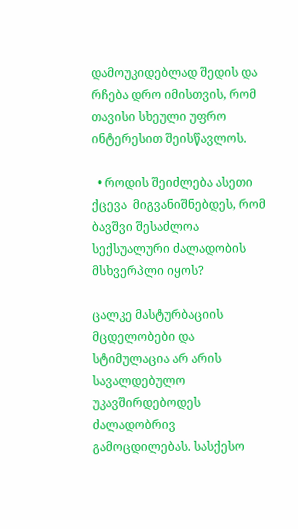დამოუკიდებლად შედის და რჩება დრო იმისთვის, რომ თავისი სხეული უფრო ინტერესით შეისწავლოს.

  • როდის შეიძლება ასეთი ქცევა  მიგვანიშნებდეს, რომ ბავშვი შესაძლოა სექსუალური ძალადობის მსხვერპლი იყოს?

ცალკე მასტურბაციის მცდელობები და სტიმულაცია არ არის სავალდებულო უკავშირდებოდეს ძალადობრივ გამოცდილებას. სასქესო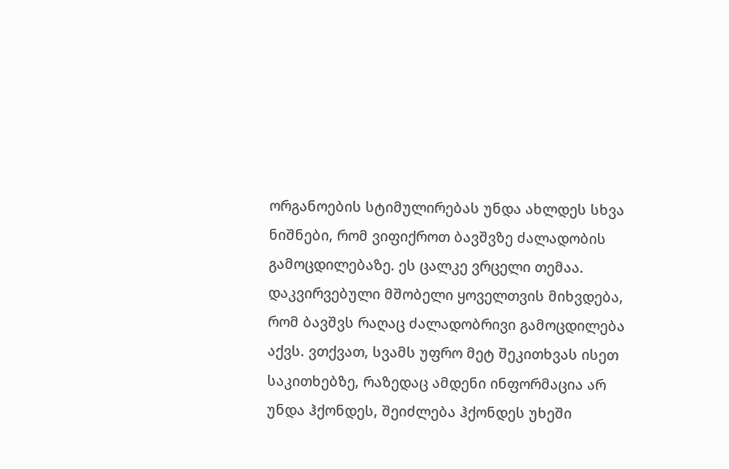ორგანოების სტიმულირებას უნდა ახლდეს სხვა ნიშნები, რომ ვიფიქროთ ბავშვზე ძალადობის გამოცდილებაზე. ეს ცალკე ვრცელი თემაა. დაკვირვებული მშობელი ყოველთვის მიხვდება, რომ ბავშვს რაღაც ძალადობრივი გამოცდილება აქვს. ვთქვათ, სვამს უფრო მეტ შეკითხვას ისეთ საკითხებზე, რაზედაც ამდენი ინფორმაცია არ უნდა ჰქონდეს, შეიძლება ჰქონდეს უხეში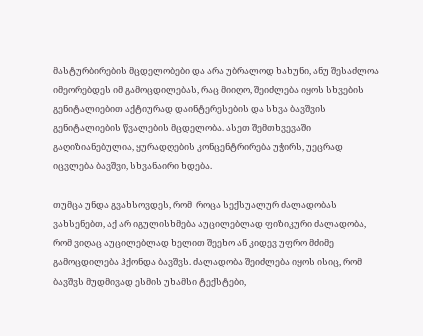მასტურბირების მცდელობები და არა უბრალოდ ხახუნი, ანუ შესაძლოა იმეორებდეს იმ გამოცდილებას, რაც მიიღო, შეიძლება იყოს სხვების გენიტალიებით აქტიურად დაინტერესების და სხვა ბავშვის გენიტალიების წვალების მცდელობა. ასეთ შემთხვევაში გაღიზიანებულია, ყურადღების კონცენტრირება უჭირს, უეცრად იცვლება ბავშვი, სხვანაირი ხდება.

თუმცა უნდა გვახსოვდეს, რომ  როცა სექსუალურ ძალადობას ვახსენებთ, აქ არ იგულისხმება აუცილებლად ფიზიკური ძალადობა, რომ ვიღაც აუცილებლად ხელით შეეხო ან კიდევ უფრო მძიმე გამოცდილება ჰქონდა ბავშვს. ძალადობა შეიძლება იყოს ისიც, რომ ბავშვს მუდმივად ესმის უხამსი ტექსტები,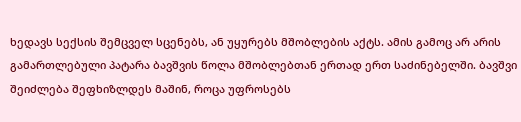ხედავს სექსის შემცველ სცენებს, ან უყურებს მშობლების აქტს. ამის გამოც არ არის გამართლებული პატარა ბავშვის წოლა მშობლებთან ერთად ერთ საძინებელში. ბავშვი შეიძლება შეფხიზლდეს მაშინ, როცა უფროსებს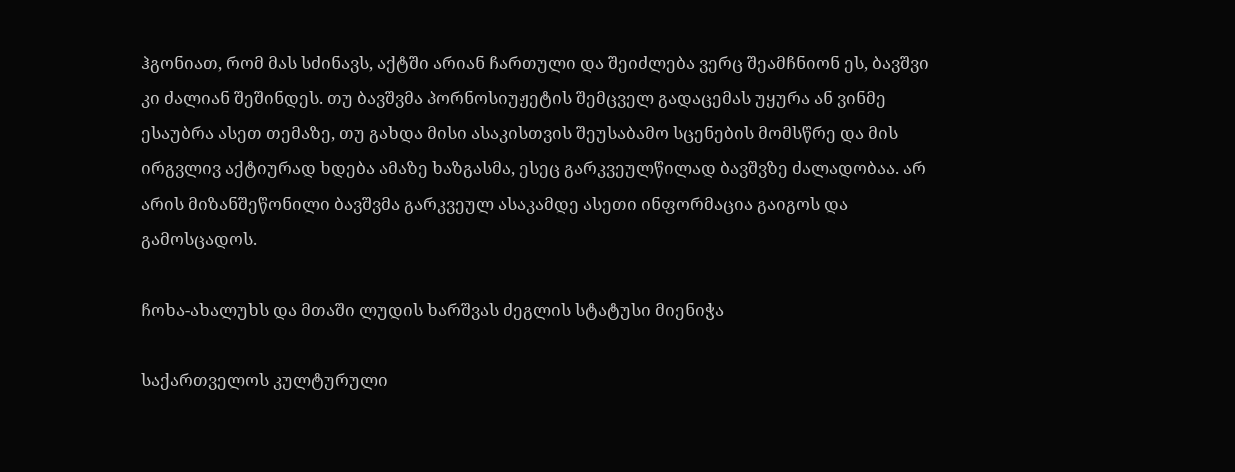ჰგონიათ, რომ მას სძინავს, აქტში არიან ჩართული და შეიძლება ვერც შეამჩნიონ ეს, ბავშვი კი ძალიან შეშინდეს. თუ ბავშვმა პორნოსიუჟეტის შემცველ გადაცემას უყურა ან ვინმე ესაუბრა ასეთ თემაზე, თუ გახდა მისი ასაკისთვის შეუსაბამო სცენების მომსწრე და მის ირგვლივ აქტიურად ხდება ამაზე ხაზგასმა, ესეც გარკვეულწილად ბავშვზე ძალადობაა. არ არის მიზანშეწონილი ბავშვმა გარკვეულ ასაკამდე ასეთი ინფორმაცია გაიგოს და გამოსცადოს.

ჩოხა-ახალუხს და მთაში ლუდის ხარშვას ძეგლის სტატუსი მიენიჭა

საქართველოს კულტურული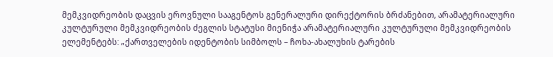მემკვიდრეობის დაცვის ეროვნული სააგენტოს გენერალური დირექტორის ბრძანებით, არამატერიალური კულტურული მემკვიდრეობის ძეგლის სტატუსი მიენიჭა არამატერიალური კულტურული მემკვიდრეობის ელემენტებს: „ქართველების იდენტობის სიმბოლს – ჩოხა-ახალუხის ტარების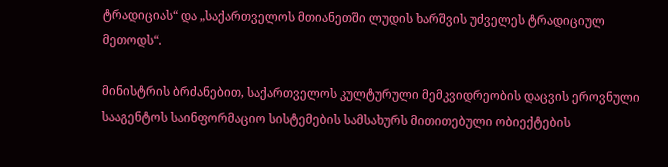ტრადიციას“ და „საქართველოს მთიანეთში ლუდის ხარშვის უძველეს ტრადიციულ მეთოდს“.

მინისტრის ბრძანებით, საქართველოს კულტურული მემკვიდრეობის დაცვის ეროვნული სააგენტოს საინფორმაციო სისტემების სამსახურს მითითებული ობიექტების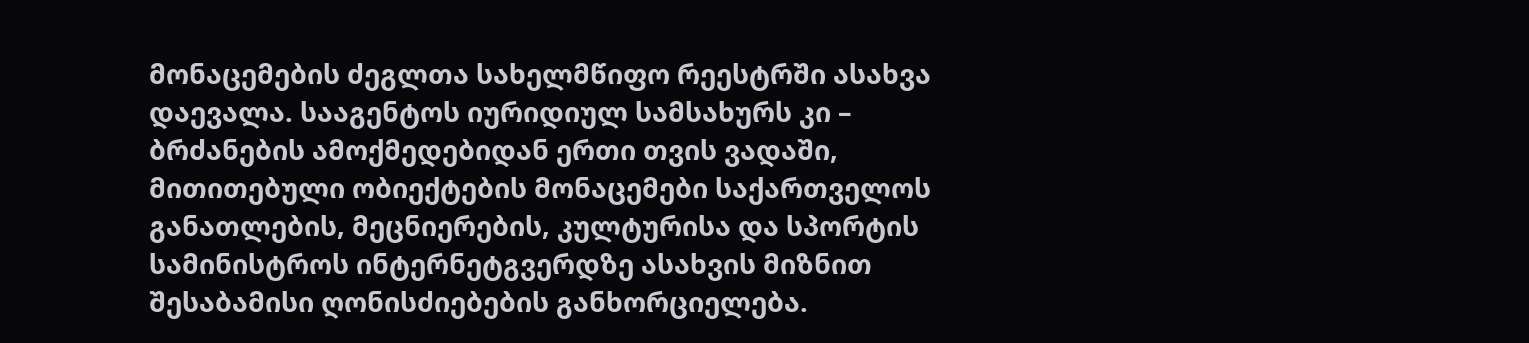მონაცემების ძეგლთა სახელმწიფო რეესტრში ასახვა დაევალა. სააგენტოს იურიდიულ სამსახურს კი – ბრძანების ამოქმედებიდან ერთი თვის ვადაში, მითითებული ობიექტების მონაცემები საქართველოს განათლების, მეცნიერების, კულტურისა და სპორტის სამინისტროს ინტერნეტგვერდზე ასახვის მიზნით შესაბამისი ღონისძიებების განხორციელება.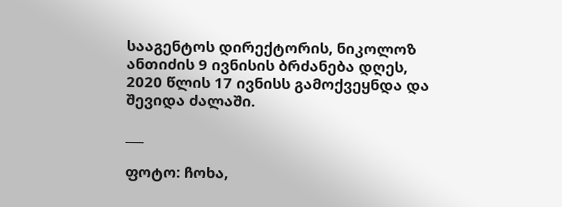სააგენტოს დირექტორის, ნიკოლოზ ანთიძის 9 ივნისის ბრძანება დღეს, 2020 წლის 17 ივნისს გამოქვეყნდა და შევიდა ძალაში.

___

ფოტო: ჩოხა,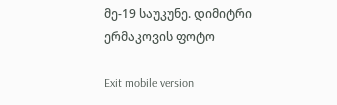მე-19 საუკუნე. დიმიტრი ერმაკოვის ფოტო

Exit mobile version